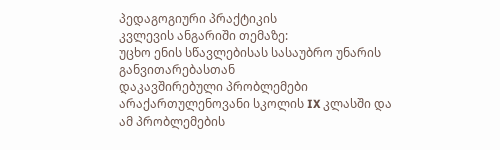პედაგოგიური პრაქტიკის
კვლევის ანგარიში თემაზე:
უცხო ენის სწავლებისას სასაუბრო უნარის განვითარებასთან
დაკავშირებული პრობლემები არაქართულენოვანი სკოლის IX კლასში და ამ პრობლემების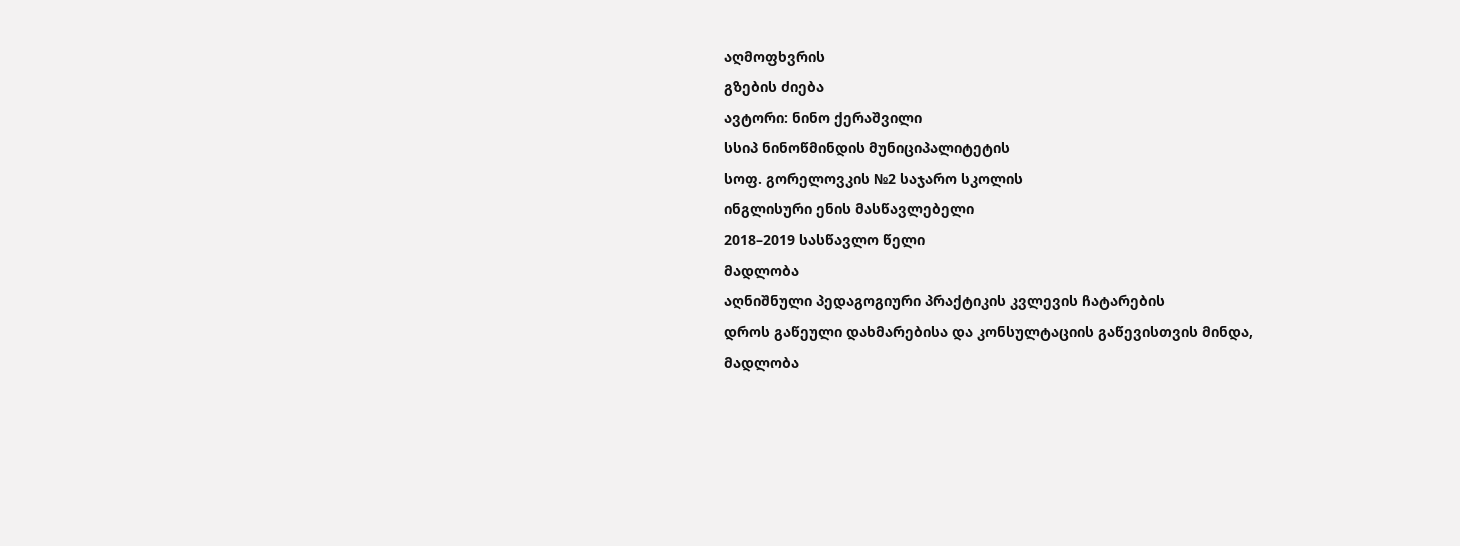აღმოფხვრის
გზების ძიება
ავტორი: ნინო ქერაშვილი
სსიპ ნინოწმინდის მუნიციპალიტეტის
სოფ. გორელოვკის №2 საჯარო სკოლის
ინგლისური ენის მასწავლებელი
2018–2019 სასწავლო წელი
მადლობა
აღნიშნული პედაგოგიური პრაქტიკის კვლევის ჩატარების
დროს გაწეული დახმარებისა და კონსულტაციის გაწევისთვის მინდა, მადლობა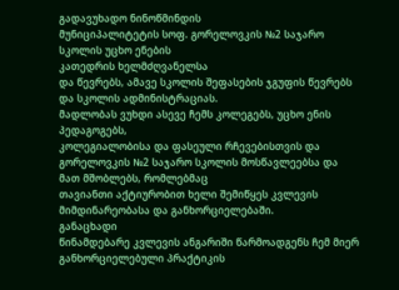გადავუხადო ნინოწმინდის
მუნიციპალიტეტის სოფ. გორელოვკის №2 საჯარო სკოლის უცხო ენების
კათედრის ხელმძღვანელსა
და წევრებს, ამავე სკოლის შეფასების ჯგუფის წევრებს და სკოლის ადმინისტრაციას.
მადლობას ვუხდი ასევე ჩემს კოლეგებს, უცხო ენის პედაგოგებს,
კოლეგიალობისა და ფასეული რჩევებისთვის და გორელოვკის №2 საჯარო სკოლის მოსწავლეებსა და მათ მშობლებს, რომლებმაც
თავიანთი აქტიურობით ხელი შემიწყეს კვლევის მიმდინარეობასა და განხორციელებაში.
განაცხადი
წინამდებარე კვლევის ანგარიში წარმოადგენს ჩემ მიერ განხორციელებული პრაქტიკის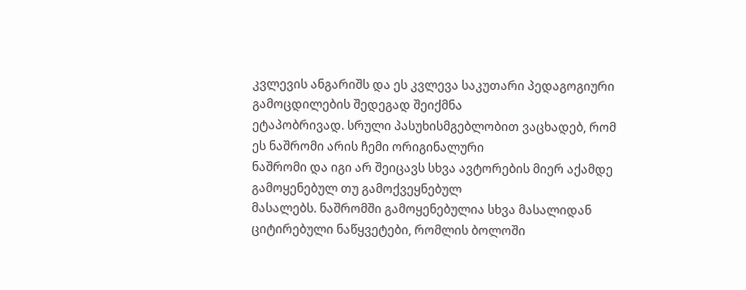კვლევის ანგარიშს და ეს კვლევა საკუთარი პედაგოგიური გამოცდილების შედეგად შეიქმნა
ეტაპობრივად. სრული პასუხისმგებლობით ვაცხადებ, რომ ეს ნაშრომი არის ჩემი ორიგინალური
ნაშრომი და იგი არ შეიცავს სხვა ავტორების მიერ აქამდე გამოყენებულ თუ გამოქვეყნებულ
მასალებს. ნაშრომში გამოყენებულია სხვა მასალიდან ციტირებული ნაწყვეტები, რომლის ბოლოში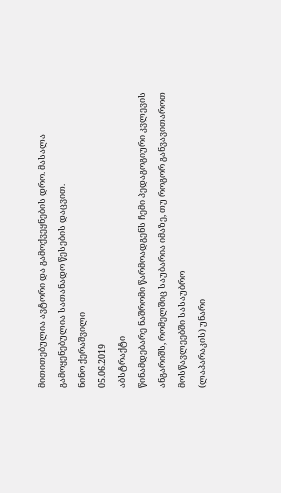მითითებულია ავტორი და გამოქვეყნების დრო. მასალა გამოყენებულია სათანადო წესების დაცვით.
ნინო ქერაშვილი
05.06.2019
აბსტრაქტი
წინამდებარე ნაშრომი წარმოადგენს ჩემი პედაგოგიური კვლევის
ანგარიშს, რომელშიც საუბარია იმაზე, თუ როგორ განვავითაროთ მოსწავლეებში სასაუბრო
(ლაპარაკის) უნარი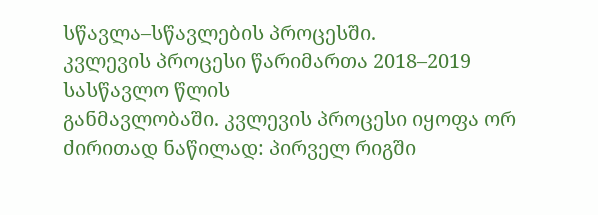სწავლა–სწავლების პროცესში.
კვლევის პროცესი წარიმართა 2018–2019 სასწავლო წლის
განმავლობაში. კვლევის პროცესი იყოფა ორ ძირითად ნაწილად: პირველ რიგში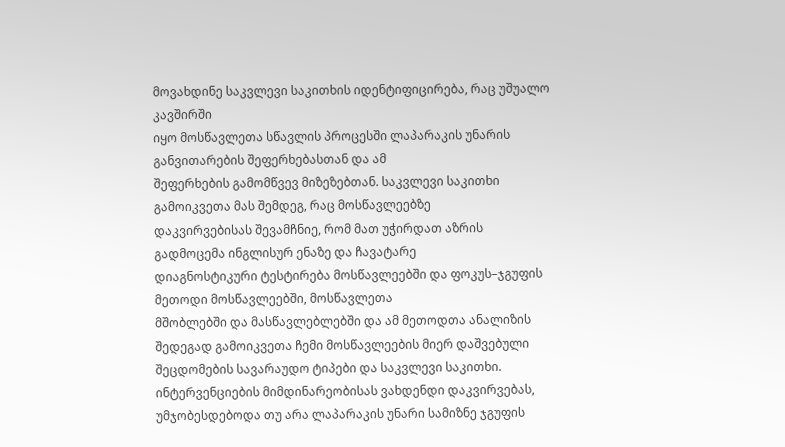მოვახდინე საკვლევი საკითხის იდენტიფიცირება, რაც უშუალო კავშირში
იყო მოსწავლეთა სწავლის პროცესში ლაპარაკის უნარის განვითარების შეფერხებასთან და ამ
შეფერხების გამომწვევ მიზეზებთან. საკვლევი საკითხი გამოიკვეთა მას შემდეგ, რაც მოსწავლეებზე
დაკვირვებისას შევამჩნიე, რომ მათ უჭირდათ აზრის გადმოცემა ინგლისურ ენაზე და ჩავატარე
დიაგნოსტიკური ტესტირება მოსწავლეებში და ფოკუს–ჯგუფის მეთოდი მოსწავლეებში, მოსწავლეთა
მშობლებში და მასწავლებლებში და ამ მეთოდთა ანალიზის შედეგად გამოიკვეთა ჩემი მოსწავლეების მიერ დაშვებული
შეცდომების სავარაუდო ტიპები და საკვლევი საკითხი.
ინტერვენციების მიმდინარეობისას ვახდენდი დაკვირვებას,
უმჯობესდებოდა თუ არა ლაპარაკის უნარი სამიზნე ჯგუფის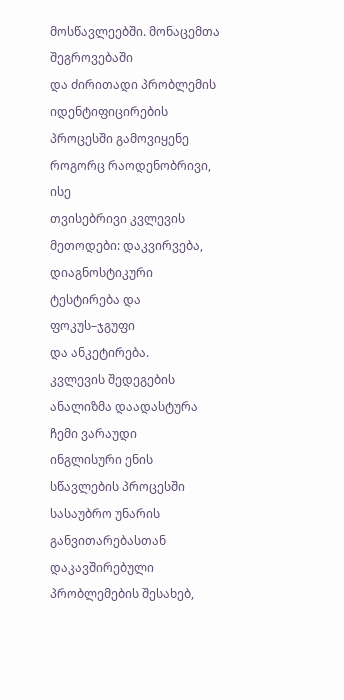მოსწავლეებში. მონაცემთა შეგროვებაში
და ძირითადი პრობლემის იდენტიფიცირების პროცესში გამოვიყენე როგორც რაოდენობრივი, ისე
თვისებრივი კვლევის მეთოდები: დაკვირვება, დიაგნოსტიკური ტესტირება და ფოკუს–ჯგუფი
და ანკეტირება.
კვლევის შედეგების ანალიზმა დაადასტურა ჩემი ვარაუდი
ინგლისური ენის სწავლების პროცესში სასაუბრო უნარის განვითარებასთან დაკავშირებული
პრობლემების შესახებ,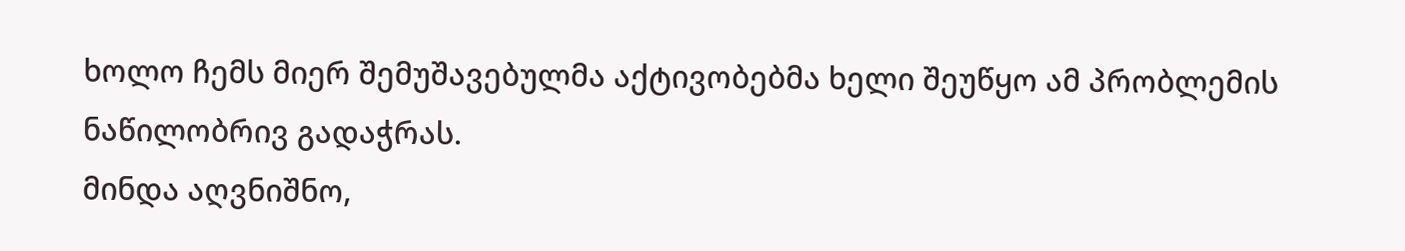ხოლო ჩემს მიერ შემუშავებულმა აქტივობებმა ხელი შეუწყო ამ პრობლემის
ნაწილობრივ გადაჭრას.
მინდა აღვნიშნო,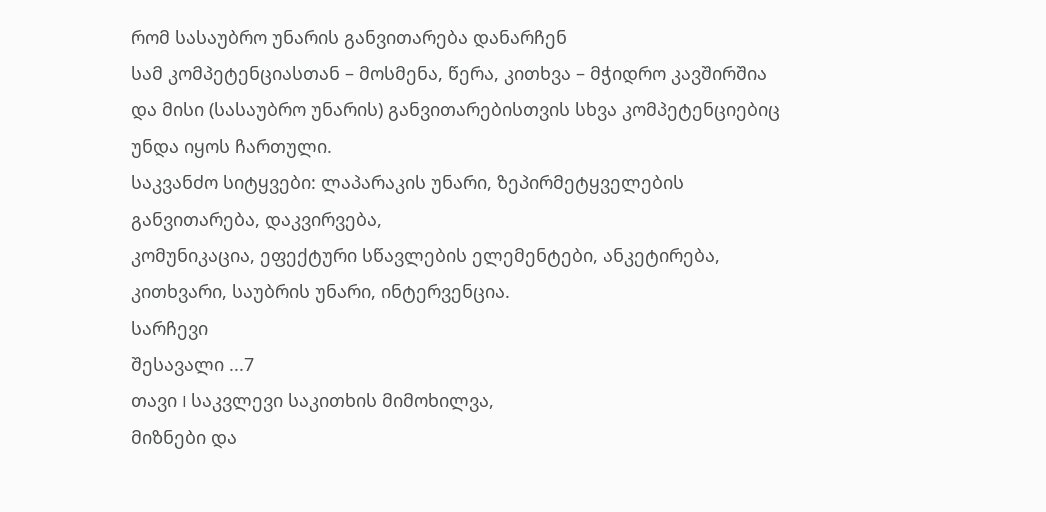რომ სასაუბრო უნარის განვითარება დანარჩენ
სამ კომპეტენციასთან – მოსმენა, წერა, კითხვა – მჭიდრო კავშირშია და მისი (სასაუბრო უნარის) განვითარებისთვის სხვა კომპეტენციებიც
უნდა იყოს ჩართული.
საკვანძო სიტყვები: ლაპარაკის უნარი, ზეპირმეტყველების
განვითარება, დაკვირვება,
კომუნიკაცია, ეფექტური სწავლების ელემენტები, ანკეტირება, კითხვარი, საუბრის უნარი, ინტერვენცია.
სარჩევი
შესავალი ...7
თავი I საკვლევი საკითხის მიმოხილვა,
მიზნები და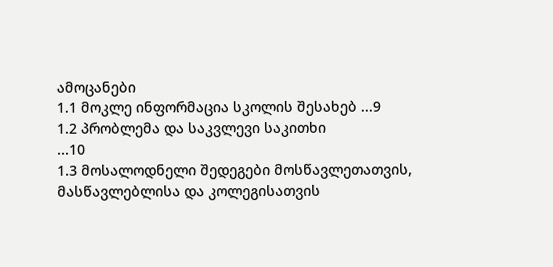ამოცანები
1.1 მოკლე ინფორმაცია სკოლის შესახებ ...9
1.2 პრობლემა და საკვლევი საკითხი
...10
1.3 მოსალოდნელი შედეგები მოსწავლეთათვის,
მასწავლებლისა და კოლეგისათვის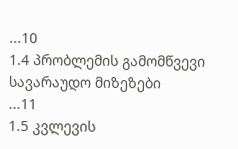...10
1.4 პრობლემის გამომწვევი სავარაუდო მიზეზები
...11
1.5 კვლევის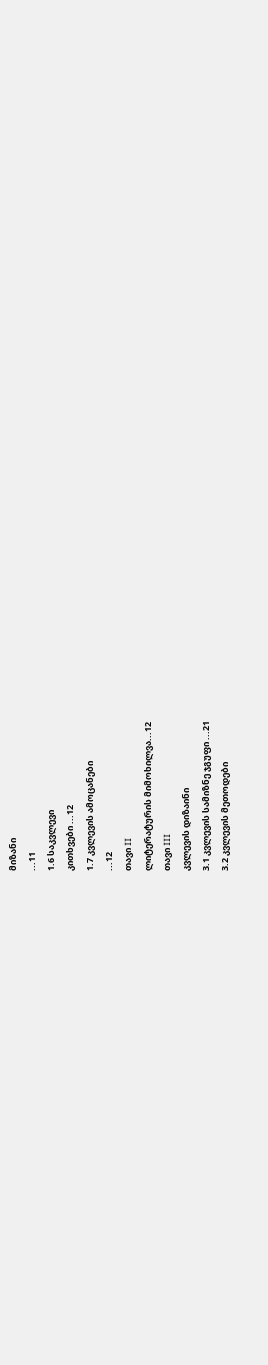მიზანი
...11
1.6 საკვლევი
კითხვები ...12
1.7 კვლევის ამოცანები
...12
თავი II
ლიტერატურის მიმოხილვა...12
თავი III
კვლევის დიზაინი
3.1 კვლევის სამიზნე ჯგუფი ...21
3.2 კვლევის მეთოდები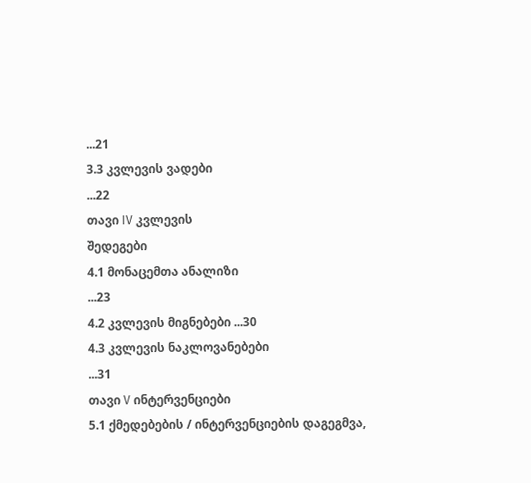...21
3.3 კვლევის ვადები
...22
თავი IV კვლევის
შედეგები
4.1 მონაცემთა ანალიზი
...23
4.2 კვლევის მიგნებები ...30
4.3 კვლევის ნაკლოვანებები
...31
თავი V ინტერვენციები
5.1 ქმედებების / ინტერვენციების დაგეგმვა,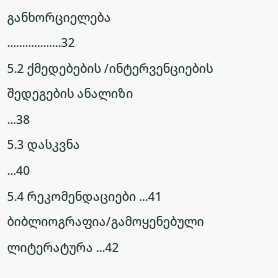განხორციელება
..................32
5.2 ქმედებების /ინტერვენციების შედეგების ანალიზი
...38
5.3 დასკვნა
...40
5.4 რეკომენდაციები ...41
ბიბლიოგრაფია/გამოყენებული
ლიტერატურა ...42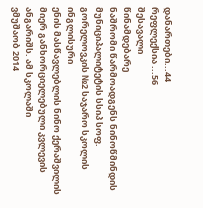დანართები...44
რეფლექსია ...56
შესავალი
წინამდებარე
ნაშრომი წარმოადგენს ნინოწმინდის მუნიციპალიტეტის სსიპ სოფ. გორელოვკის №2 საჯარო სკოლის ინგლისური
ენის მასწავლებლის ნინო ქერაშვილის მიერ განხორციელებული კვლევის ანგარიშს. ამ სკოლაში
ვმუშაობ 2014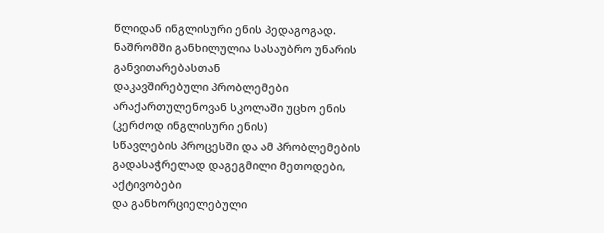წლიდან ინგლისური ენის პედაგოგად.
ნაშრომში განხილულია სასაუბრო უნარის განვითარებასთან
დაკავშირებული პრობლემები არაქართულენოვან სკოლაში უცხო ენის (კერძოდ ინგლისური ენის)
სწავლების პროცესში და ამ პრობლემების გადასაჭრელად დაგეგმილი მეთოდები, აქტივობები
და განხორციელებული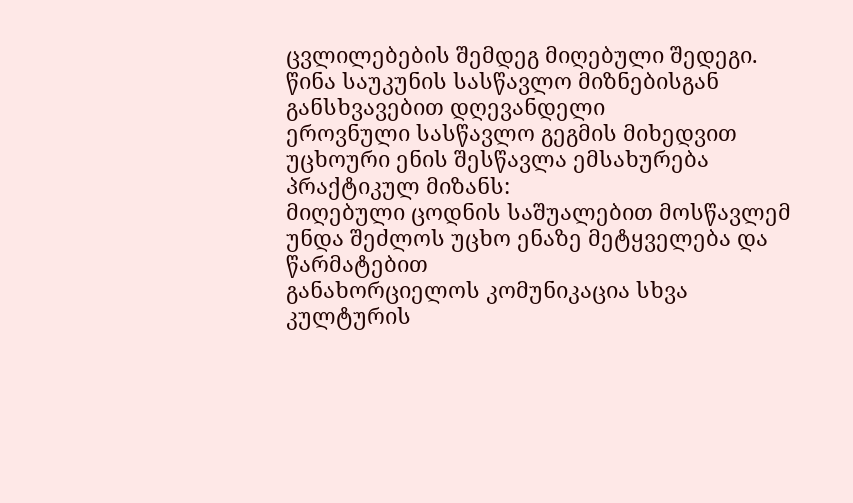ცვლილებების შემდეგ მიღებული შედეგი.
წინა საუკუნის სასწავლო მიზნებისგან განსხვავებით დღევანდელი
ეროვნული სასწავლო გეგმის მიხედვით უცხოური ენის შესწავლა ემსახურება პრაქტიკულ მიზანს:
მიღებული ცოდნის საშუალებით მოსწავლემ უნდა შეძლოს უცხო ენაზე მეტყველება და წარმატებით
განახორციელოს კომუნიკაცია სხვა კულტურის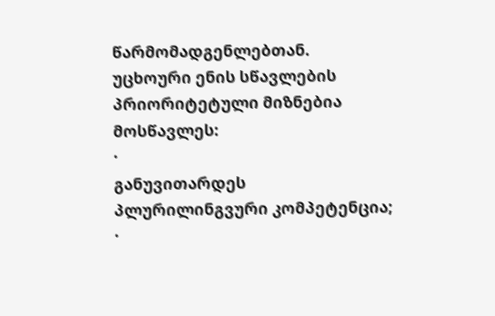წარმომადგენლებთან.
უცხოური ენის სწავლების
პრიორიტეტული მიზნებია მოსწავლეს:
·
განუვითარდეს პლურილინგვური კომპეტენცია;
·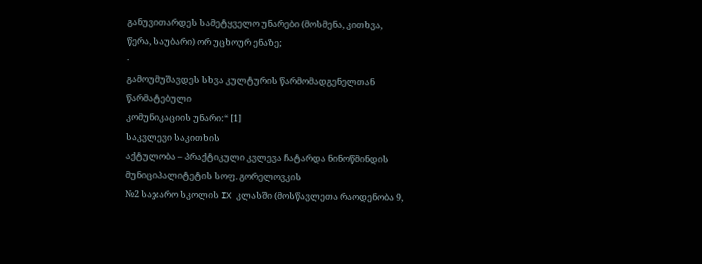განუვითარდეს სამეტყველო უნარები (მოსმენა, კითხვა,
წერა, საუბარი) ორ უცხოურ ენაზე;
·
გამოუმუშავდეს სხვა კულტურის წარმომადგენელთან წარმატებული
კომუნიკაციის უნარი:“ [1]
საკვლევი საკითხის
აქტულობა – პრაქტიკული კვლევა ჩატარდა ნინოწმინდის მუნიციპალიტეტის სოფ. გორელოვკის
№2 საჯარო სკოლის IX კლასში (მოსწავლეთა რაოდენობა 9,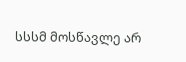სსსმ მოსწავლე არ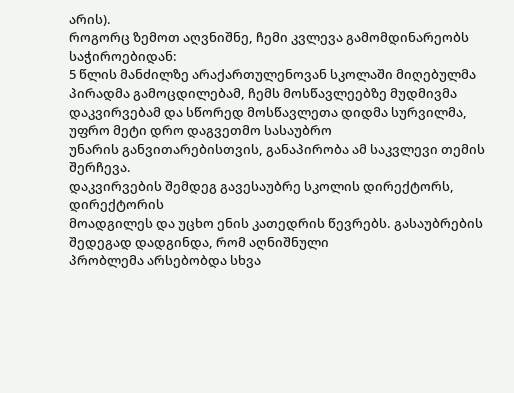არის).
როგორც ზემოთ აღვნიშნე, ჩემი კვლევა გამომდინარეობს საჭიროებიდან:
5 წლის მანძილზე არაქართულენოვან სკოლაში მიღებულმა
პირადმა გამოცდილებამ, ჩემს მოსწავლეებზე მუდმივმა დაკვირვებამ და სწორედ მოსწავლეთა დიდმა სურვილმა, უფრო მეტი დრო დაგვეთმო სასაუბრო
უნარის განვითარებისთვის, განაპირობა ამ საკვლევი თემის შერჩევა.
დაკვირვების შემდეგ გავესაუბრე სკოლის დირექტორს, დირექტორის
მოადგილეს და უცხო ენის კათედრის წევრებს. გასაუბრების შედეგად დადგინდა, რომ აღნიშნული
პრობლემა არსებობდა სხვა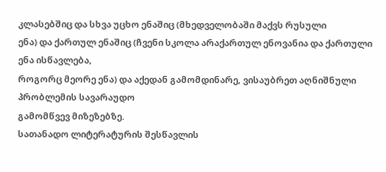კლასებშიც და სხვა უცხო ენაშიც (მხედველობაში მაქვს რუსული
ენა) და ქართულ ენაშიც (ჩვენი სკოლა არაქართულ ენოვანია და ქართული ენა ისწავლება,
როგორც მეორე ენა) და აქედან გამომდინარე, ვისაუბრეთ აღნიშნული პრობლემის სავარაუდო
გამომწვევ მიზეზებზე.
სათანადო ლიტერატურის შესწავლის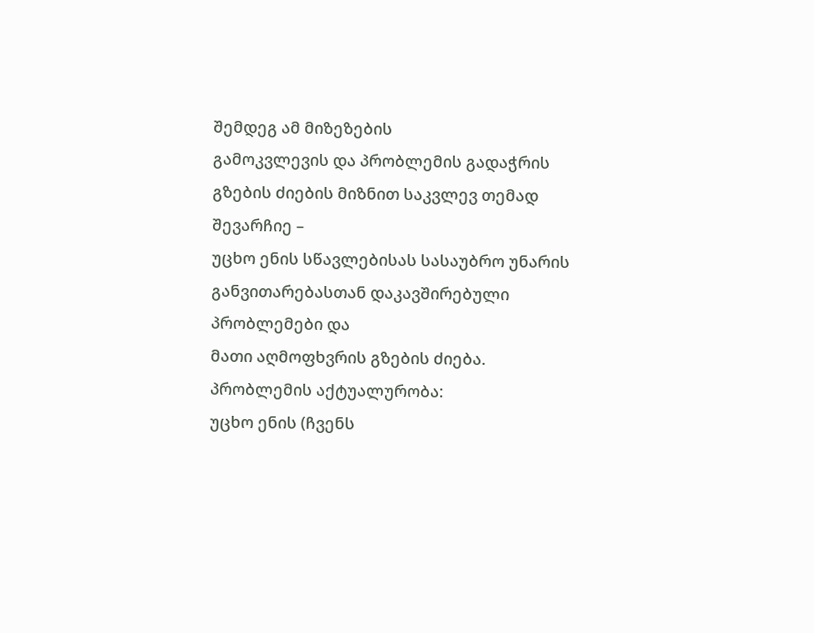შემდეგ ამ მიზეზების
გამოკვლევის და პრობლემის გადაჭრის გზების ძიების მიზნით საკვლევ თემად შევარჩიე –
უცხო ენის სწავლებისას სასაუბრო უნარის განვითარებასთან დაკავშირებული პრობლემები და
მათი აღმოფხვრის გზების ძიება.
პრობლემის აქტუალურობა:
უცხო ენის (ჩვენს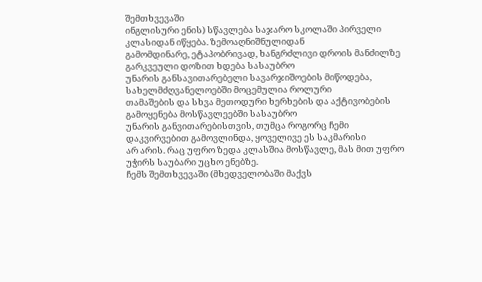შემთხვევაში
ინგლისური ენის) სწავლება საჯარო სკოლაში პირველი კლასიდან იწყება. ზემოაღნიშნულიდან
გამომდინარე, ეტაპობრივად, ხანგრძლივი დროის მანძილზე გარკვეული დოზით ხდება სასაუბრო
უნარის განსავითარებელი სავარჯიშოების მიწოდება, სახელმძღვანელოებში მოცემულია როლური
თამაშების და სხვა მეთოდური ხერხების და აქტივობების გამოყენება მოსწავლეებში სასაუბრო
უნარის განვითარებისთვის, თუმცა როგორც ჩემი დაკვირვებით გამოვლინდა, ყოველივე ეს საკმარისი
არ არის. რაც უფრო ზედა კლასშია მოსწავლე, მას მით უფრო უჭირს საუბარი უცხო ენებზე.
ჩემს შემთხვევაში (მხედველობაში მაქვს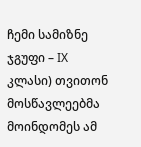ჩემი სამიზნე ჯგუფი – IX კლასი) თვითონ მოსწავლეებმა მოინდომეს ამ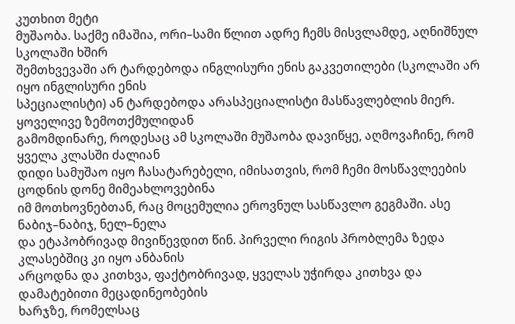კუთხით მეტი
მუშაობა. საქმე იმაშია, ორი–სამი წლით ადრე ჩემს მისვლამდე, აღნიშნულ სკოლაში ხშირ
შემთხვევაში არ ტარდებოდა ინგლისური ენის გაკვეთილები (სკოლაში არ იყო ინგლისური ენის
სპეციალისტი) ან ტარდებოდა არასპეციალისტი მასწავლებლის მიერ. ყოველივე ზემოთქმულიდან
გამომდინარე, როდესაც ამ სკოლაში მუშაობა დავიწყე, აღმოვაჩინე, რომ ყველა კლასში ძალიან
დიდი სამუშაო იყო ჩასატარებელი, იმისათვის, რომ ჩემი მოსწავლეების ცოდნის დონე მიმეახლოვებინა
იმ მოთხოვნებთან, რაც მოცემულია ეროვნულ სასწავლო გეგმაში. ასე ნაბიჯ–ნაბიჯ, ნელ–ნელა
და ეტაპობრივად მივიწევდით წინ. პირველი რიგის პრობლემა ზედა კლასებშიც კი იყო ანბანის
არცოდნა და კითხვა, ფაქტობრივად, ყველას უჭირდა კითხვა და დამატებითი მეცადინეობების
ხარჯზე, რომელსაც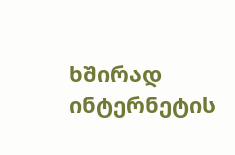ხშირად ინტერნეტის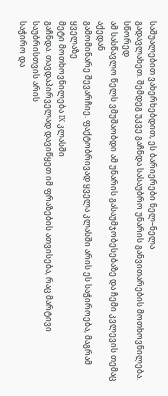საშუალებით ვახერხებდით, ეს ბარიერები ნელ–ნელა
გადავლახეთ. შემდეგ უკვე გაჩნდა სასაუბრო უნარის განვითარების მოთხოვნილება. სწორედ
ამ სასწავლო წელს ვმუშაობდი ამ უნარის გასაუმჯობესებაზე და ჩემი კვლევის თემაც აქედან
გამომინარე შევარჩიე. ფაქტობრივად ყველა კლასში არის ეს საჭიროება, მაგრამ ყველაზე
მეტი მოთხოვნილება IX კლასში
გაჩნდა. თავდაპირველად დავიწყეთ იმ ფრაზების ათვისება, რაც მარტივი საუბრისთვის არის
საჭირო და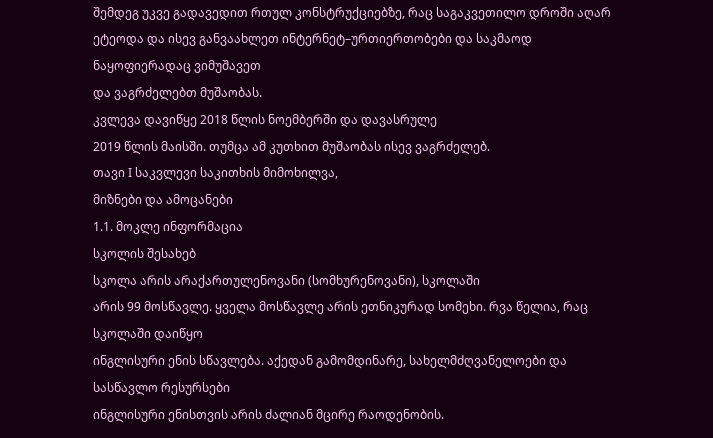შემდეგ უკვე გადავედით რთულ კონსტრუქციებზე, რაც საგაკვეთილო დროში აღარ
ეტეოდა და ისევ განვაახლეთ ინტერნეტ–ურთიერთობები და საკმაოდ ნაყოფიერადაც ვიმუშავეთ
და ვაგრძელებთ მუშაობას.
კვლევა დავიწყე 2018 წლის ნოემბერში და დავასრულე
2019 წლის მაისში. თუმცა ამ კუთხით მუშაობას ისევ ვაგრძელებ.
თავი I საკვლევი საკითხის მიმოხილვა,
მიზნები და ამოცანები
1.1. მოკლე ინფორმაცია
სკოლის შესახებ
სკოლა არის არაქართულენოვანი (სომხურენოვანი), სკოლაში
არის 99 მოსწავლე. ყველა მოსწავლე არის ეთნიკურად სომეხი. რვა წელია, რაც სკოლაში დაიწყო
ინგლისური ენის სწავლება. აქედან გამომდინარე, სახელმძღვანელოები და სასწავლო რესურსები
ინგლისური ენისთვის არის ძალიან მცირე რაოდენობის.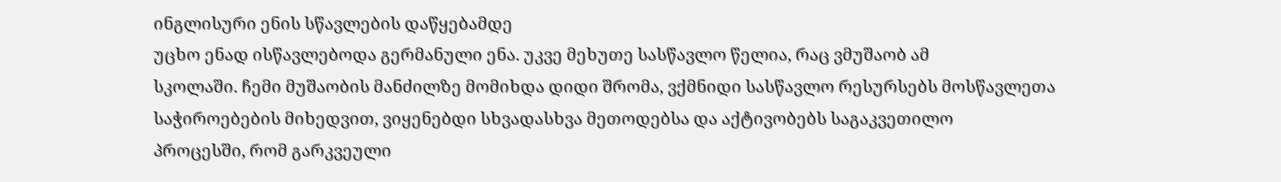ინგლისური ენის სწავლების დაწყებამდე
უცხო ენად ისწავლებოდა გერმანული ენა. უკვე მეხუთე სასწავლო წელია, რაც ვმუშაობ ამ
სკოლაში. ჩემი მუშაობის მანძილზე მომიხდა დიდი შრომა, ვქმნიდი სასწავლო რესურსებს მოსწავლეთა
საჭიროებების მიხედვით, ვიყენებდი სხვადასხვა მეთოდებსა და აქტივობებს საგაკვეთილო
პროცესში, რომ გარკვეული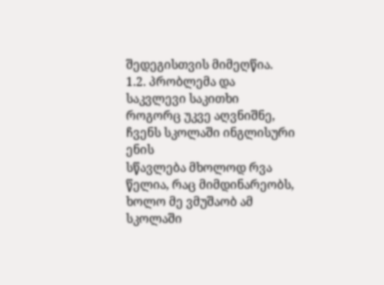შედეგისთვის მიმეღწია.
1.2. პრობლემა და
საკვლევი საკითხი
როგორც უკვე აღვნიშნე, ჩვენს სკოლაში ინგლისური ენის
სწავლება მხოლოდ რვა წელია, რაც მიმდინარეობს, ხოლო მე ვმუშაობ ამ სკოლაში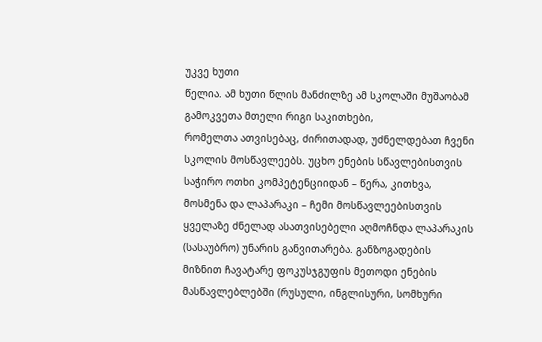უკვე ხუთი
წელია. ამ ხუთი წლის მანძილზე ამ სკოლაში მუშაობამ გამოკვეთა მთელი რიგი საკითხები,
რომელთა ათვისებაც, ძირითადად, უძნელდებათ ჩვენი სკოლის მოსწავლეებს. უცხო ენების სწავლებისთვის
საჭირო ოთხი კომპეტენციიდან – წერა, კითხვა, მოსმენა და ლაპარაკი – ჩემი მოსწავლეებისთვის
ყველაზე ძნელად ასათვისებელი აღმოჩნდა ლაპარაკის (სასაუბრო) უნარის განვითარება. განზოგადების
მიზნით ჩავატარე ფოკუსჯგუფის მეთოდი ენების მასწავლებლებში (რუსული, ინგლისური, სომხური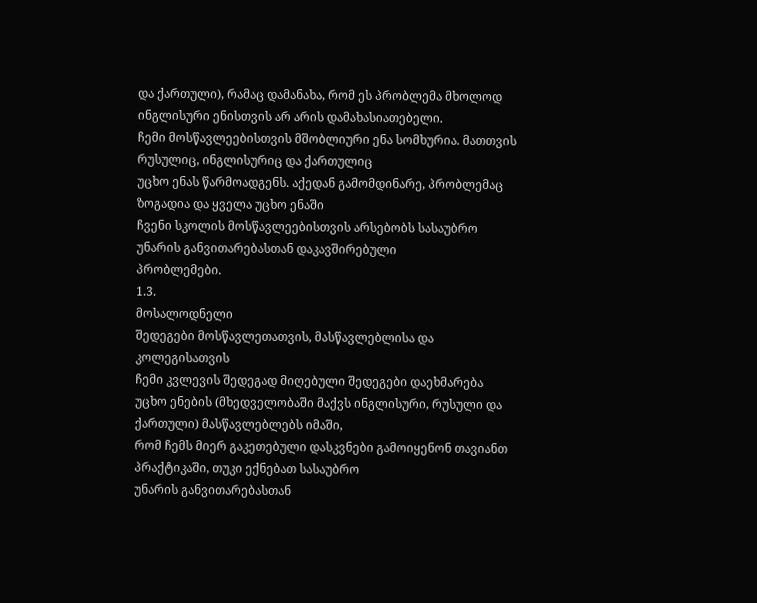და ქართული), რამაც დამანახა, რომ ეს პრობლემა მხოლოდ ინგლისური ენისთვის არ არის დამახასიათებელი.
ჩემი მოსწავლეებისთვის მშობლიური ენა სომხურია. მათთვის რუსულიც, ინგლისურიც და ქართულიც
უცხო ენას წარმოადგენს. აქედან გამომდინარე, პრობლემაც ზოგადია და ყველა უცხო ენაში
ჩვენი სკოლის მოსწავლეებისთვის არსებობს სასაუბრო უნარის განვითარებასთან დაკავშირებული
პრობლემები.
1.3.
მოსალოდნელი
შედეგები მოსწავლეთათვის, მასწავლებლისა და კოლეგისათვის
ჩემი კვლევის შედეგად მიღებული შედეგები დაეხმარება
უცხო ენების (მხედველობაში მაქვს ინგლისური, რუსული და ქართული) მასწავლებლებს იმაში,
რომ ჩემს მიერ გაკეთებული დასკვნები გამოიყენონ თავიანთ პრაქტიკაში, თუკი ექნებათ სასაუბრო
უნარის განვითარებასთან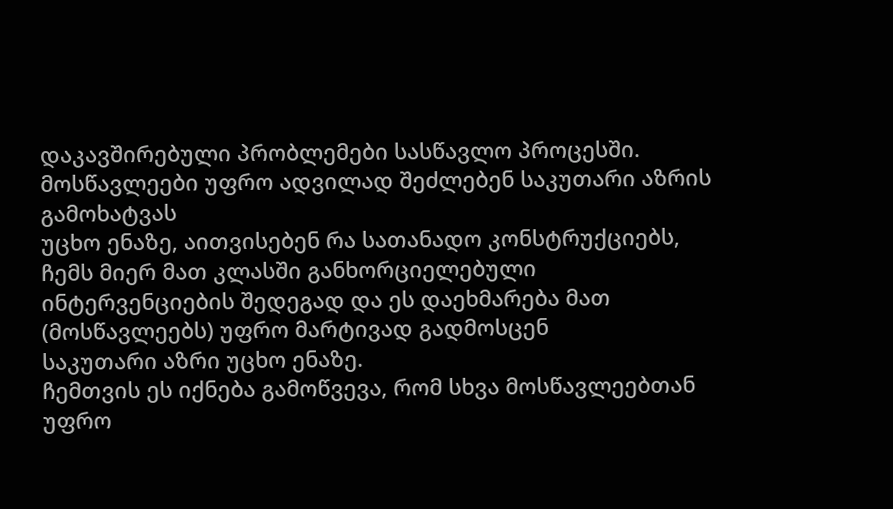დაკავშირებული პრობლემები სასწავლო პროცესში.
მოსწავლეები უფრო ადვილად შეძლებენ საკუთარი აზრის გამოხატვას
უცხო ენაზე, აითვისებენ რა სათანადო კონსტრუქციებს, ჩემს მიერ მათ კლასში განხორციელებული
ინტერვენციების შედეგად და ეს დაეხმარება მათ (მოსწავლეებს) უფრო მარტივად გადმოსცენ
საკუთარი აზრი უცხო ენაზე.
ჩემთვის ეს იქნება გამოწვევა, რომ სხვა მოსწავლეებთან
უფრო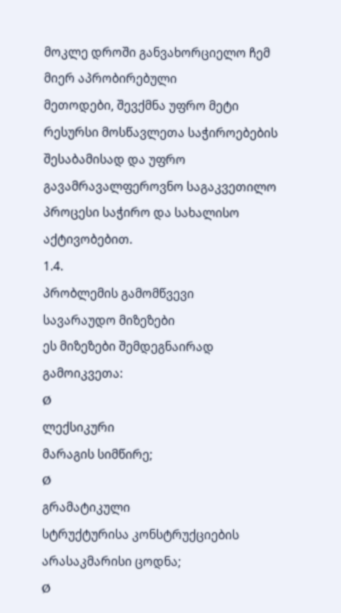მოკლე დროში განვახორციელო ჩემ მიერ აპრობირებული
მეთოდები, შევქმნა უფრო მეტი რესურსი მოსწავლეთა საჭიროებების შესაბამისად და უფრო
გავამრავალფეროვნო საგაკვეთილო პროცესი საჭირო და სახალისო აქტივობებით.
1.4.
პრობლემის გამომწვევი
სავარაუდო მიზეზები
ეს მიზეზები შემდეგნაირად გამოიკვეთა:
Ø
ლექსიკური
მარაგის სიმწირე;
Ø
გრამატიკული
სტრუქტურისა კონსტრუქციების არასაკმარისი ცოდნა;
Ø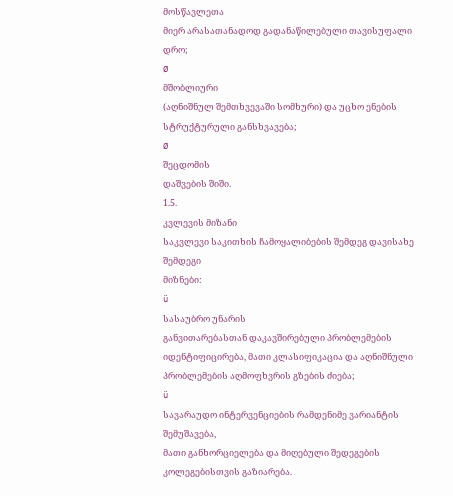მოსწავლეთა
მიერ არასათანადოდ გადანაწილებული თავისუფალი დრო;
Ø
მშობლიური
(აღნიშნულ შემთხვევაში სომხური) და უცხო ენების სტრუქტურული განსხვავება;
Ø
შეცდომის
დაშვების შიში.
1.5.
კვლევის მიზანი
საკვლევი საკითხის ჩამოყალიბების შემდეგ დავისახე შემდეგი
მიზნები:
ü
სასაუბრო უნარის
განვითარებასთან დაკავშირებული პრობლემების
იდენტიფიცირება, მათი კლასიფიკაცია და აღნიშნული
პრობლემების აღმოფხვრის გზების ძიება;
ü
სავარაუდო ინტერვენციების რამდენიმე ვარიანტის შემუშავება,
მათი განხორციელება და მიღებული შედეგების კოლეგებისთვის გაზიარება.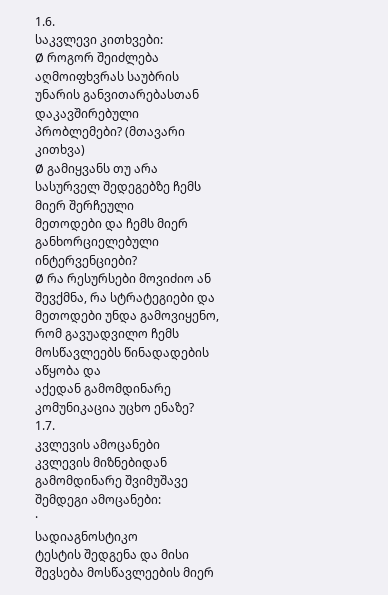1.6.
საკვლევი კითხვები:
Ø როგორ შეიძლება აღმოიფხვრას საუბრის უნარის განვითარებასთან
დაკავშირებული პრობლემები? (მთავარი კითხვა)
Ø გამიყვანს თუ არა სასურველ შედეგებზე ჩემს მიერ შერჩეული
მეთოდები და ჩემს მიერ განხორციელებული ინტერვენციები?
Ø რა რესურსები მოვიძიო ან შევქმნა, რა სტრატეგიები და
მეთოდები უნდა გამოვიყენო, რომ გავუადვილო ჩემს მოსწავლეებს წინადადების აწყობა და
აქედან გამომდინარე კომუნიკაცია უცხო ენაზე?
1.7.
კვლევის ამოცანები
კვლევის მიზნებიდან გამომდინარე შვიმუშავე შემდეგი ამოცანები:
·
სადიაგნოსტიკო
ტესტის შედგენა და მისი შევსება მოსწავლეების მიერ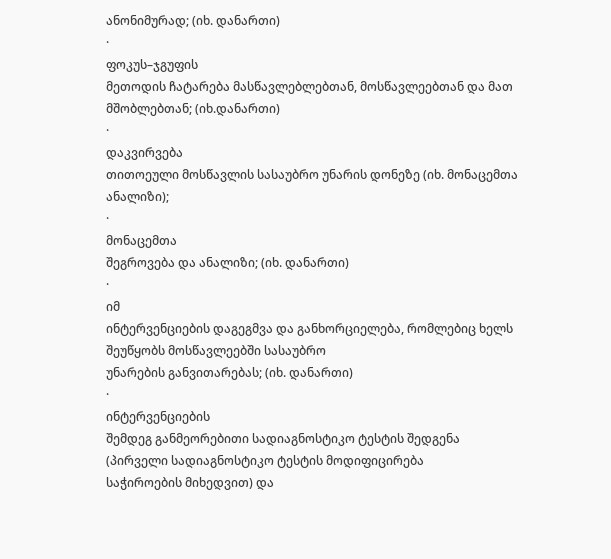ანონიმურად; (იხ. დანართი)
·
ფოკუს–ჯგუფის
მეთოდის ჩატარება მასწავლებლებთან, მოსწავლეებთან და მათ მშობლებთან; (იხ.დანართი)
·
დაკვირვება
თითოეული მოსწავლის სასაუბრო უნარის დონეზე (იხ. მონაცემთა ანალიზი);
·
მონაცემთა
შეგროვება და ანალიზი; (იხ. დანართი)
·
იმ
ინტერვენციების დაგეგმვა და განხორციელება, რომლებიც ხელს შეუწყობს მოსწავლეებში სასაუბრო
უნარების განვითარებას; (იხ. დანართი)
·
ინტერვენციების
შემდეგ განმეორებითი სადიაგნოსტიკო ტესტის შედგენა (პირველი სადიაგნოსტიკო ტესტის მოდიფიცირება
საჭიროების მიხედვით) და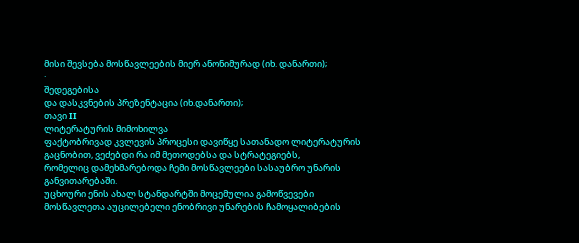მისი შევსება მოსწავლეების მიერ ანონიმურად (იხ. დანართი);
·
შედეგებისა
და დასკვნების პრეზენტაცია (იხ.დანართი);
თავი II
ლიტერატურის მიმოხილვა
ფაქტობრივად კვლევის პროცესი დავიწყე სათანადო ლიტერატურის
გაცნობით, ვეძებდი რა იმ მეთოდებსა და სტრატეგიებს,
რომელიც დამეხმარებოდა ჩემი მოსწავლეები სასაუბრო უნარის განვითარებაში.
უცხოური ენის ახალ სტანდარტში მოცემულია გამოწვევები
მოსწავლეთა აუცილებელი ენობრივი უნარების ჩამოყალიბების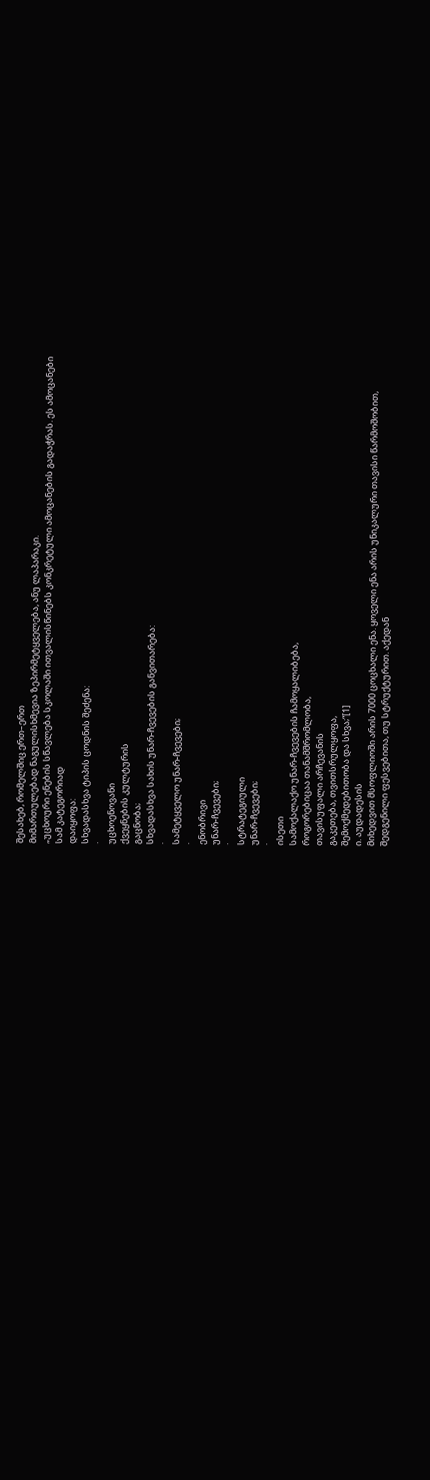შესახებ, რომელშიც ერთ–ერთ
მიმართულებად ნაგულისხმევია ზეპირმეტყველება, ანუ ლაპარაკი.
„უცხოური ენების სწავლება სკოლაში ითვალისწინებს კონკრეტული ამოცანების გადაჭრას. ეს ამოცანები
სამ კატეგორიად
დაიყოფა:
სხვადასხვა ტიპის ცოდნის შეძენა:
·
უცხოენოვანი
ქვეყნების კულტურის
გაცნობა;
სხვადასხვა სახის უნარ-ჩვევების განვითარება:
·
სამეტყველო უნარ-ჩვევები;
·
ენობრივი
უნარ-ჩვევები;
·
სტრატეგიული
უნარ-ჩვევები;
·
ისეთი
სამოქალაქო უნარ-ჩვევების ჩამოყალიბება,
როგორებიცაა თანამშრომლობა,
თავისუფალი არჩევანის
გაკეთება, თვითსრულყოფა,
შემოქმედებითობა და სხვა;“[1]
ი. აუდადესის
მიხედვით მსოფლიოში არის 7000 ცოცხალი ენა. ყოველი ენა არის უნიკალური თავისი წარმოშობით,
შედგენილი ფესვებითა, თუ სტრუქტურით. აქედან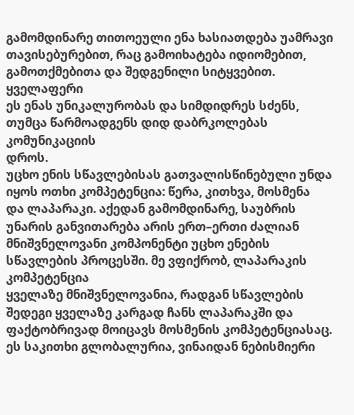გამომდინარე თითოეული ენა ხასიათდება უამრავი
თავისებურებით, რაც გამოიხატება იდიომებით, გამოთქმებითა და შედგენილი სიტყვებით. ყველაფერი
ეს ენას უნიკალურობას და სიმდიდრეს სძენს, თუმცა წარმოადგენს დიდ დაბრკოლებას კომუნიკაციის
დროს.
უცხო ენის სწავლებისას გათვალისწინებული უნდა იყოს ოთხი კომპეტენცია: წერა, კითხვა, მოსმენა
და ლაპარაკი. აქედან გამომდინარე, საუბრის უნარის განვითარება არის ერთ–ერთი ძალიან
მნიშვნელოვანი კომპონენტი უცხო ენების სწავლების პროცესში. მე ვფიქრობ, ლაპარაკის კომპეტენცია
ყველაზე მნიშვნელოვანია, რადგან სწავლების შედეგი ყველაზე კარგად ჩანს ლაპარაკში და
ფაქტობრივად მოიცავს მოსმენის კომპეტენციასაც. ეს საკითხი გლობალურია, ვინაიდან ნებისმიერი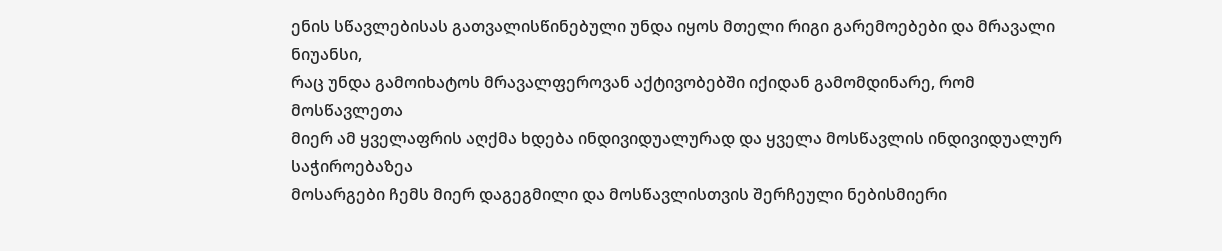ენის სწავლებისას გათვალისწინებული უნდა იყოს მთელი რიგი გარემოებები და მრავალი ნიუანსი,
რაც უნდა გამოიხატოს მრავალფეროვან აქტივობებში იქიდან გამომდინარე, რომ მოსწავლეთა
მიერ ამ ყველაფრის აღქმა ხდება ინდივიდუალურად და ყველა მოსწავლის ინდივიდუალურ საჭიროებაზეა
მოსარგები ჩემს მიერ დაგეგმილი და მოსწავლისთვის შერჩეული ნებისმიერი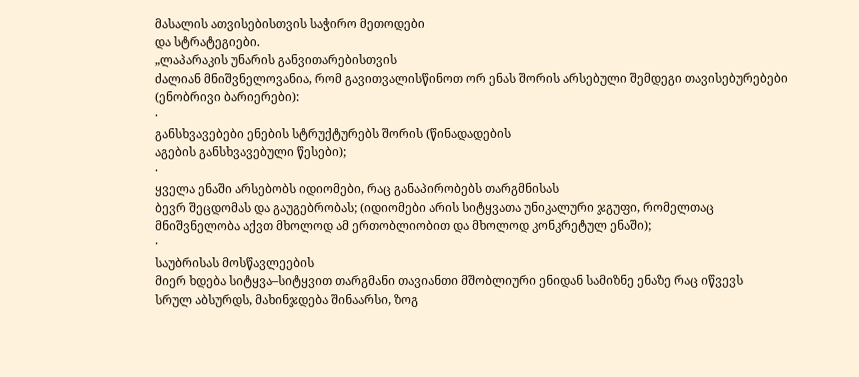მასალის ათვისებისთვის საჭირო მეთოდები
და სტრატეგიები.
„ლაპარაკის უნარის განვითარებისთვის
ძალიან მნიშვნელოვანია, რომ გავითვალისწინოთ ორ ენას შორის არსებული შემდეგი თავისებურებები (ენობრივი ბარიერები):
·
განსხვავებები ენების სტრუქტურებს შორის (წინადადების
აგების განსხვავებული წესები);
·
ყველა ენაში არსებობს იდიომები, რაც განაპირობებს თარგმნისას
ბევრ შეცდომას და გაუგებრობას; (იდიომები არის სიტყვათა უნიკალური ჯგუფი, რომელთაც
მნიშვნელობა აქვთ მხოლოდ ამ ერთობლიობით და მხოლოდ კონკრეტულ ენაში);
·
საუბრისას მოსწავლეების
მიერ ხდება სიტყვა–სიტყვით თარგმანი თავიანთი მშობლიური ენიდან სამიზნე ენაზე რაც იწვევს
სრულ აბსურდს, მახინჯდება შინაარსი, ზოგ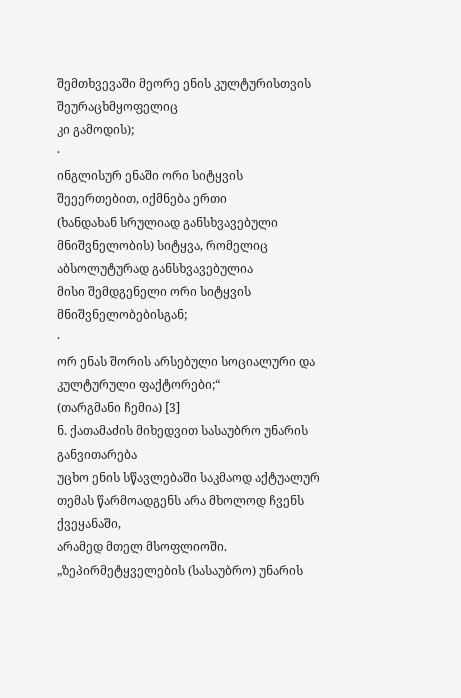შემთხვევაში მეორე ენის კულტურისთვის შეურაცხმყოფელიც
კი გამოდის);
·
ინგლისურ ენაში ორი სიტყვის შეეერთებით, იქმნება ერთი
(ხანდახან სრულიად განსხვავებული მნიშვნელობის) სიტყვა, რომელიც აბსოლუტურად განსხვავებულია
მისი შემდგენელი ორი სიტყვის მნიშვნელობებისგან;
·
ორ ენას შორის არსებული სოციალური და კულტურული ფაქტორები;“
(თარგმანი ჩემია) [3]
ნ. ქათამაძის მიხედვით სასაუბრო უნარის განვითარება
უცხო ენის სწავლებაში საკმაოდ აქტუალურ თემას წარმოადგენს არა მხოლოდ ჩვენს ქვეყანაში,
არამედ მთელ მსოფლიოში.
„ზეპირმეტყველების (სასაუბრო) უნარის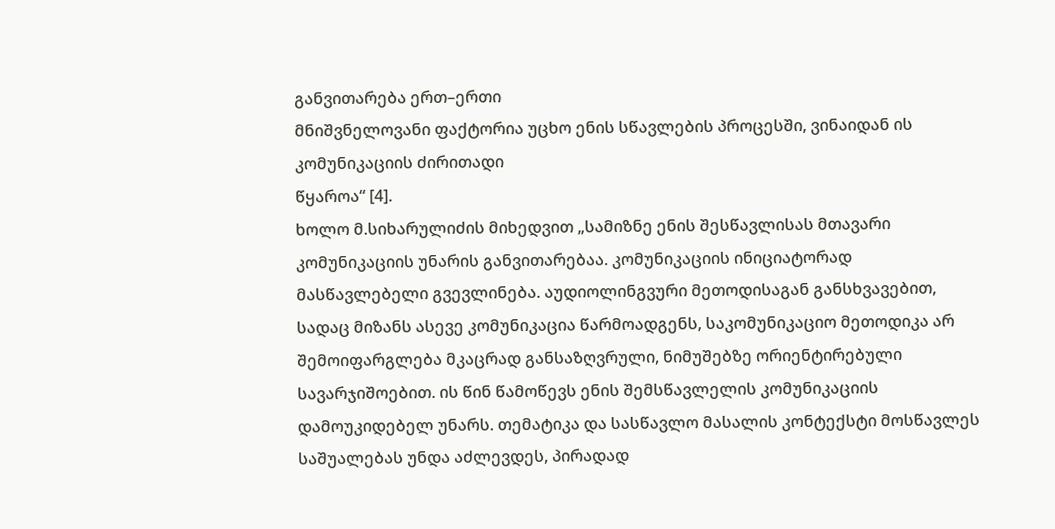განვითარება ერთ–ერთი
მნიშვნელოვანი ფაქტორია უცხო ენის სწავლების პროცესში, ვინაიდან ის კომუნიკაციის ძირითადი
წყაროა“ [4].
ხოლო მ.სიხარულიძის მიხედვით „სამიზნე ენის შესწავლისას მთავარი კომუნიკაციის უნარის განვითარებაა. კომუნიკაციის ინიციატორად მასწავლებელი გვევლინება. აუდიოლინგვური მეთოდისაგან განსხვავებით, სადაც მიზანს ასევე კომუნიკაცია წარმოადგენს, საკომუნიკაციო მეთოდიკა არ შემოიფარგლება მკაცრად განსაზღვრული, ნიმუშებზე ორიენტირებული სავარჯიშოებით. ის წინ წამოწევს ენის შემსწავლელის კომუნიკაციის დამოუკიდებელ უნარს. თემატიკა და სასწავლო მასალის კონტექსტი მოსწავლეს საშუალებას უნდა აძლევდეს, პირადად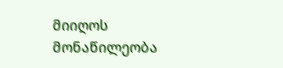მიიღოს მონაწილეობა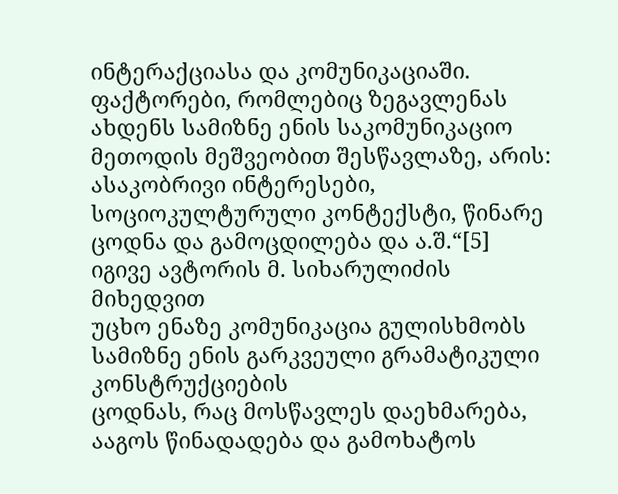ინტერაქციასა და კომუნიკაციაში. ფაქტორები, რომლებიც ზეგავლენას ახდენს სამიზნე ენის საკომუნიკაციო მეთოდის მეშვეობით შესწავლაზე, არის: ასაკობრივი ინტერესები, სოციოკულტურული კონტექსტი, წინარე ცოდნა და გამოცდილება და ა.შ.“[5]
იგივე ავტორის მ. სიხარულიძის მიხედვით
უცხო ენაზე კომუნიკაცია გულისხმობს სამიზნე ენის გარკვეული გრამატიკული კონსტრუქციების
ცოდნას, რაც მოსწავლეს დაეხმარება, ააგოს წინადადება და გამოხატოს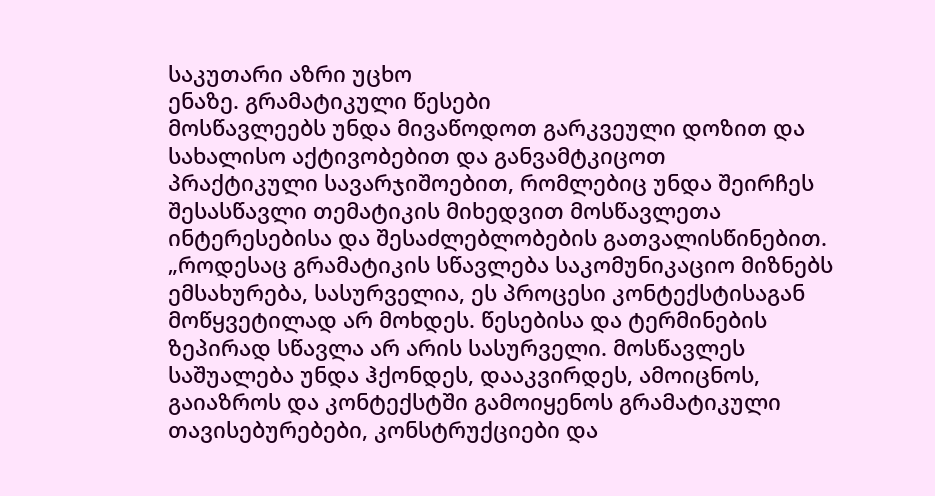საკუთარი აზრი უცხო
ენაზე. გრამატიკული წესები
მოსწავლეებს უნდა მივაწოდოთ გარკვეული დოზით და სახალისო აქტივობებით და განვამტკიცოთ
პრაქტიკული სავარჯიშოებით, რომლებიც უნდა შეირჩეს შესასწავლი თემატიკის მიხედვით მოსწავლეთა
ინტერესებისა და შესაძლებლობების გათვალისწინებით.
„როდესაც გრამატიკის სწავლება საკომუნიკაციო მიზნებს ემსახურება, სასურველია, ეს პროცესი კონტექსტისაგან მოწყვეტილად არ მოხდეს. წესებისა და ტერმინების ზეპირად სწავლა არ არის სასურველი. მოსწავლეს საშუალება უნდა ჰქონდეს, დააკვირდეს, ამოიცნოს, გაიაზროს და კონტექსტში გამოიყენოს გრამატიკული თავისებურებები, კონსტრუქციები და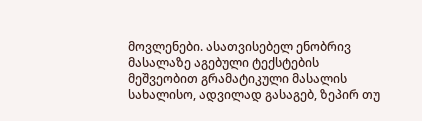მოვლენები. ასათვისებელ ენობრივ მასალაზე აგებული ტექსტების მეშვეობით გრამატიკული მასალის სახალისო, ადვილად გასაგებ, ზეპირ თუ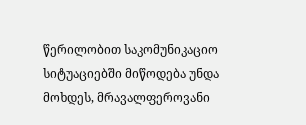წერილობით საკომუნიკაციო სიტუაციებში მიწოდება უნდა მოხდეს, მრავალფეროვანი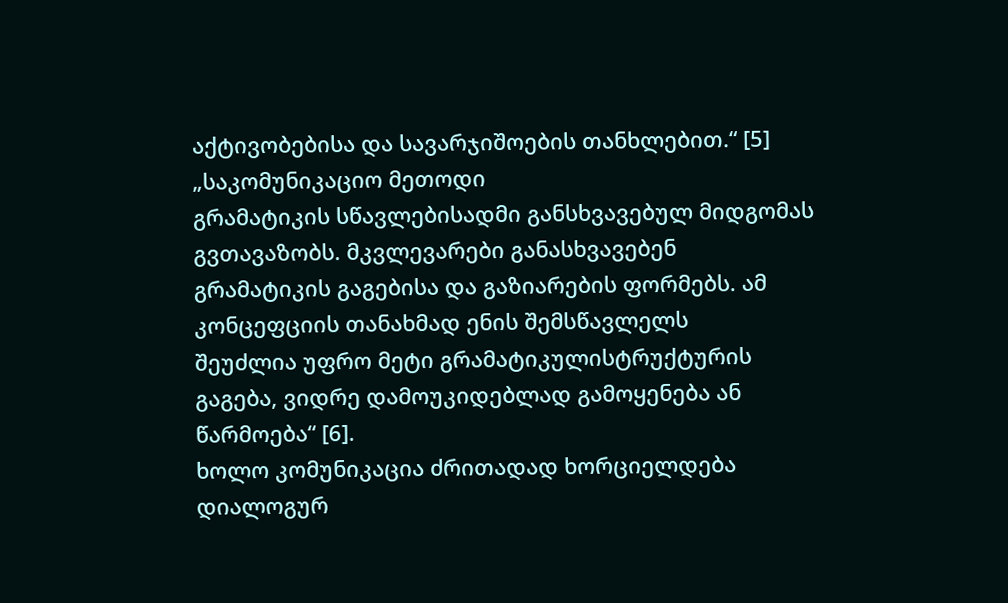აქტივობებისა და სავარჯიშოების თანხლებით.“ [5]
„საკომუნიკაციო მეთოდი
გრამატიკის სწავლებისადმი განსხვავებულ მიდგომას გვთავაზობს. მკვლევარები განასხვავებენ
გრამატიკის გაგებისა და გაზიარების ფორმებს. ამ კონცეფციის თანახმად ენის შემსწავლელს
შეუძლია უფრო მეტი გრამატიკულისტრუქტურის გაგება, ვიდრე დამოუკიდებლად გამოყენება ან
წარმოება“ [6].
ხოლო კომუნიკაცია ძრითადად ხორციელდება დიალოგურ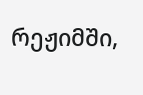რეჟიმში,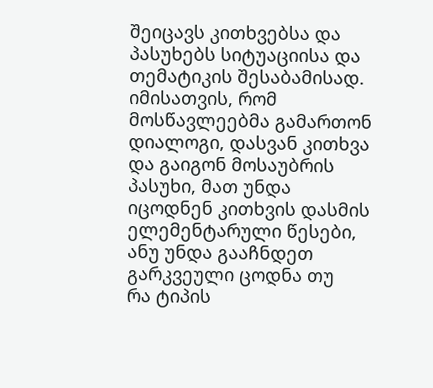შეიცავს კითხვებსა და პასუხებს სიტუაციისა და თემატიკის შესაბამისად. იმისათვის, რომ
მოსწავლეებმა გამართონ დიალოგი, დასვან კითხვა და გაიგონ მოსაუბრის პასუხი, მათ უნდა
იცოდნენ კითხვის დასმის ელემენტარული წესები, ანუ უნდა გააჩნდეთ გარკვეული ცოდნა თუ
რა ტიპის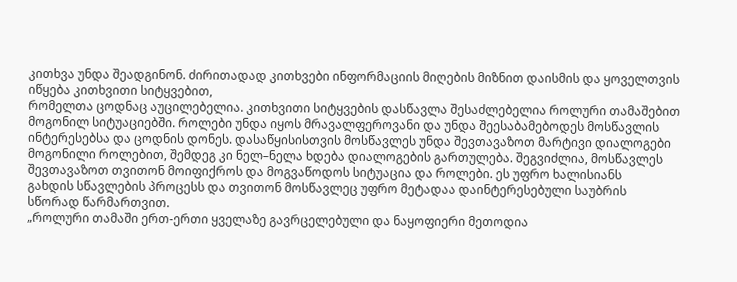კითხვა უნდა შეადგინონ. ძირითადად კითხვები ინფორმაციის მიღების მიზნით დაისმის და ყოველთვის იწყება კითხვითი სიტყვებით,
რომელთა ცოდნაც აუცილებელია. კითხვითი სიტყვების დასწავლა შესაძლებელია როლური თამაშებით
მოგონილ სიტუაციებში. როლები უნდა იყოს მრავალფეროვანი და უნდა შეესაბამებოდეს მოსწავლის
ინტერესებსა და ცოდნის დონეს. დასაწყისისთვის მოსწავლეს უნდა შევთავაზოთ მარტივი დიალოგები
მოგონილი როლებით, შემდეგ კი ნელ–ნელა ხდება დიალოგების გართულება. შეგვიძლია, მოსწავლეს
შევთავაზოთ თვითონ მოიფიქროს და მოგვაწოდოს სიტუაცია და როლები. ეს უფრო ხალისიანს
გახდის სწავლების პროცესს და თვითონ მოსწავლეც უფრო მეტადაა დაინტერესებული საუბრის
სწორად წარმართვით.
„როლური თამაში ერთ-ერთი ყველაზე გავრცელებული და ნაყოფიერი მეთოდია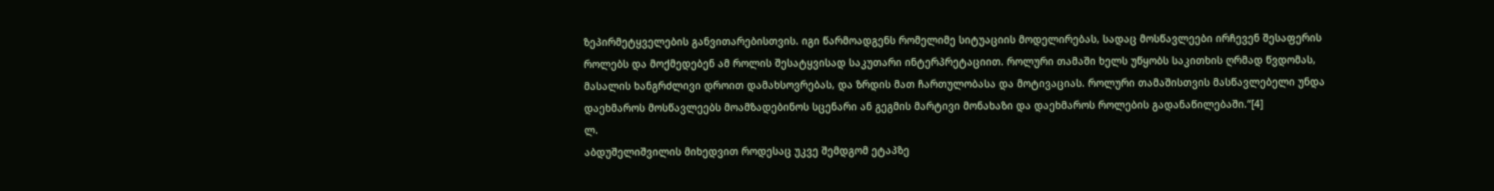ზეპირმეტყველების განვითარებისთვის. იგი წარმოადგენს რომელიმე სიტუაციის მოდელირებას, სადაც მოსწავლეები ირჩევენ შესაფერის როლებს და მოქმედებენ ამ როლის შესატყვისად საკუთარი ინტერპრეტაციით. როლური თამაში ხელს უწყობს საკითხის ღრმად წვდომას, მასალის ხანგრძლივი დროით დამახსოვრებას, და ზრდის მათ ჩართულობასა და მოტივაციას. როლური თამაშისთვის მასწავლებელი უნდა დაეხმაროს მოსწავლეებს მოამზადებინოს სცენარი ან გეგმის მარტივი მონახაზი და დაეხმაროს როლების გადანაწილებაში.“[4]
ლ.
აბდუშელიშვილის მიხედვით როდესაც უკვე შემდგომ ეტაპზე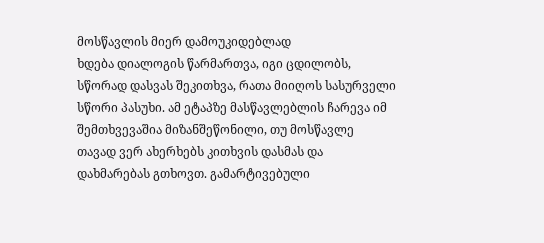მოსწავლის მიერ დამოუკიდებლად
ხდება დიალოგის წარმართვა, იგი ცდილობს, სწორად დასვას შეკითხვა, რათა მიიღოს სასურველი
სწორი პასუხი. ამ ეტაპზე მასწავლებლის ჩარევა იმ შემთხვევაშია მიზანშეწონილი, თუ მოსწავლე
თავად ვერ ახერხებს კითხვის დასმას და დახმარებას გთხოვთ. გამარტივებული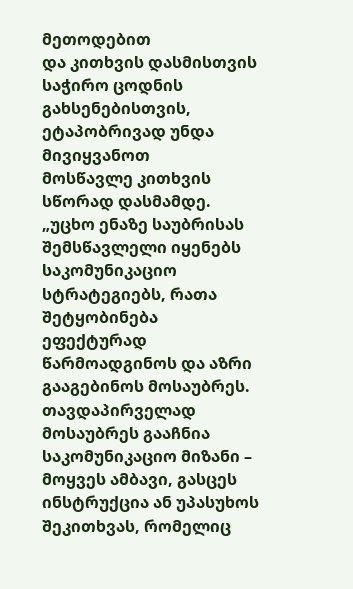მეთოდებით
და კითხვის დასმისთვის საჭირო ცოდნის გახსენებისთვის, ეტაპობრივად უნდა მივიყვანოთ
მოსწავლე კითხვის სწორად დასმამდე.
„უცხო ენაზე საუბრისას შემსწავლელი იყენებს საკომუნიკაციო სტრატეგიებს, რათა შეტყობინება
ეფექტურად წარმოადგინოს და აზრი გააგებინოს მოსაუბრეს. თავდაპირველად მოსაუბრეს გააჩნია
საკომუნიკაციო მიზანი – მოყვეს ამბავი, გასცეს ინსტრუქცია ან უპასუხოს შეკითხვას, რომელიც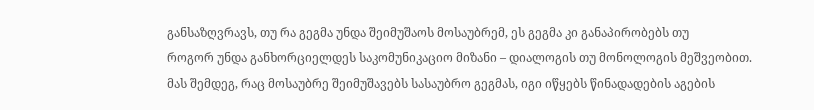განსაზღვრავს, თუ რა გეგმა უნდა შეიმუშაოს მოსაუბრემ, ეს გეგმა კი განაპირობებს თუ
როგორ უნდა განხორციელდეს საკომუნიკაციო მიზანი – დიალოგის თუ მონოლოგის მეშვეობით.
მას შემდეგ, რაც მოსაუბრე შეიმუშავებს სასაუბრო გეგმას, იგი იწყებს წინადადების აგების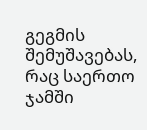გეგმის შემუშავებას, რაც საერთო ჯამში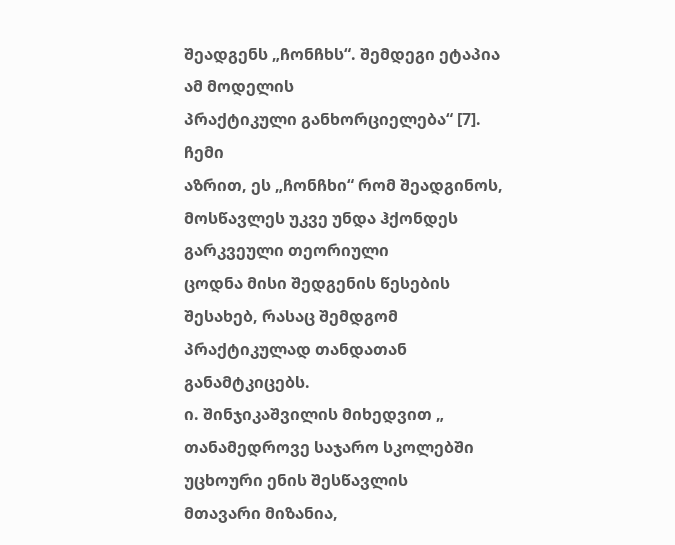შეადგენს „ჩონჩხს“. შემდეგი ეტაპია ამ მოდელის
პრაქტიკული განხორციელება“ [7].
ჩემი
აზრით, ეს „ჩონჩხი“ რომ შეადგინოს, მოსწავლეს უკვე უნდა ჰქონდეს გარკვეული თეორიული
ცოდნა მისი შედგენის წესების შესახებ, რასაც შემდგომ პრაქტიკულად თანდათან განამტკიცებს.
ი. შინჯიკაშვილის მიხედვით „ თანამედროვე საჯარო სკოლებში უცხოური ენის შესწავლის
მთავარი მიზანია,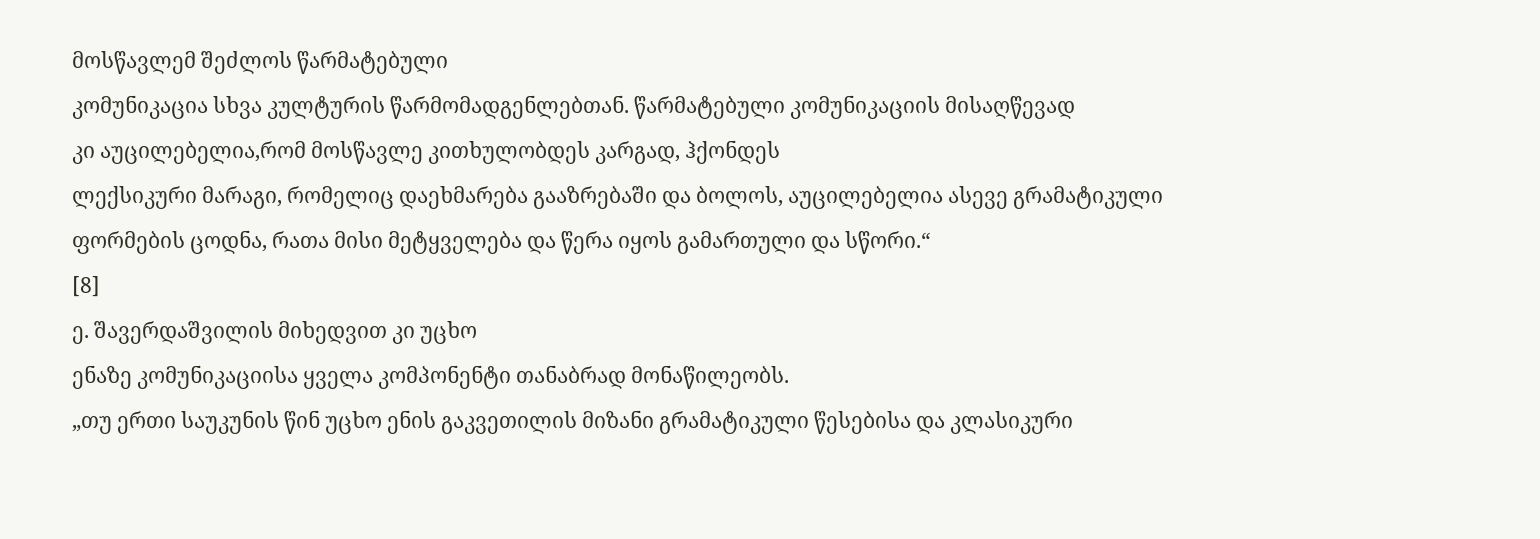მოსწავლემ შეძლოს წარმატებული
კომუნიკაცია სხვა კულტურის წარმომადგენლებთან. წარმატებული კომუნიკაციის მისაღწევად
კი აუცილებელია,რომ მოსწავლე კითხულობდეს კარგად, ჰქონდეს
ლექსიკური მარაგი, რომელიც დაეხმარება გააზრებაში და ბოლოს, აუცილებელია ასევე გრამატიკული
ფორმების ცოდნა, რათა მისი მეტყველება და წერა იყოს გამართული და სწორი.“
[8]
ე. შავერდაშვილის მიხედვით კი უცხო
ენაზე კომუნიკაციისა ყველა კომპონენტი თანაბრად მონაწილეობს.
„თუ ერთი საუკუნის წინ უცხო ენის გაკვეთილის მიზანი გრამატიკული წესებისა და კლასიკური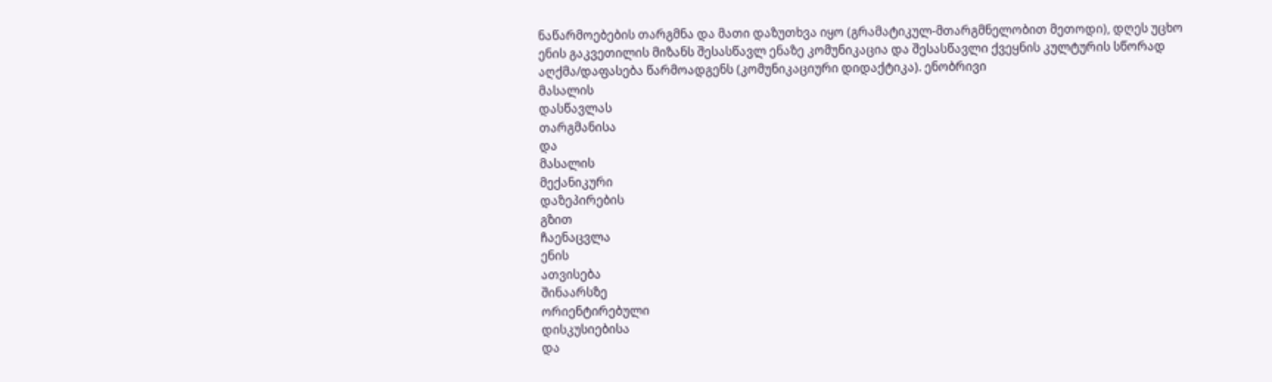ნაწარმოებების თარგმნა და მათი დაზუთხვა იყო (გრამატიკულ-მთარგმნელობით მეთოდი), დღეს უცხო ენის გაკვეთილის მიზანს შესასწავლ ენაზე კომუნიკაცია და შესასწავლი ქვეყნის კულტურის სწორად აღქმა/დაფასება წარმოადგენს (კომუნიკაციური დიდაქტიკა). ენობრივი
მასალის
დასწავლას
თარგმანისა
და
მასალის
მექანიკური
დაზეპირების
გზით
ჩაენაცვლა
ენის
ათვისება
შინაარსზე
ორიენტირებული
დისკუსიებისა
და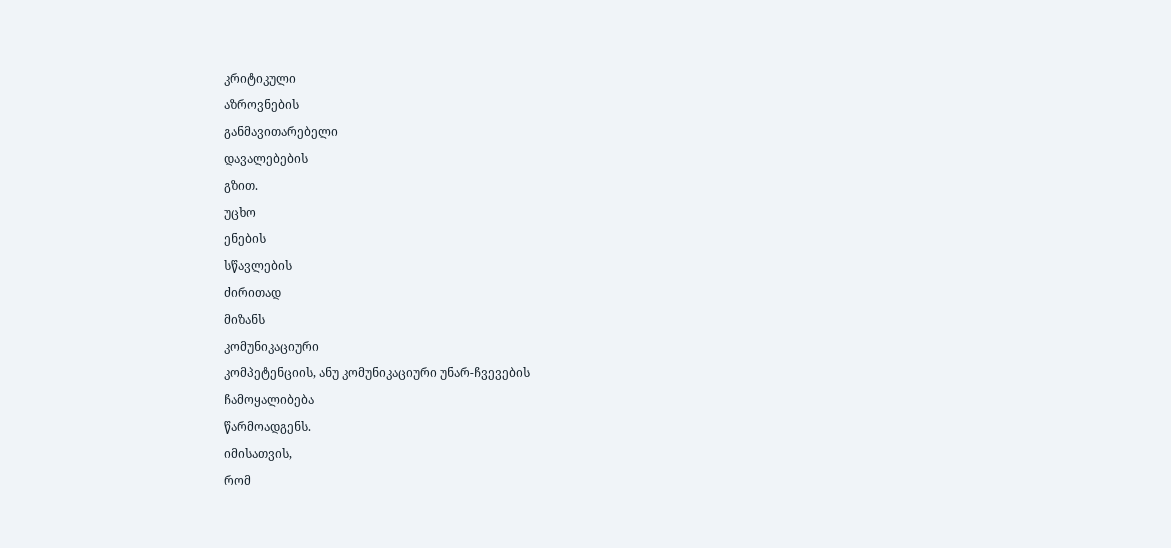კრიტიკული
აზროვნების
განმავითარებელი
დავალებების
გზით.
უცხო
ენების
სწავლების
ძირითად
მიზანს
კომუნიკაციური
კომპეტენციის, ანუ კომუნიკაციური უნარ-ჩვევების
ჩამოყალიბება
წარმოადგენს.
იმისათვის,
რომ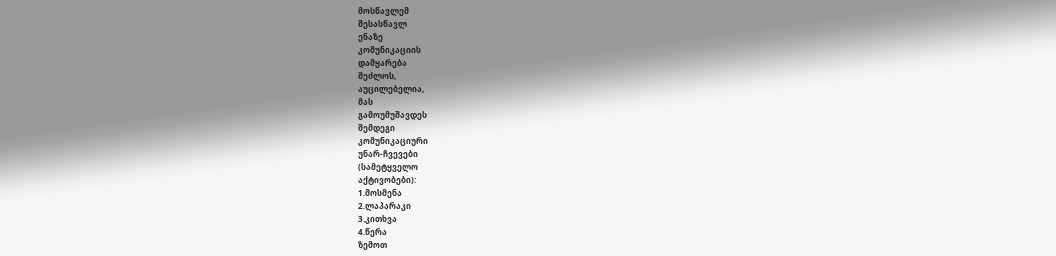მოსწავლემ
შესასწავლ
ენაზე
კომუნიკაციის
დამყარება
შეძლოს,
აუცილებელია,
მას
გამოუმუშავდეს
შემდეგი
კომუნიკაციური
უნარ-ჩვევები
(სამეტყველო
აქტივობები):
1.მოსმენა
2.ლაპარაკი
3.კითხვა
4.წერა
ზემოთ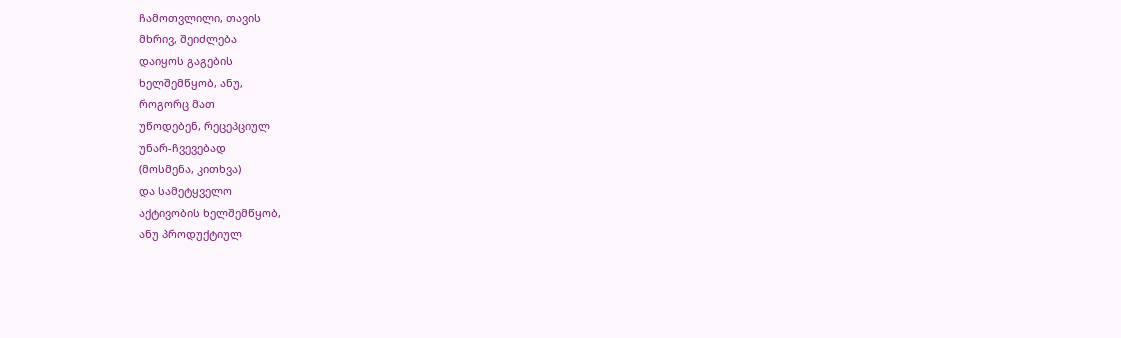ჩამოთვლილი, თავის
მხრივ, შეიძლება
დაიყოს გაგების
ხელშემწყობ, ანუ,
როგორც მათ
უწოდებენ, რეცეპციულ
უნარ-ჩვევებად
(მოსმენა, კითხვა)
და სამეტყველო
აქტივობის ხელშემწყობ,
ანუ პროდუქტიულ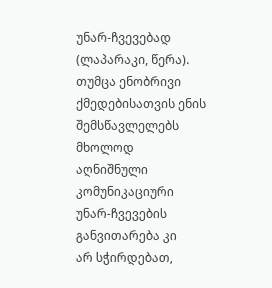უნარ-ჩვევებად
(ლაპარაკი, წერა).
თუმცა ენობრივი
ქმედებისათვის ენის
შემსწავლელებს მხოლოდ
აღნიშნული კომუნიკაციური
უნარ-ჩვევების
განვითარება კი
არ სჭირდებათ,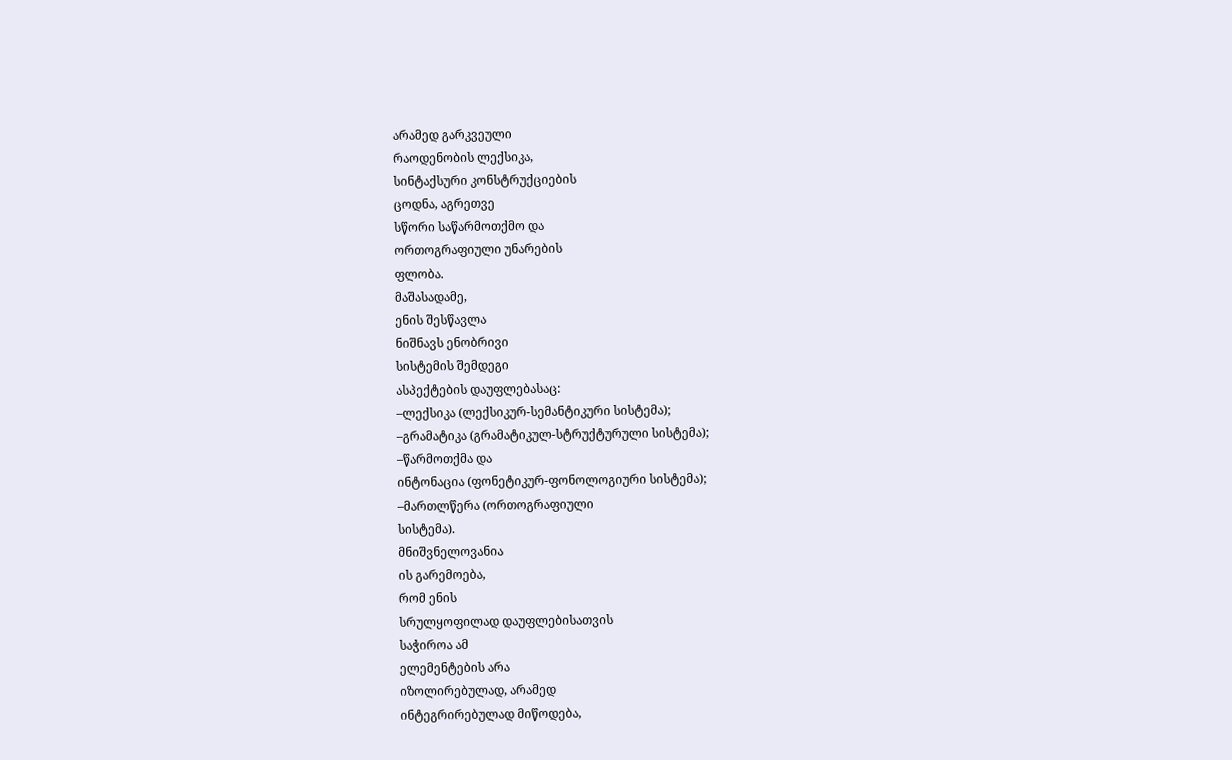არამედ გარკვეული
რაოდენობის ლექსიკა,
სინტაქსური კონსტრუქციების
ცოდნა, აგრეთვე
სწორი საწარმოთქმო და
ორთოგრაფიული უნარების
ფლობა.
მაშასადამე,
ენის შესწავლა
ნიშნავს ენობრივი
სისტემის შემდეგი
ასპექტების დაუფლებასაც:
–ლექსიკა (ლექსიკურ-სემანტიკური სისტემა);
–გრამატიკა (გრამატიკულ-სტრუქტურული სისტემა);
–წარმოთქმა და
ინტონაცია (ფონეტიკურ-ფონოლოგიური სისტემა);
–მართლწერა (ორთოგრაფიული
სისტემა).
მნიშვნელოვანია
ის გარემოება,
რომ ენის
სრულყოფილად დაუფლებისათვის
საჭიროა ამ
ელემენტების არა
იზოლირებულად, არამედ
ინტეგრირებულად მიწოდება,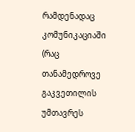რამდენადაც კომუნიკაციაში
(რაც თანამედროვე
გაკვეთილის უმთავრეს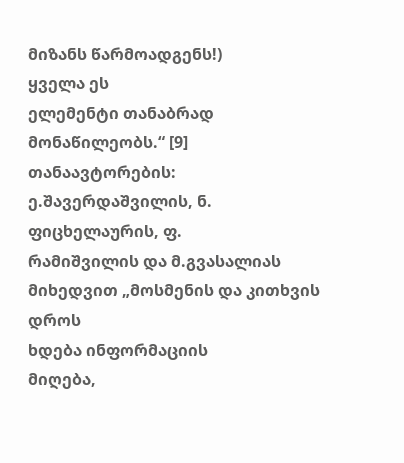მიზანს წარმოადგენს!)
ყველა ეს
ელემენტი თანაბრად
მონაწილეობს.“ [9]
თანაავტორების: ე.შავერდაშვილის, ნ. ფიცხელაურის, ფ.
რამიშვილის და მ.გვასალიას მიხედვით „მოსმენის და კითხვის დროს
ხდება ინფორმაციის
მიღება,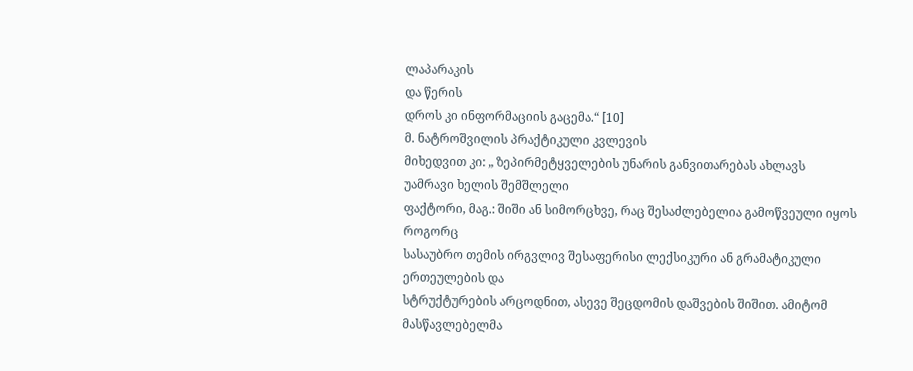ლაპარაკის
და წერის
დროს კი ინფორმაციის გაცემა.“ [10]
მ. ნატროშვილის პრაქტიკული კვლევის
მიხედვით კი: „ ზეპირმეტყველების უნარის განვითარებას ახლავს უამრავი ხელის შემშლელი
ფაქტორი, მაგ.: შიში ან სიმორცხვე, რაც შესაძლებელია გამოწვეული იყოს როგორც
სასაუბრო თემის ირგვლივ შესაფერისი ლექსიკური ან გრამატიკული ერთეულების და
სტრუქტურების არცოდნით, ასევე შეცდომის დაშვების შიშით. ამიტომ მასწავლებელმა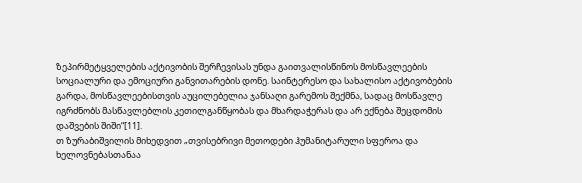ზეპირმეტყველების აქტივობის შერჩევისას უნდა გაითვალისწინოს მოსწავლეების
სოციალური და ემოციური განვითარების დონე. საინტერესო და სახალისო აქტივობების
გარდა, მოსწავლეებისთვის აუცილებელია ჯანსაღი გარემოს შექმნა, სადაც მოსწავლე
იგრძნობს მასწავლებლის კეთილგანწყობას და მხარდაჭერას და არ ექნება შეცდომის
დაშვების შიში“[11].
თ ზურაბიშვილის მიხედვით „თვისებრივი მეთოდები ჰუმანიტარული სფეროა და
ხელოვნებასთანაა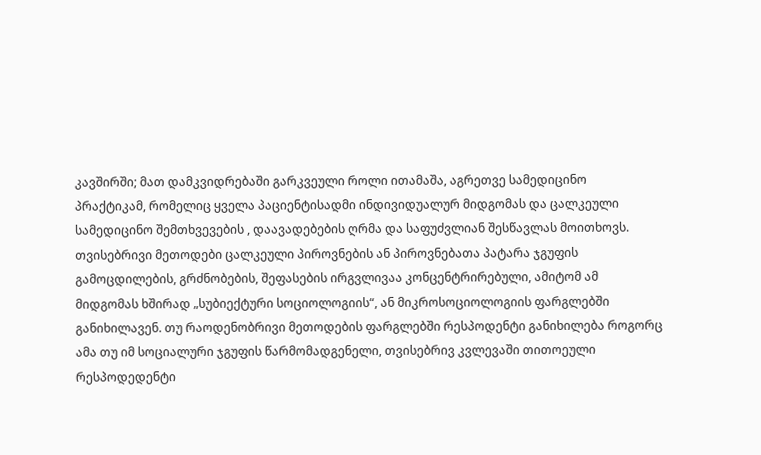კავშირში; მათ დამკვიდრებაში გარკვეული როლი ითამაშა, აგრეთვე სამედიცინო
პრაქტიკამ, რომელიც ყველა პაციენტისადმი ინდივიდუალურ მიდგომას და ცალკეული
სამედიცინო შემთხვევების , დაავადებების ღრმა და საფუძვლიან შესწავლას მოითხოვს.
თვისებრივი მეთოდები ცალკეული პიროვნების ან პიროვნებათა პატარა ჯგუფის
გამოცდილების, გრძნობების, შეფასების ირგვლივაა კონცენტრირებული, ამიტომ ამ
მიდგომას ხშირად „სუბიექტური სოციოლოგიის“, ან მიკროსოციოლოგიის ფარგლებში
განიხილავენ. თუ რაოდენობრივი მეთოდების ფარგლებში რესპოდენტი განიხილება როგორც
ამა თუ იმ სოციალური ჯგუფის წარმომადგენელი, თვისებრივ კვლევაში თითოეული
რესპოდედენტი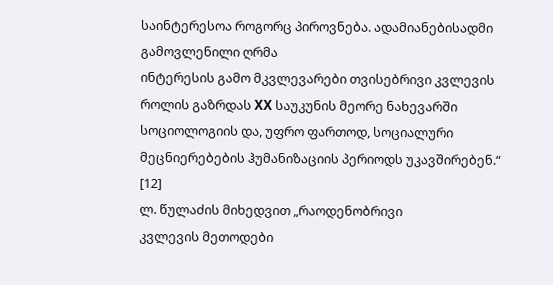საინტერესოა როგორც პიროვნება. ადამიანებისადმი გამოვლენილი ღრმა
ინტერესის გამო მკვლევარები თვისებრივი კვლევის როლის გაზრდას XX საუკუნის მეორე ნახევარში სოციოლოგიის და, უფრო ფართოდ, სოციალური
მეცნიერებების ჰუმანიზაციის პერიოდს უკავშირებენ.“ [12]
ლ. წულაძის მიხედვით „რაოდენობრივი
კვლევის მეთოდები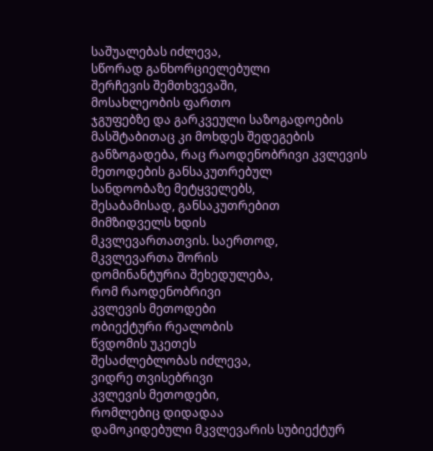საშუალებას იძლევა,
სწორად განხორციელებული
შერჩევის შემთხვევაში,
მოსახლეობის ფართო
ჯგუფებზე და გარკვეული საზოგადოების
მასშტაბითაც კი მოხდეს შედეგების
განზოგადება, რაც რაოდენობრივი კვლევის
მეთოდების განსაკუთრებულ
სანდოობაზე მეტყველებს,
შესაბამისად, განსაკუთრებით
მიმზიდველს ხდის
მკვლევართათვის. საერთოდ,
მკვლევართა შორის
დომინანტურია შეხედულება,
რომ რაოდენობრივი
კვლევის მეთოდები
ობიექტური რეალობის
წვდომის უკეთეს
შესაძლებლობას იძლევა,
ვიდრე თვისებრივი
კვლევის მეთოდები,
რომლებიც დიდადაა
დამოკიდებული მკვლევარის სუბიექტურ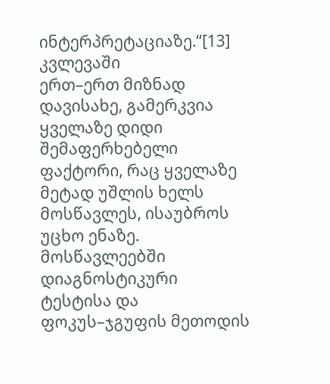ინტერპრეტაციაზე.“[13]
კვლევაში
ერთ–ერთ მიზნად დავისახე, გამერკვია ყველაზე დიდი შემაფერხებელი ფაქტორი, რაც ყველაზე
მეტად უშლის ხელს მოსწავლეს, ისაუბროს უცხო ენაზე.
მოსწავლეებში
დიაგნოსტიკური ტესტისა და ფოკუს–ჯგუფის მეთოდის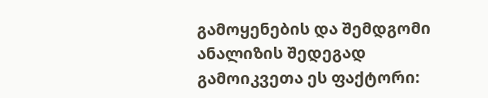გამოყენების და შემდგომი ანალიზის შედეგად
გამოიკვეთა ეს ფაქტორი: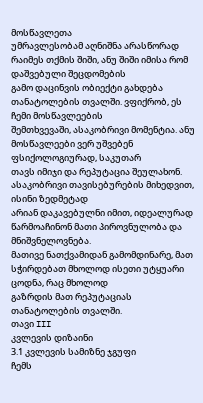მოსწავლეთა
უმრავლესობამ აღნიშნა არასწორად რაიმეს თქმის შიში, ანუ შიში იმისა რომ დაშვებული შეცდომების
გამო დაცინვის ობიექტი გახდება თანატოლების თვალში. ვფიქრობ, ეს ჩემი მოსწავლეების
შემთხვევაში, ასაკობრივი მომენტია. ანუ მოსწავლეები ვერ უშვებენ ფსიქოლოგიურად, საკუთარ
თავს იმიჯი და რეპუტაცია შეულახონ. ასაკობრივი თავისებურების მიხედვით, ისინი ზედმეტად
არიან დაკავებულნი იმით, იდეალურად წარმოაჩინონ მათი პიროვნულობა და მნიშვნელოვნება.
მათივე ნათქვამიდან გამომდინარე, მათ სჭირდებათ მხოლოდ ისეთი უტყუარი ცოდნა, რაც მხოლოდ
გაზრდის მათ რეპუტაციას თანატოლების თვალში.
თავი III
კვლევის დიზაინი
3.1 კვლევის სამიზნე ჯგუფი
ჩემს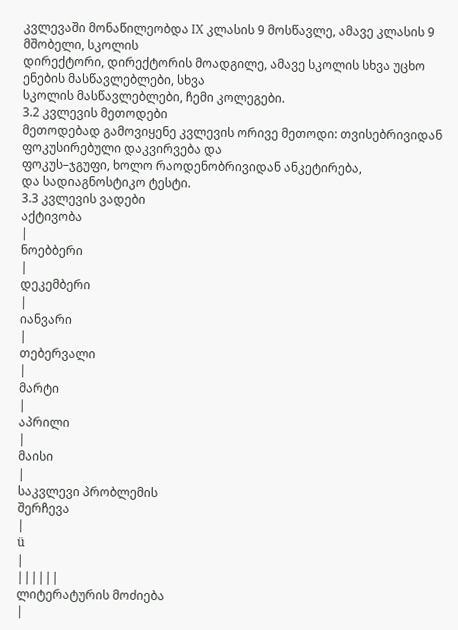კვლევაში მონაწილეობდა IX კლასის 9 მოსწავლე, ამავე კლასის 9 მშობელი, სკოლის
დირექტორი, დირექტორის მოადგილე, ამავე სკოლის სხვა უცხო ენების მასწავლებლები, სხვა
სკოლის მასწავლებლები, ჩემი კოლეგები.
3.2 კვლევის მეთოდები
მეთოდებად გამოვიყენე კვლევის ორივე მეთოდი: თვისებრივიდან ფოკუსირებული დაკვირვება და
ფოკუს–ჯგუფი, ხოლო რაოდენობრივიდან ანკეტირება,
და სადიაგნოსტიკო ტესტი.
3.3 კვლევის ვადები
აქტივობა
|
ნოებბერი
|
დეკემბერი
|
იანვარი
|
თებერვალი
|
მარტი
|
აპრილი
|
მაისი
|
საკვლევი პრობლემის
შერჩევა
|
ü
|
||||||
ლიტერატურის მოძიება
|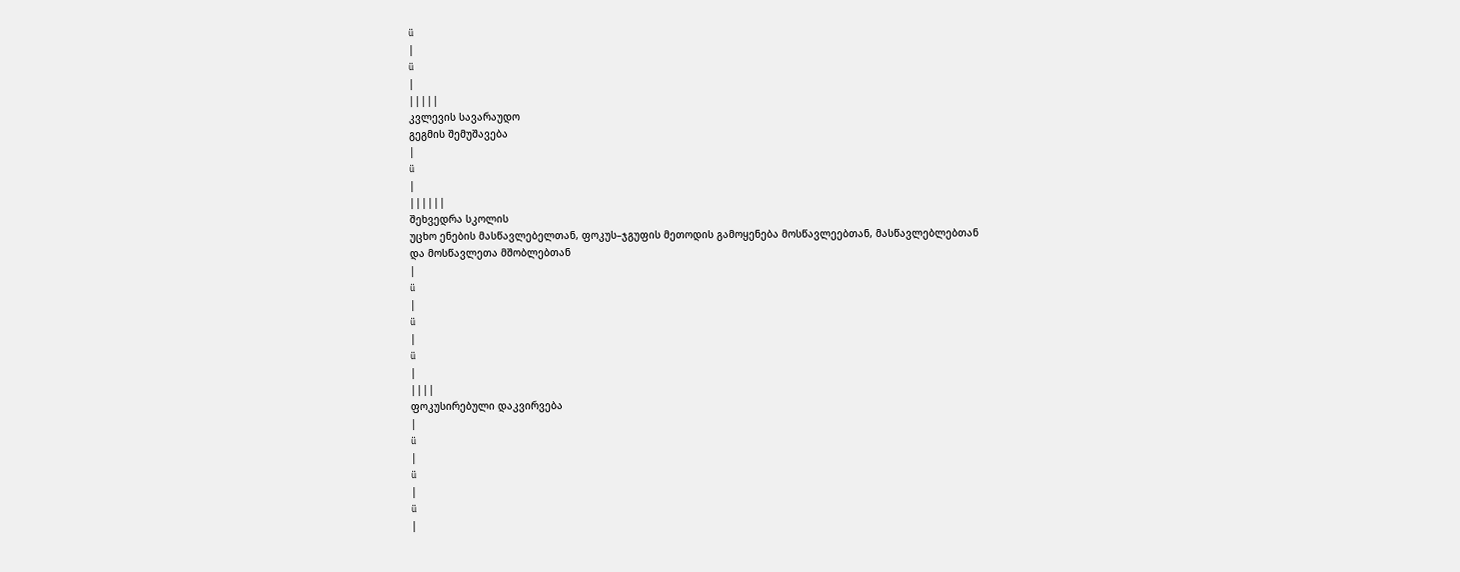ü
|
ü
|
|||||
კვლევის სავარაუდო
გეგმის შემუშავება
|
ü
|
||||||
შეხვედრა სკოლის
უცხო ენების მასწავლებელთან, ფოკუს–ჯგუფის მეთოდის გამოყენება მოსწავლეებთან, მასწავლებლებთან
და მოსწავლეთა მშობლებთან
|
ü
|
ü
|
ü
|
||||
ფოკუსირებული დაკვირვება
|
ü
|
ü
|
ü
|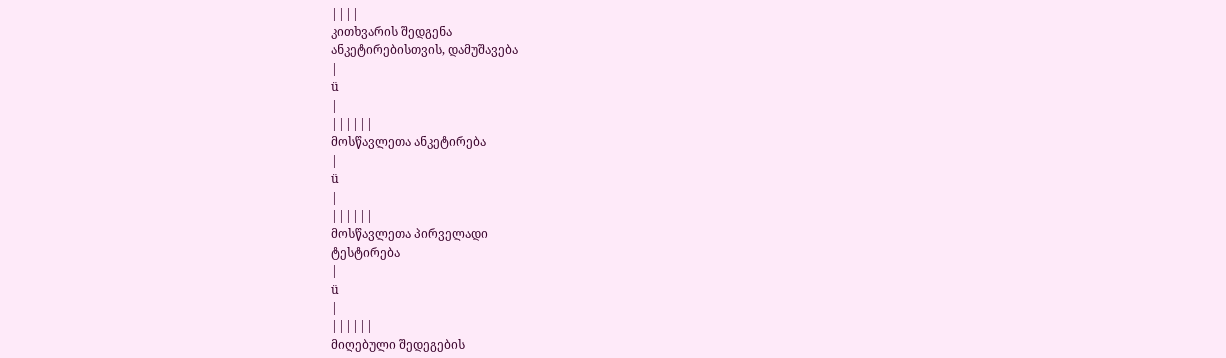||||
კითხვარის შედგენა
ანკეტირებისთვის, დამუშავება
|
ü
|
||||||
მოსწავლეთა ანკეტირება
|
ü
|
||||||
მოსწავლეთა პირველადი
ტესტირება
|
ü
|
||||||
მიღებული შედეგების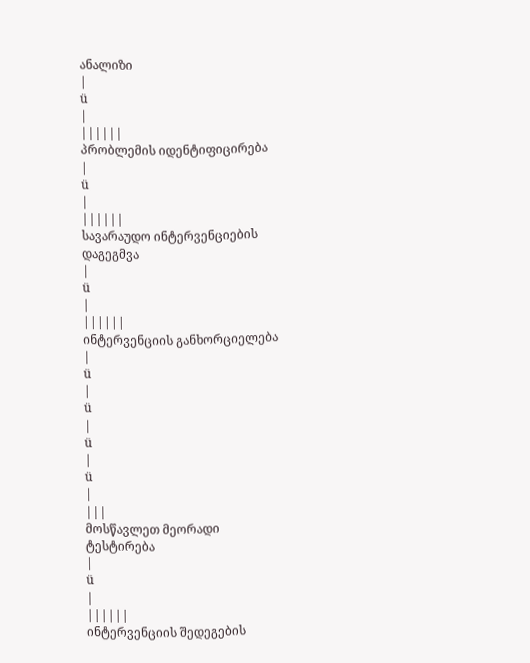ანალიზი
|
ü
|
||||||
პრობლემის იდენტიფიცირება
|
ü
|
||||||
სავარაუდო ინტერვენციების
დაგეგმვა
|
ü
|
||||||
ინტერვენციის განხორციელება
|
ü
|
ü
|
ü
|
ü
|
|||
მოსწავლეთ მეორადი
ტესტირება
|
ü
|
||||||
ინტერვენციის შედეგების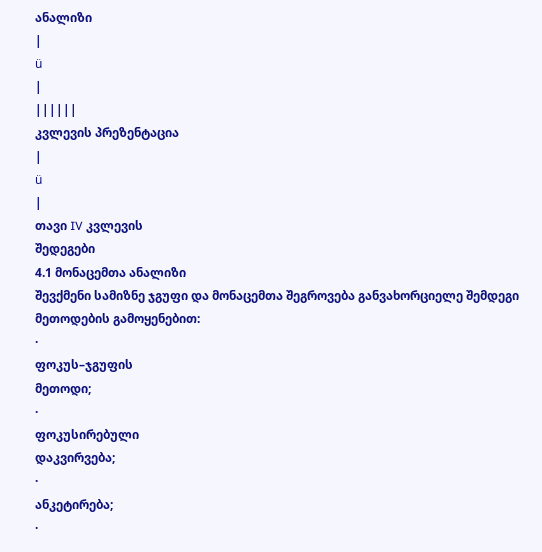ანალიზი
|
ü
|
||||||
კვლევის პრეზენტაცია
|
ü
|
თავი IV კვლევის
შედეგები
4.1 მონაცემთა ანალიზი
შევქმენი სამიზნე ჯგუფი და მონაცემთა შეგროვება განვახორციელე შემდეგი მეთოდების გამოყენებით:
·
ფოკუს–ჯგუფის
მეთოდი;
·
ფოკუსირებული
დაკვირვება;
·
ანკეტირება;
·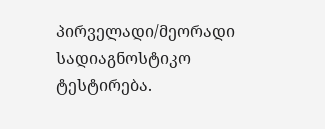პირველადი/მეორადი
სადიაგნოსტიკო ტესტირება.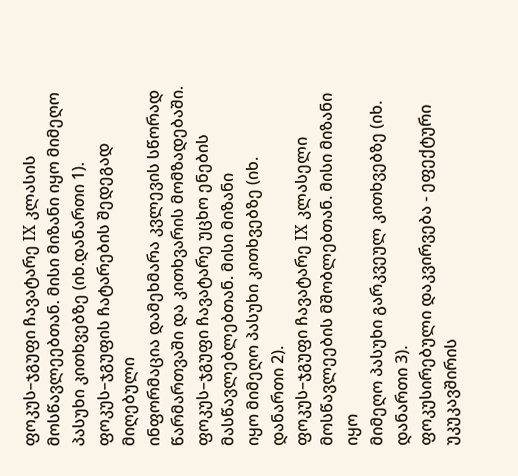ფოკუს–ჯგუფი ჩავატარე IX კლასის მოსწავლეებთან. მისი მიზანი იყო მიმეღო
პასუხი კითხვებზე (იხ.დანართი 1).
ფოკუს–ჯგუფის ჩატარების შედეგად მიღებული
ინფორმაცია დამეხმარა კვლევის სწორად წარმართვაში და კითხვარის მომზადებაში.
ფოკუს–ჯგუფი ჩავატარე უცხო ენების მასწავლებლებთან. მისი მიზანი
იყო მიმეღო პასუხი კითხვებზე (იხ. დანართი 2).
ფოკუს–ჯგუფი ჩავატარე IX კლასელი მოსწავლეების მშობლებთან. მისი მიზანი იყო
მიმეღო პასუხი გარკვეულ კითხვებზე (იხ. დანართი 3).
ფოკუსირებული დაკვირვება - ეფექტური უკუკავშირის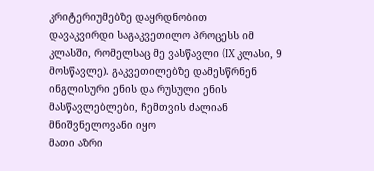კრიტერიუმებზე დაყრდნობით
დავაკვირდი საგაკვეთილო პროცესს იმ
კლასში, რომელსაც მე ვასწავლი (IX კლასი, 9 მოსწავლე). გაკვეთილებზე დამესწრნენ
ინგლისური ენის და რუსული ენის მასწავლებლები, ჩემთვის ძალიან მნიშვნელოვანი იყო
მათი აზრი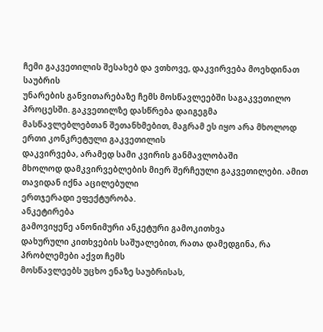ჩემი გაკვეთილის შესახებ და ვთხოვე, დაკვირვება მოეხდინათ საუბრის
უნარების განვითარებაზე ჩემს მოსწავლეებში საგაკვეთილო პროცესში. გაკვეთილზე დასწრება დაიგეგმა
მასწავლებლებთან შეთანხმებით, მაგრამ ეს იყო არა მხოლოდ ერთი კონკრეტული გაკვეთილის
დაკვირვება, არამედ სამი კვირის განმავლობაში
მხოლოდ დამკვირვებლების მიერ შერჩეული გაკვეთილები. ამით თავიდან იქნა აცილებული
ერთჯერადი ეფექტურობა.
ანკეტირება
გამოვიყენე ანონიმური ანკეტური გამოკითხვა
დახურული კითხვების საშუალებით, რათა დამედგინა, რა პრობლემები აქვთ ჩემს
მოსწავლეებს უცხო ენაზე საუბრისას,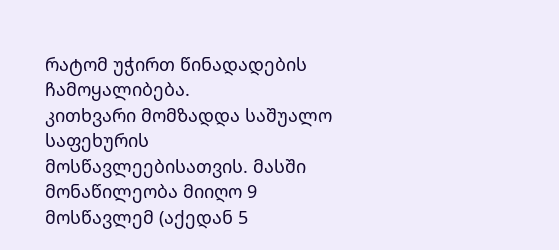რატომ უჭირთ წინადადების ჩამოყალიბება.
კითხვარი მომზადდა საშუალო საფეხურის მოსწავლეებისათვის. მასში მონაწილეობა მიიღო 9 მოსწავლემ (აქედან 5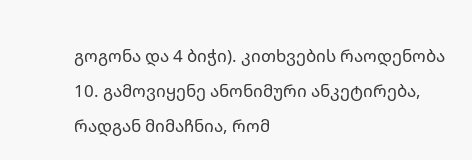გოგონა და 4 ბიჭი). კითხვების რაოდენობა 10. გამოვიყენე ანონიმური ანკეტირება,
რადგან მიმაჩნია, რომ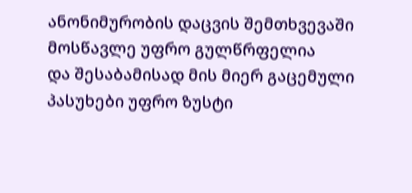ანონიმურობის დაცვის შემთხვევაში მოსწავლე უფრო გულწრფელია
და შესაბამისად მის მიერ გაცემული პასუხები უფრო ზუსტი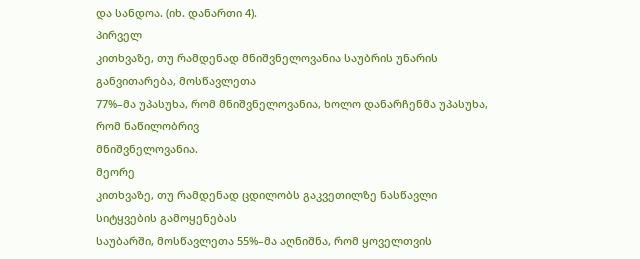და სანდოა. (იხ. დანართი 4).
პირველ
კითხვაზე, თუ რამდენად მნიშვნელოვანია საუბრის უნარის განვითარება, მოსწავლეთა
77%–მა უპასუხა, რომ მნიშვნელოვანია, ხოლო დანარჩენმა უპასუხა, რომ ნაწილობრივ
მნიშვნელოვანია.
მეორე
კითხვაზე, თუ რამდენად ცდილობს გაკვეთილზე ნასწავლი სიტყვების გამოყენებას
საუბარში, მოსწავლეთა 55%–მა აღნიშნა, რომ ყოველთვის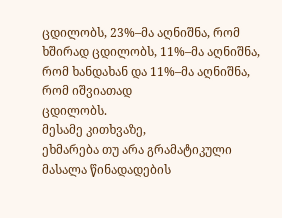ცდილობს, 23%–მა აღნიშნა, რომ
ხშირად ცდილობს, 11%–მა აღნიშნა, რომ ხანდახან და 11%–მა აღნიშნა, რომ იშვიათად
ცდილობს.
მესამე კითხვაზე,
ეხმარება თუ არა გრამატიკული მასალა წინადადების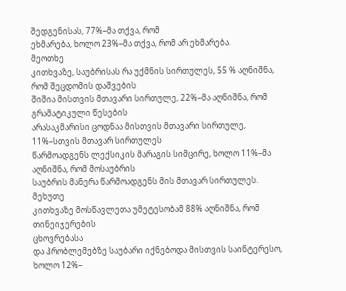შედგენისას, 77%–მა თქვა, რომ
ეხმარება, ხოლო 23%–მა თქვა, რომ არ ეხმარება.
მეოთხე
კითხვაზე, საუბრისას რა უქმნის სირთულეს, 55 % აღნიშნა, რომ შეცდომის დაშვების
შიშია მისთვის მთავარი სირთულე, 22%–მა აღნიშნა, რომ გრამატიკული წესების
არასაკმარისი ცოდნაა მისთვის მთავარი სირთულე, 11%–სთვის მთავარ სირთულეს
წარმოადგენს ლექსიკის მარაგის სიმცირე, ხოლო 11%–მა აღნიშნა, რომ მოსაუბრის
საუბრის მანერა წარმოადგენს მის მთავარ სირთულეს.
მეხუთე
კითხვაზე მოსწავლეთა უმეტესობამ 88% აღნიშნა, რომ თინეიჯერების
ცხოვრებასა
და პრობლემებზე საუბარი იქნებოდა მისთვის საინტერესო, ხოლო 12%–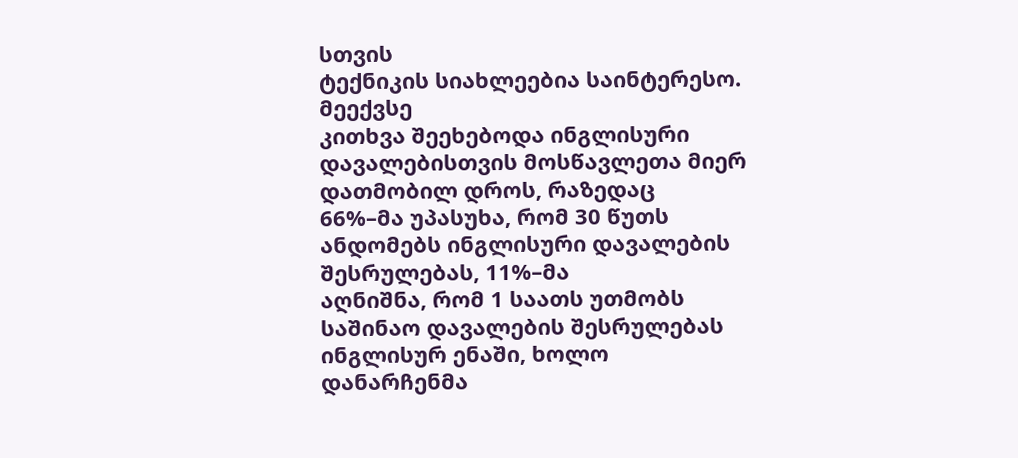სთვის
ტექნიკის სიახლეებია საინტერესო.
მეექვსე
კითხვა შეეხებოდა ინგლისური დავალებისთვის მოსწავლეთა მიერ დათმობილ დროს, რაზედაც
66%–მა უპასუხა, რომ 30 წუთს ანდომებს ინგლისური დავალების შესრულებას, 11%–მა
აღნიშნა, რომ 1 საათს უთმობს საშინაო დავალების შესრულებას ინგლისურ ენაში, ხოლო
დანარჩენმა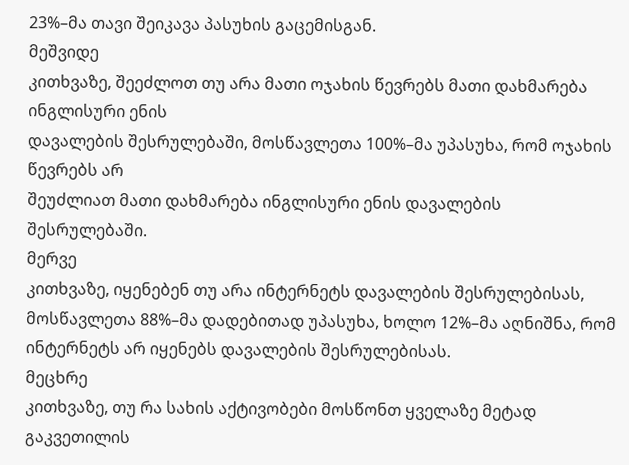23%–მა თავი შეიკავა პასუხის გაცემისგან.
მეშვიდე
კითხვაზე, შეეძლოთ თუ არა მათი ოჯახის წევრებს მათი დახმარება ინგლისური ენის
დავალების შესრულებაში, მოსწავლეთა 100%–მა უპასუხა, რომ ოჯახის წევრებს არ
შეუძლიათ მათი დახმარება ინგლისური ენის დავალების შესრულებაში.
მერვე
კითხვაზე, იყენებენ თუ არა ინტერნეტს დავალების შესრულებისას, მოსწავლეთა 88%–მა დადებითად უპასუხა, ხოლო 12%–მა აღნიშნა, რომ
ინტერნეტს არ იყენებს დავალების შესრულებისას.
მეცხრე
კითხვაზე, თუ რა სახის აქტივობები მოსწონთ ყველაზე მეტად გაკვეთილის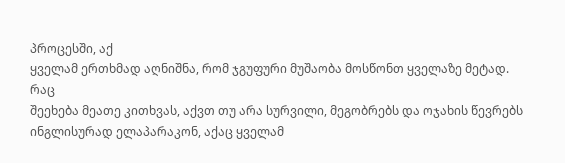პროცესში, აქ
ყველამ ერთხმად აღნიშნა, რომ ჯგუფური მუშაობა მოსწონთ ყველაზე მეტად.
რაც
შეეხება მეათე კითხვას, აქვთ თუ არა სურვილი, მეგობრებს და ოჯახის წევრებს
ინგლისურად ელაპარაკონ, აქაც ყველამ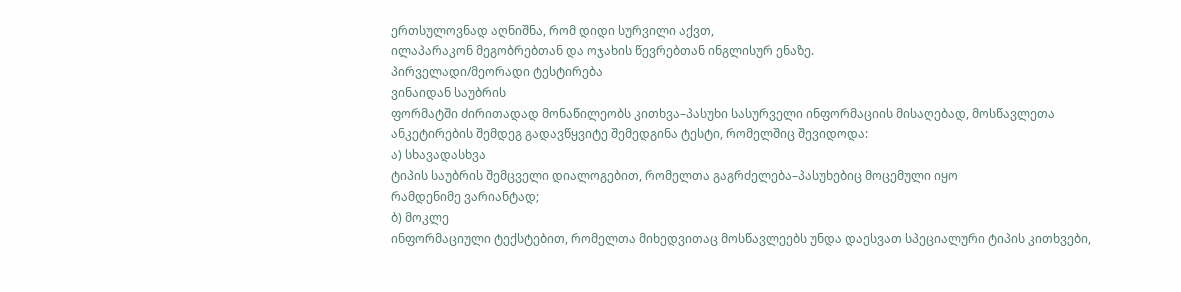ერთსულოვნად აღნიშნა, რომ დიდი სურვილი აქვთ,
ილაპარაკონ მეგობრებთან და ოჯახის წევრებთან ინგლისურ ენაზე.
პირველადი/მეორადი ტესტირება
ვინაიდან საუბრის
ფორმატში ძირითადად მონაწილეობს კითხვა–პასუხი სასურველი ინფორმაციის მისაღებად, მოსწავლეთა
ანკეტირების შემდეგ გადავწყვიტე შემედგინა ტესტი, რომელშიც შევიდოდა:
ა) სხავადასხვა
ტიპის საუბრის შემცველი დიალოგებით, რომელთა გაგრძელება–პასუხებიც მოცემული იყო
რამდენიმე ვარიანტად;
ბ) მოკლე
ინფორმაციული ტექსტებით, რომელთა მიხედვითაც მოსწავლეებს უნდა დაესვათ სპეციალური ტიპის კითხვები,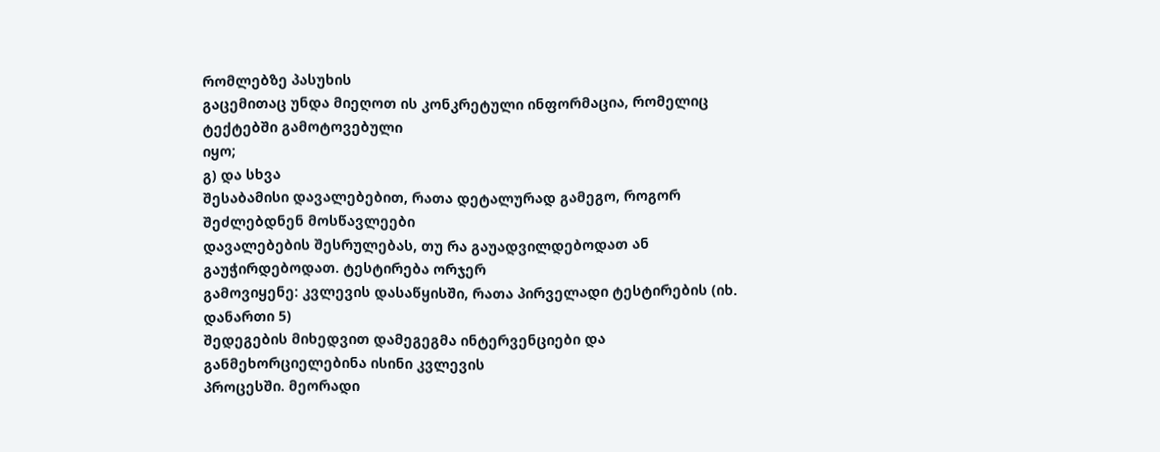რომლებზე პასუხის
გაცემითაც უნდა მიეღოთ ის კონკრეტული ინფორმაცია, რომელიც ტექტებში გამოტოვებული
იყო;
გ) და სხვა
შესაბამისი დავალებებით, რათა დეტალურად გამეგო, როგორ შეძლებდნენ მოსწავლეები
დავალებების შესრულებას, თუ რა გაუადვილდებოდათ ან გაუჭირდებოდათ. ტესტირება ორჯერ
გამოვიყენე: კვლევის დასაწყისში, რათა პირველადი ტესტირების (იხ. დანართი 5)
შედეგების მიხედვით დამეგეგმა ინტერვენციები და განმეხორციელებინა ისინი კვლევის
პროცესში. მეორადი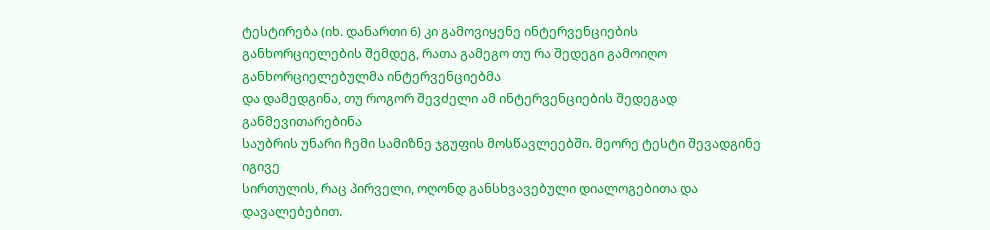ტესტირება (იხ. დანართი 6) კი გამოვიყენე ინტერვენციების
განხორციელების შემდეგ, რათა გამეგო თუ რა შედეგი გამოიღო განხორციელებულმა ინტერვენციებმა
და დამედგინა, თუ როგორ შევძელი ამ ინტერვენციების შედეგად განმევითარებინა
საუბრის უნარი ჩემი სამიზნე ჯგუფის მოსწავლეებში. მეორე ტესტი შევადგინე იგივე
სირთულის, რაც პირველი, ოღონდ განსხვავებული დიალოგებითა და დავალებებით.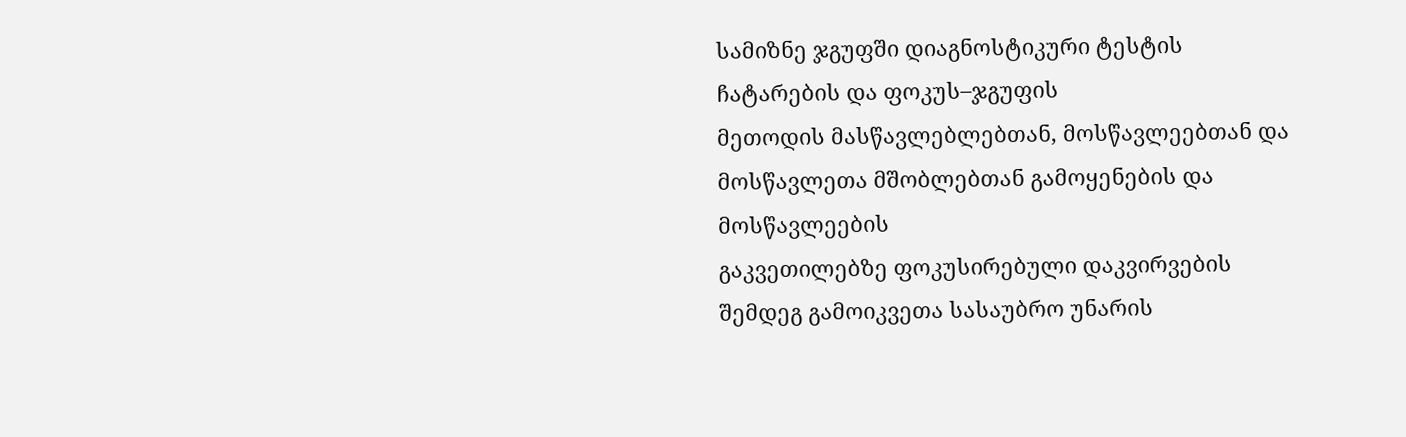სამიზნე ჯგუფში დიაგნოსტიკური ტესტის ჩატარების და ფოკუს–ჯგუფის
მეთოდის მასწავლებლებთან, მოსწავლეებთან და მოსწავლეთა მშობლებთან გამოყენების და მოსწავლეების
გაკვეთილებზე ფოკუსირებული დაკვირვების შემდეგ გამოიკვეთა სასაუბრო უნარის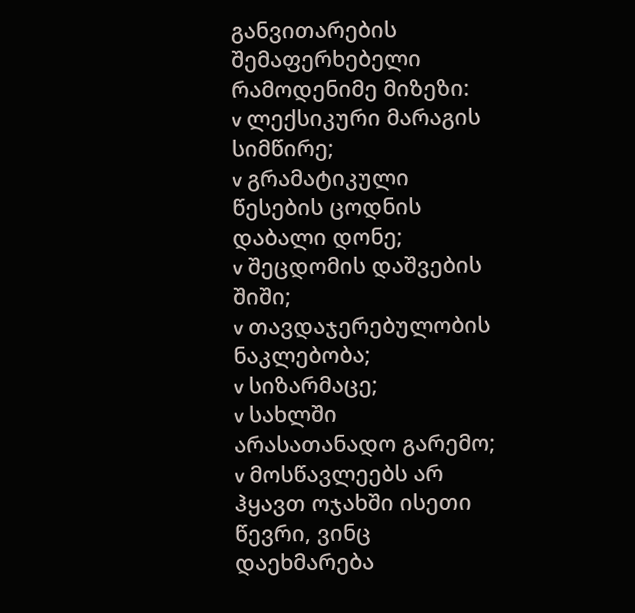განვითარების
შემაფერხებელი რამოდენიმე მიზეზი:
v ლექსიკური მარაგის სიმწირე;
v გრამატიკული წესების ცოდნის დაბალი დონე;
v შეცდომის დაშვების შიში;
v თავდაჯერებულობის ნაკლებობა;
v სიზარმაცე;
v სახლში არასათანადო გარემო;
v მოსწავლეებს არ ჰყავთ ოჯახში ისეთი წევრი, ვინც დაეხმარება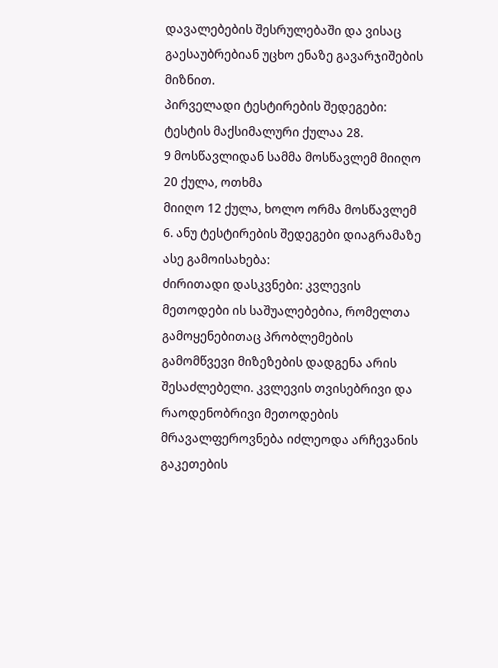დავალებების შესრულებაში და ვისაც გაესაუბრებიან უცხო ენაზე გავარჯიშების მიზნით.
პირველადი ტესტირების შედეგები:
ტესტის მაქსიმალური ქულაა 28.
9 მოსწავლიდან სამმა მოსწავლემ მიიღო 20 ქულა, ოთხმა
მიიღო 12 ქულა, ხოლო ორმა მოსწავლემ 6. ანუ ტესტირების შედეგები დიაგრამაზე ასე გამოისახება:
ძირითადი დასკვნები: კვლევის მეთოდები ის საშუალებებია, რომელთა გამოყენებითაც პრობლემების გამომწვევი მიზეზების დადგენა არის შესაძლებელი. კვლევის თვისებრივი და რაოდენობრივი მეთოდების მრავალფეროვნება იძლეოდა არჩევანის გაკეთების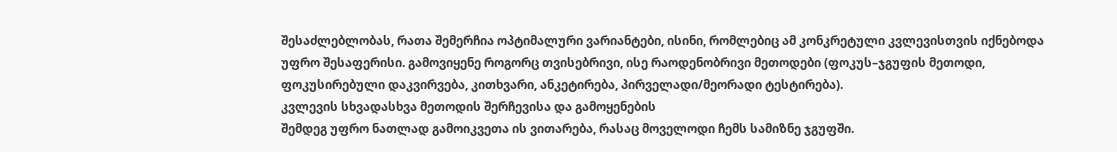შესაძლებლობას, რათა შემერჩია ოპტიმალური ვარიანტები, ისინი, რომლებიც ამ კონკრეტული კვლევისთვის იქნებოდა უფრო შესაფერისი. გამოვიყენე როგორც თვისებრივი, ისე რაოდენობრივი მეთოდები (ფოკუს–ჯგუფის მეთოდი, ფოკუსირებული დაკვირვება, კითხვარი, ანკეტირება, პირველადი/მეორადი ტესტირება).
კვლევის სხვადასხვა მეთოდის შერჩევისა და გამოყენების
შემდეგ უფრო ნათლად გამოიკვეთა ის ვითარება, რასაც მოველოდი ჩემს სამიზნე ჯგუფში.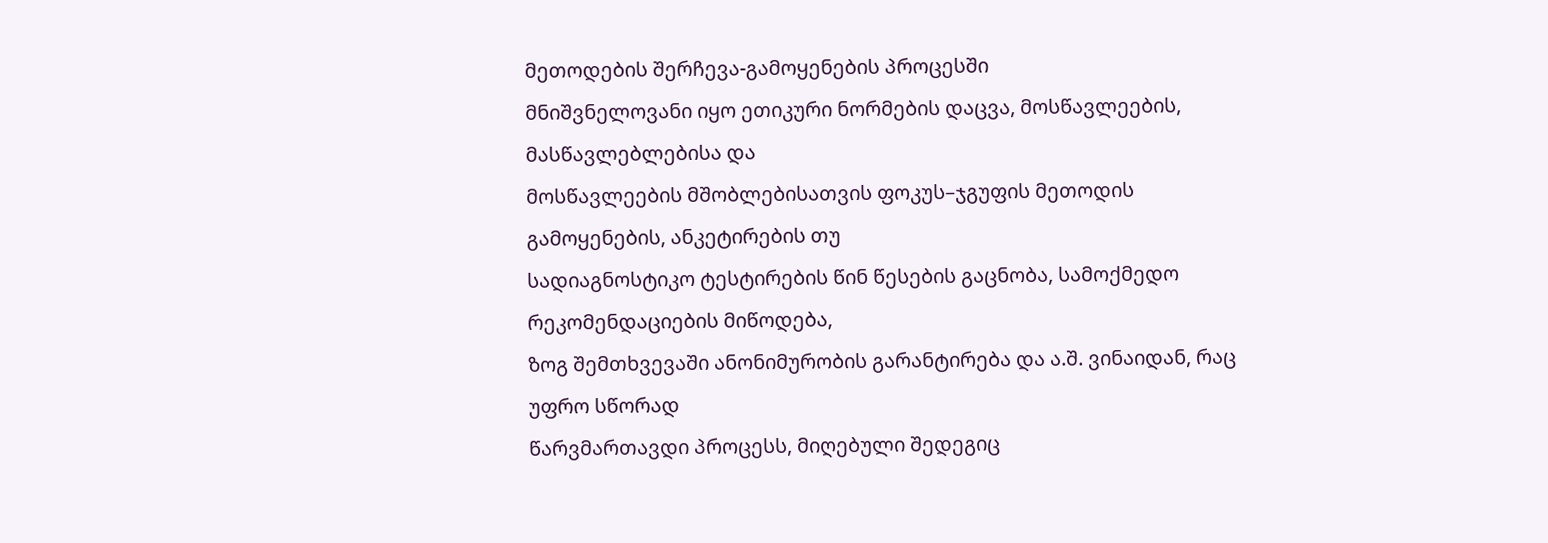მეთოდების შერჩევა-გამოყენების პროცესში
მნიშვნელოვანი იყო ეთიკური ნორმების დაცვა, მოსწავლეების, მასწავლებლებისა და
მოსწავლეების მშობლებისათვის ფოკუს–ჯგუფის მეთოდის გამოყენების, ანკეტირების თუ
სადიაგნოსტიკო ტესტირების წინ წესების გაცნობა, სამოქმედო რეკომენდაციების მიწოდება,
ზოგ შემთხვევაში ანონიმურობის გარანტირება და ა.შ. ვინაიდან, რაც უფრო სწორად
წარვმართავდი პროცესს, მიღებული შედეგიც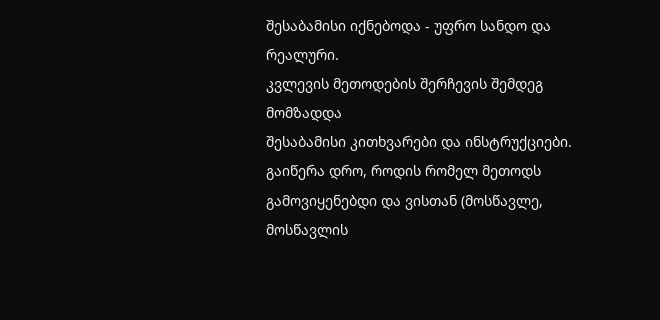შესაბამისი იქნებოდა - უფრო სანდო და
რეალური.
კვლევის მეთოდების შერჩევის შემდეგ მომზადდა
შესაბამისი კითხვარები და ინსტრუქციები. გაიწერა დრო, როდის რომელ მეთოდს
გამოვიყენებდი და ვისთან (მოსწავლე, მოსწავლის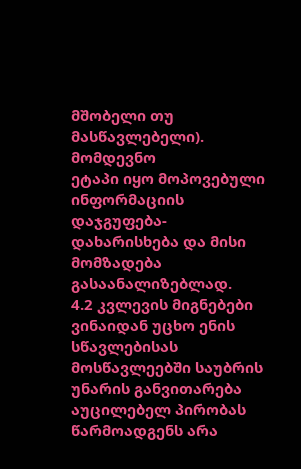მშობელი თუ მასწავლებელი). მომდევნო
ეტაპი იყო მოპოვებული ინფორმაციის დაჯგუფება-დახარისხება და მისი მომზადება გასაანალიზებლად.
4.2 კვლევის მიგნებები
ვინაიდან უცხო ენის სწავლებისას მოსწავლეებში საუბრის
უნარის განვითარება აუცილებელ პირობას წარმოადგენს არა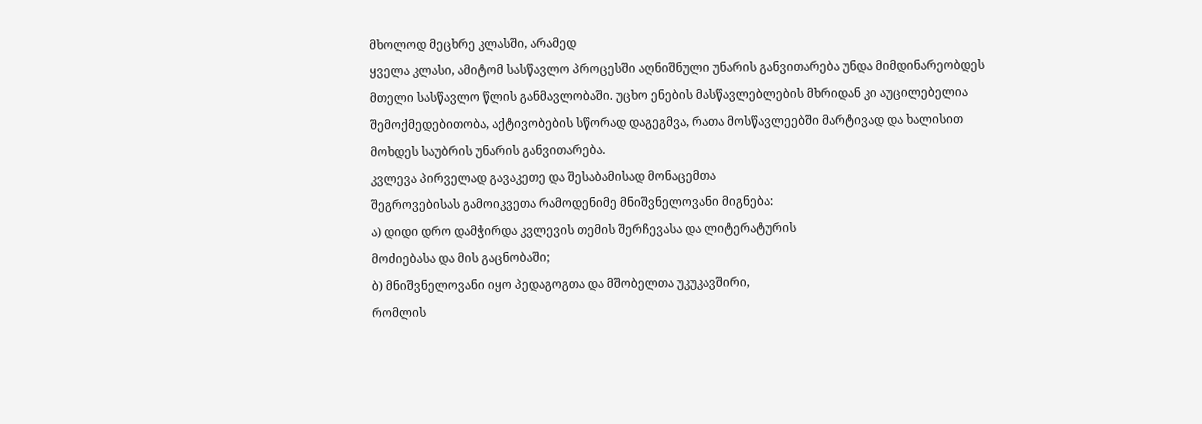მხოლოდ მეცხრე კლასში, არამედ
ყველა კლასი, ამიტომ სასწავლო პროცესში აღნიშნული უნარის განვითარება უნდა მიმდინარეობდეს
მთელი სასწავლო წლის განმავლობაში. უცხო ენების მასწავლებლების მხრიდან კი აუცილებელია
შემოქმედებითობა, აქტივობების სწორად დაგეგმვა, რათა მოსწავლეებში მარტივად და ხალისით
მოხდეს საუბრის უნარის განვითარება.
კვლევა პირველად გავაკეთე და შესაბამისად მონაცემთა
შეგროვებისას გამოიკვეთა რამოდენიმე მნიშვნელოვანი მიგნება:
ა) დიდი დრო დამჭირდა კვლევის თემის შერჩევასა და ლიტერატურის
მოძიებასა და მის გაცნობაში;
ბ) მნიშვნელოვანი იყო პედაგოგთა და მშობელთა უკუკავშირი,
რომლის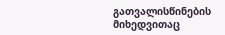გათვალისწინების მიხედვითაც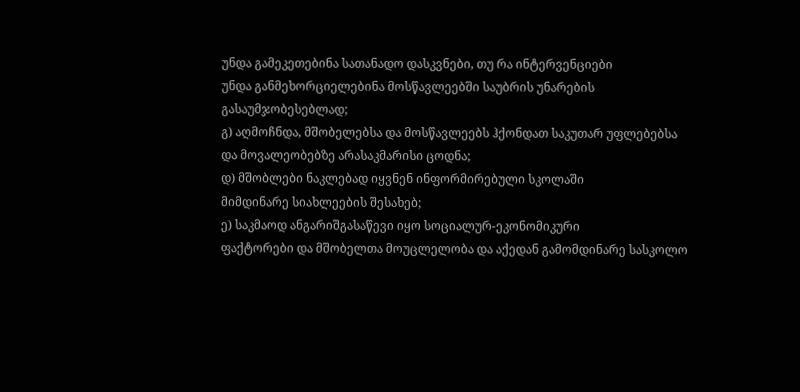უნდა გამეკეთებინა სათანადო დასკვნები, თუ რა ინტერვენციები
უნდა განმეხორციელებინა მოსწავლეებში საუბრის უნარების გასაუმჯობესებლად;
გ) აღმოჩნდა, მშობელებსა და მოსწავლეებს ჰქონდათ საკუთარ უფლებებსა
და მოვალეობებზე არასაკმარისი ცოდნა;
დ) მშობლები ნაკლებად იყვნენ ინფორმირებული სკოლაში
მიმდინარე სიახლეების შესახებ;
ე) საკმაოდ ანგარიშგასაწევი იყო სოციალურ-ეკონომიკური
ფაქტორები და მშობელთა მოუცლელობა და აქედან გამომდინარე სასკოლო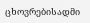ცხოვრებისადმი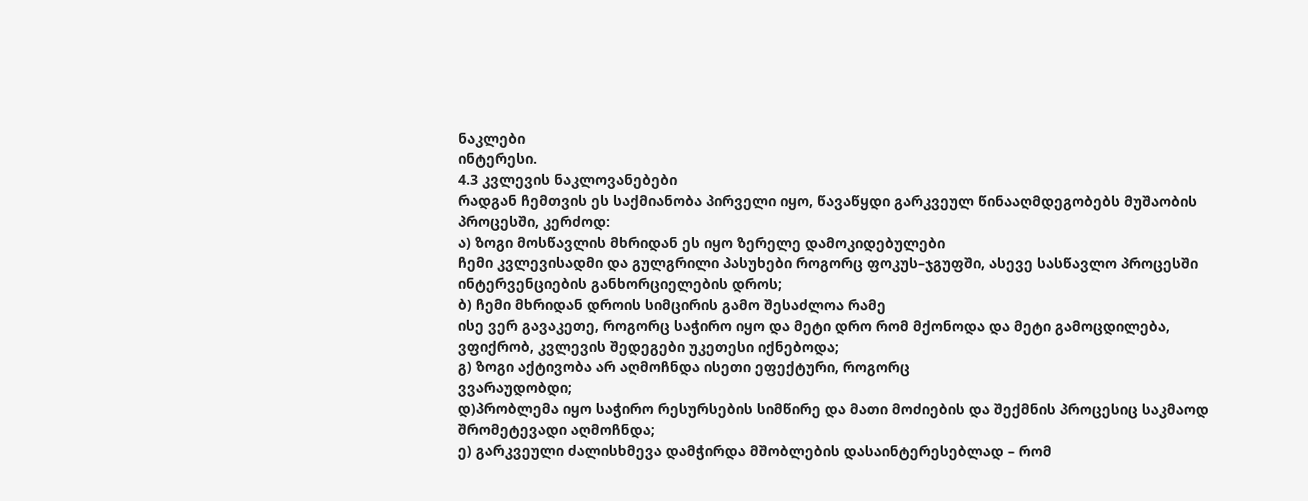ნაკლები
ინტერესი.
4.3 კვლევის ნაკლოვანებები
რადგან ჩემთვის ეს საქმიანობა პირველი იყო, წავაწყდი გარკვეულ წინააღმდეგობებს მუშაობის პროცესში, კერძოდ:
ა) ზოგი მოსწავლის მხრიდან ეს იყო ზერელე დამოკიდებულები
ჩემი კვლევისადმი და გულგრილი პასუხები როგორც ფოკუს–ჯგუფში, ასევე სასწავლო პროცესში
ინტერვენციების განხორციელების დროს;
ბ) ჩემი მხრიდან დროის სიმცირის გამო შესაძლოა რამე
ისე ვერ გავაკეთე, როგორც საჭირო იყო და მეტი დრო რომ მქონოდა და მეტი გამოცდილება,
ვფიქრობ, კვლევის შედეგები უკეთესი იქნებოდა;
გ) ზოგი აქტივობა არ აღმოჩნდა ისეთი ეფექტური, როგორც
ვვარაუდობდი;
დ)პრობლემა იყო საჭირო რესურსების სიმწირე და მათი მოძიების და შექმნის პროცესიც საკმაოდ შრომეტევადი აღმოჩნდა;
ე) გარკვეული ძალისხმევა დამჭირდა მშობლების დასაინტერესებლად – რომ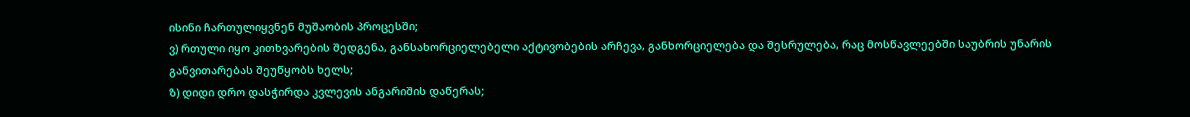ისინი ჩართულიყვნენ მუშაობის პროცესში;
ვ) რთული იყო კითხვარების შედგენა, განსახორციელებელი აქტივობების არჩევა, განხორციელება და შესრულება, რაც მოსწავლეებში საუბრის უნარის განვითარებას შეუწყობს ხელს;
ზ) დიდი დრო დასჭირდა კვლევის ანგარიშის დაწერას;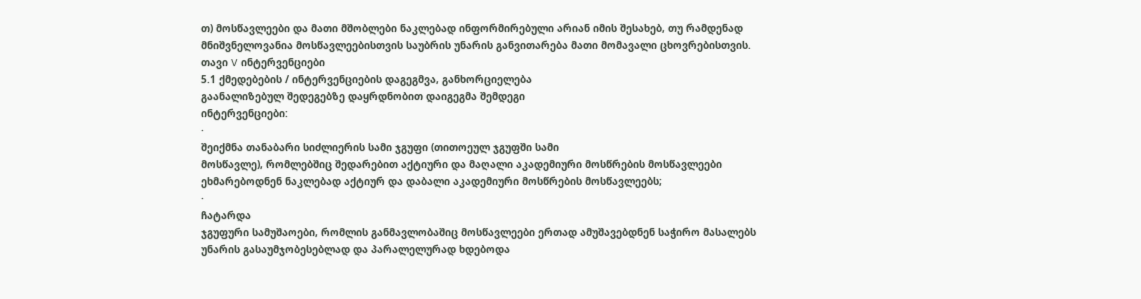თ) მოსწავლეები და მათი მშობლები ნაკლებად ინფორმირებული არიან იმის შესახებ, თუ რამდენად მნიშვნელოვანია მოსწავლეებისთვის საუბრის უნარის განვითარება მათი მომავალი ცხოვრებისთვის.
თავი V ინტერვენციები
5.1 ქმედებების / ინტერვენციების დაგეგმვა, განხორციელება
გაანალიზებულ შედეგებზე დაყრდნობით დაიგეგმა შემდეგი
ინტერვენციები:
·
შეიქმნა თანაბარი სიძლიერის სამი ჯგუფი (თითოეულ ჯგუფში სამი
მოსწავლე), რომლებშიც შედარებით აქტიური და მაღალი აკადემიური მოსწრების მოსწავლეები
ეხმარებოდნენ ნაკლებად აქტიურ და დაბალი აკადემიური მოსწრების მოსწავლეებს;
·
ჩატარდა
ჯგუფური სამუშაოები, რომლის განმავლობაშიც მოსწავლეები ერთად ამუშავებდნენ საჭირო მასალებს
უნარის გასაუმჯობესებლად და პარალელურად ხდებოდა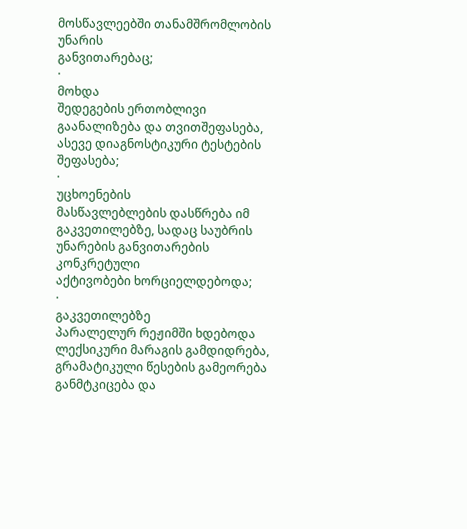მოსწავლეებში თანამშრომლობის უნარის
განვითარებაც;
·
მოხდა
შედეგების ერთობლივი გაანალიზება და თვითშეფასება, ასევე დიაგნოსტიკური ტესტების შეფასება;
·
უცხოენების
მასწავლებლების დასწრება იმ გაკვეთილებზე, სადაც საუბრის უნარების განვითარების კონკრეტული
აქტივობები ხორციელდებოდა;
·
გაკვეთილებზე
პარალელურ რეჟიმში ხდებოდა ლექსიკური მარაგის გამდიდრება, გრამატიკული წესების გამეორება
განმტკიცება და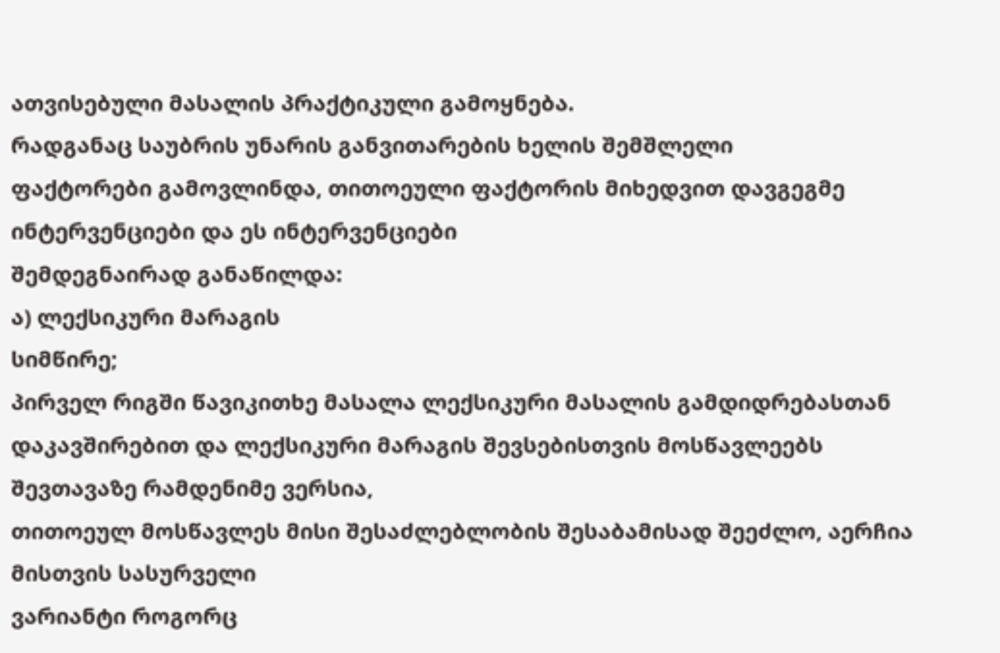ათვისებული მასალის პრაქტიკული გამოყნება.
რადგანაც საუბრის უნარის განვითარების ხელის შემშლელი
ფაქტორები გამოვლინდა, თითოეული ფაქტორის მიხედვით დავგეგმე ინტერვენციები და ეს ინტერვენციები
შემდეგნაირად განაწილდა:
ა) ლექსიკური მარაგის
სიმწირე;
პირველ რიგში წავიკითხე მასალა ლექსიკური მასალის გამდიდრებასთან
დაკავშირებით და ლექსიკური მარაგის შევსებისთვის მოსწავლეებს შევთავაზე რამდენიმე ვერსია,
თითოეულ მოსწავლეს მისი შესაძლებლობის შესაბამისად შეეძლო, აერჩია მისთვის სასურველი
ვარიანტი როგორც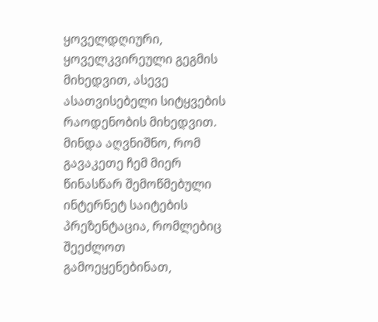ყოველდღიური, ყოველკვირეული გეგმის მიხედვით, ასევე ასათვისებელი სიტყვების
რაოდენობის მიხედვით. მინდა აღვნიშნო, რომ გავაკეთე ჩემ მიერ წინასწარ შემოწმებული
ინტერნეტ საიტების პრეზენტაცია, რომლებიც შეეძლოთ გამოეყენებინათ,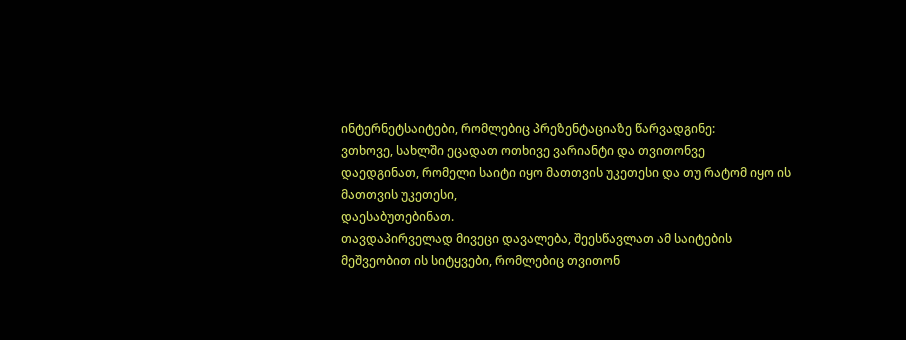ინტერნეტსაიტები, რომლებიც პრეზენტაციაზე წარვადგინე:
ვთხოვე, სახლში ეცადათ ოთხივე ვარიანტი და თვითონვე
დაედგინათ, რომელი საიტი იყო მათთვის უკეთესი და თუ რატომ იყო ის მათთვის უკეთესი,
დაესაბუთებინათ.
თავდაპირველად მივეცი დავალება, შეესწავლათ ამ საიტების
მეშვეობით ის სიტყვები, რომლებიც თვითონ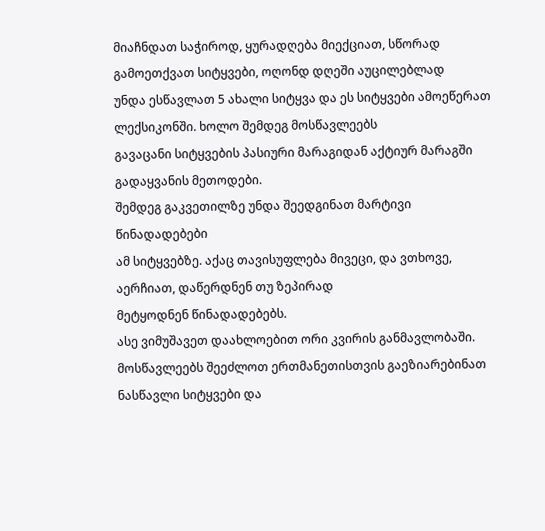მიაჩნდათ საჭიროდ, ყურადღება მიექციათ, სწორად
გამოეთქვათ სიტყვები, ოღონდ დღეში აუცილებლად
უნდა ესწავლათ 5 ახალი სიტყვა და ეს სიტყვები ამოეწერათ ლექსიკონში. ხოლო შემდეგ მოსწავლეებს
გავაცანი სიტყვების პასიური მარაგიდან აქტიურ მარაგში გადაყვანის მეთოდები.
შემდეგ გაკვეთილზე უნდა შეედგინათ მარტივი წინადადებები
ამ სიტყვებზე. აქაც თავისუფლება მივეცი, და ვთხოვე, აერჩიათ, დაწერდნენ თუ ზეპირად
მეტყოდნენ წინადადებებს.
ასე ვიმუშავეთ დაახლოებით ორი კვირის განმავლობაში.
მოსწავლეებს შეეძლოთ ერთმანეთისთვის გაეზიარებინათ ნასწავლი სიტყვები და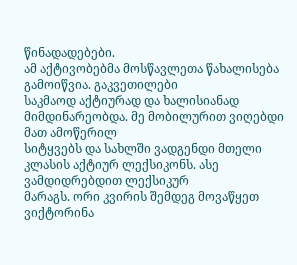წინადადებები.
ამ აქტივობებმა მოსწავლეთა წახალისება გამოიწვია. გაკვეთილები
საკმაოდ აქტიურად და ხალისიანად მიმდინარეობდა. მე მობილურით ვიღებდი მათ ამოწერილ
სიტყვებს და სახლში ვადგენდი მთელი კლასის აქტიურ ლექსიკონს. ასე ვამდიდრებდით ლექსიკურ
მარაგს. ორი კვირის შემდეგ მოვაწყეთ ვიქტორინა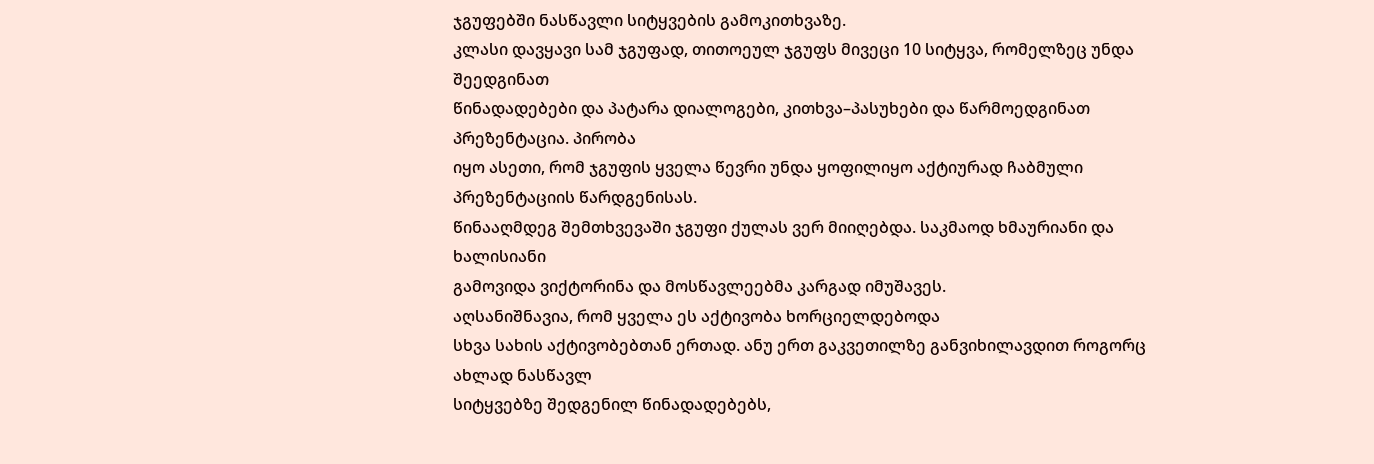ჯგუფებში ნასწავლი სიტყვების გამოკითხვაზე.
კლასი დავყავი სამ ჯგუფად, თითოეულ ჯგუფს მივეცი 10 სიტყვა, რომელზეც უნდა შეედგინათ
წინადადებები და პატარა დიალოგები, კითხვა–პასუხები და წარმოედგინათ პრეზენტაცია. პირობა
იყო ასეთი, რომ ჯგუფის ყველა წევრი უნდა ყოფილიყო აქტიურად ჩაბმული პრეზენტაციის წარდგენისას.
წინააღმდეგ შემთხვევაში ჯგუფი ქულას ვერ მიიღებდა. საკმაოდ ხმაურიანი და ხალისიანი
გამოვიდა ვიქტორინა და მოსწავლეებმა კარგად იმუშავეს.
აღსანიშნავია, რომ ყველა ეს აქტივობა ხორციელდებოდა
სხვა სახის აქტივობებთან ერთად. ანუ ერთ გაკვეთილზე განვიხილავდით როგორც ახლად ნასწავლ
სიტყვებზე შედგენილ წინადადებებს,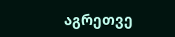აგრეთვე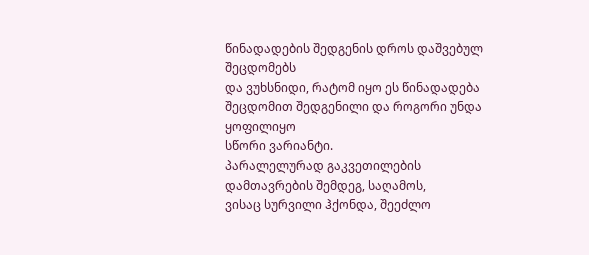წინადადების შედგენის დროს დაშვებულ შეცდომებს
და ვუხსნიდი, რატომ იყო ეს წინადადება შეცდომით შედგენილი და როგორი უნდა ყოფილიყო
სწორი ვარიანტი.
პარალელურად გაკვეთილების დამთავრების შემდეგ, საღამოს,
ვისაც სურვილი ჰქონდა, შეეძლო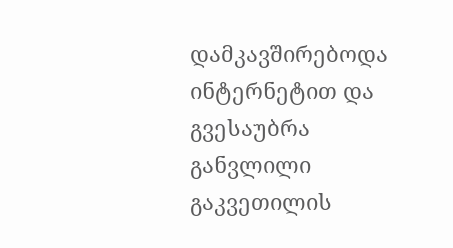დამკავშირებოდა ინტერნეტით და გვესაუბრა განვლილი გაკვეთილის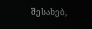შესახებ,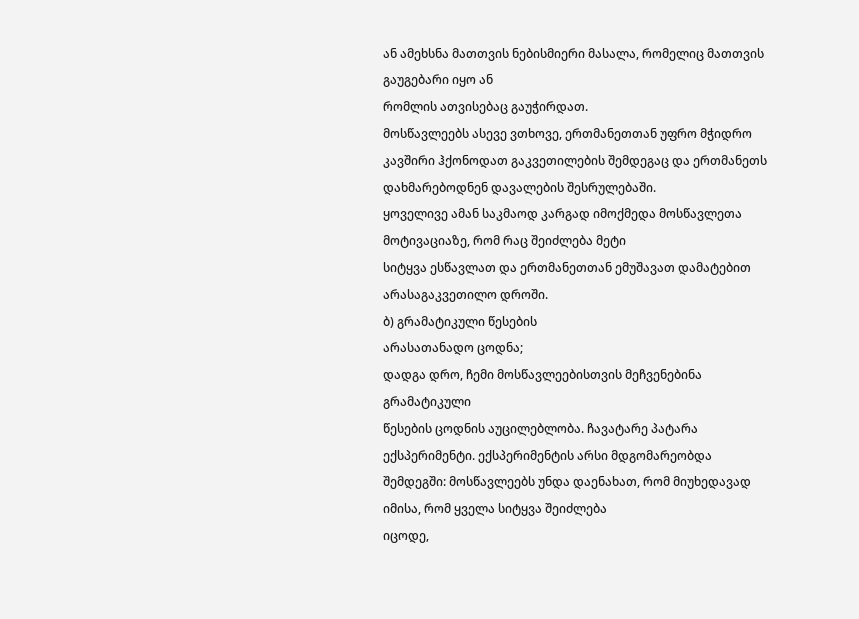ან ამეხსნა მათთვის ნებისმიერი მასალა, რომელიც მათთვის გაუგებარი იყო ან
რომლის ათვისებაც გაუჭირდათ.
მოსწავლეებს ასევე ვთხოვე, ერთმანეთთან უფრო მჭიდრო
კავშირი ჰქონოდათ გაკვეთილების შემდეგაც და ერთმანეთს დახმარებოდნენ დავალების შესრულებაში.
ყოველივე ამან საკმაოდ კარგად იმოქმედა მოსწავლეთა მოტივაციაზე, რომ რაც შეიძლება მეტი
სიტყვა ესწავლათ და ერთმანეთთან ემუშავათ დამატებით არასაგაკვეთილო დროში.
ბ) გრამატიკული წესების
არასათანადო ცოდნა;
დადგა დრო, ჩემი მოსწავლეებისთვის მეჩვენებინა გრამატიკული
წესების ცოდნის აუცილებლობა. ჩავატარე პატარა ექსპერიმენტი. ექსპერიმენტის არსი მდგომარეობდა
შემდეგში: მოსწავლეებს უნდა დაენახათ, რომ მიუხედავად იმისა, რომ ყველა სიტყვა შეიძლება
იცოდე,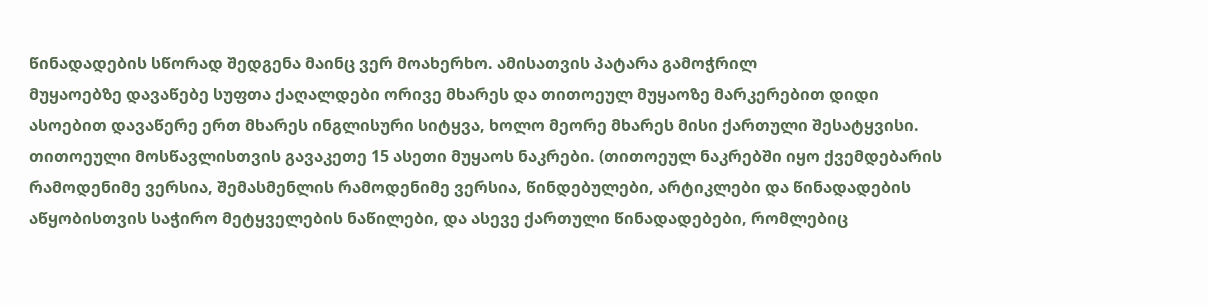წინადადების სწორად შედგენა მაინც ვერ მოახერხო. ამისათვის პატარა გამოჭრილ
მუყაოებზე დავაწებე სუფთა ქაღალდები ორივე მხარეს და თითოეულ მუყაოზე მარკერებით დიდი
ასოებით დავაწერე ერთ მხარეს ინგლისური სიტყვა, ხოლო მეორე მხარეს მისი ქართული შესატყვისი.
თითოეული მოსწავლისთვის გავაკეთე 15 ასეთი მუყაოს ნაკრები. (თითოეულ ნაკრებში იყო ქვემდებარის
რამოდენიმე ვერსია, შემასმენლის რამოდენიმე ვერსია, წინდებულები, არტიკლები და წინადადების
აწყობისთვის საჭირო მეტყველების ნაწილები, და ასევე ქართული წინადადებები, რომლებიც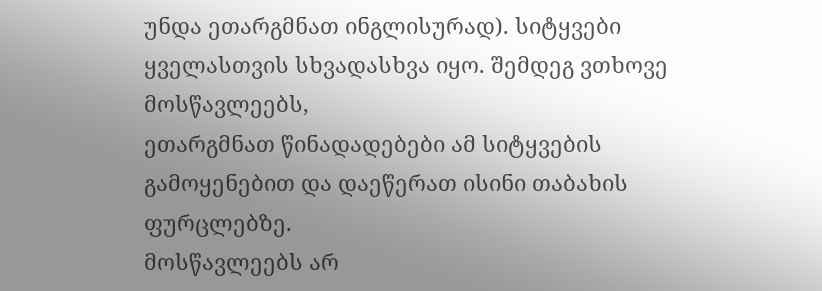უნდა ეთარგმნათ ინგლისურად). სიტყვები ყველასთვის სხვადასხვა იყო. შემდეგ ვთხოვე მოსწავლეებს,
ეთარგმნათ წინადადებები ამ სიტყვების გამოყენებით და დაეწერათ ისინი თაბახის ფურცლებზე.
მოსწავლეებს არ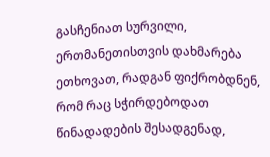გასჩენიათ სურვილი, ერთმანეთისთვის დახმარება ეთხოვათ, რადგან ფიქრობდნენ,
რომ რაც სჭირდებოდათ წინადადების შესადგენად,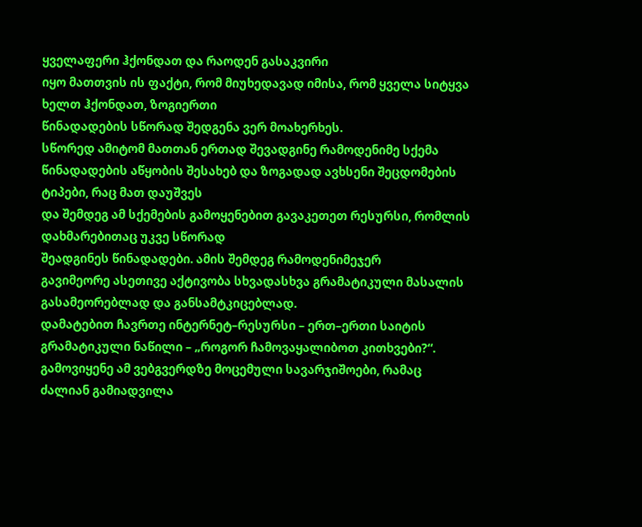ყველაფერი ჰქონდათ და რაოდენ გასაკვირი
იყო მათთვის ის ფაქტი, რომ მიუხედავად იმისა, რომ ყველა სიტყვა ხელთ ჰქონდათ, ზოგიერთი
წინადადების სწორად შედგენა ვერ მოახერხეს.
სწორედ ამიტომ მათთან ერთად შევადგინე რამოდენიმე სქემა
წინადადების აწყობის შესახებ და ზოგადად ავხსენი შეცდომების ტიპები, რაც მათ დაუშვეს
და შემდეგ ამ სქემების გამოყენებით გავაკეთეთ რესურსი, რომლის დახმარებითაც უკვე სწორად
შეადგინეს წინადადები. ამის შემდეგ რამოდენიმეჯერ
გავიმეორე ასეთივე აქტივობა სხვადასხვა გრამატიკული მასალის გასამეორებლად და განსამტკიცებლად.
დამატებით ჩავრთე ინტერნეტ–რესურსი – ერთ–ერთი საიტის
გრამატიკული ნაწილი – „როგორ ჩამოვაყალიბოთ კითხვები?“.
გამოვიყენე ამ ვებგვერდზე მოცემული სავარჯიშოები, რამაც
ძალიან გამიადვილა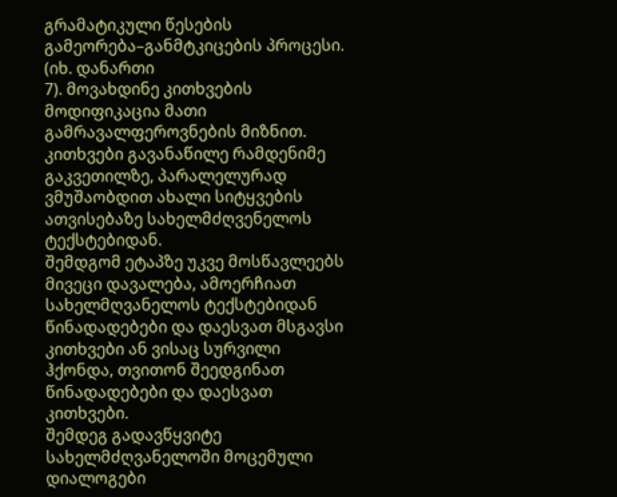გრამატიკული წესების გამეორება–განმტკიცების პროცესი. (იხ. დანართი
7). მოვახდინე კითხვების მოდიფიკაცია მათი გამრავალფეროვნების მიზნით.
კითხვები გავანაწილე რამდენიმე გაკვეთილზე, პარალელურად
ვმუშაობდით ახალი სიტყვების ათვისებაზე სახელმძღვენელოს ტექსტებიდან.
შემდგომ ეტაპზე უკვე მოსწავლეებს მივეცი დავალება, ამოერჩიათ
სახელმღვანელოს ტექსტებიდან წინადადებები და დაესვათ მსგავსი კითხვები ან ვისაც სურვილი
ჰქონდა, თვითონ შეედგინათ წინადადებები და დაესვათ კითხვები.
შემდეგ გადავწყვიტე სახელმძღვანელოში მოცემული დიალოგები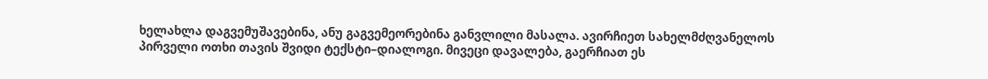ხელახლა დაგვემუშავებინა, ანუ გაგვემეორებინა განვლილი მასალა. ავირჩიეთ სახელმძღვანელოს
პირველი ოთხი თავის შვიდი ტექსტი–დიალოგი. მივეცი დავალება, გაერჩიათ ეს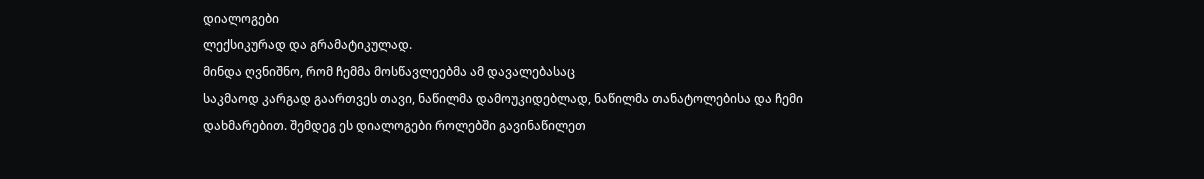დიალოგები
ლექსიკურად და გრამატიკულად.
მინდა ღვნიშნო, რომ ჩემმა მოსწავლეებმა ამ დავალებასაც
საკმაოდ კარგად გაართვეს თავი, ნაწილმა დამოუკიდებლად, ნაწილმა თანატოლებისა და ჩემი
დახმარებით. შემდეგ ეს დიალოგები როლებში გავინაწილეთ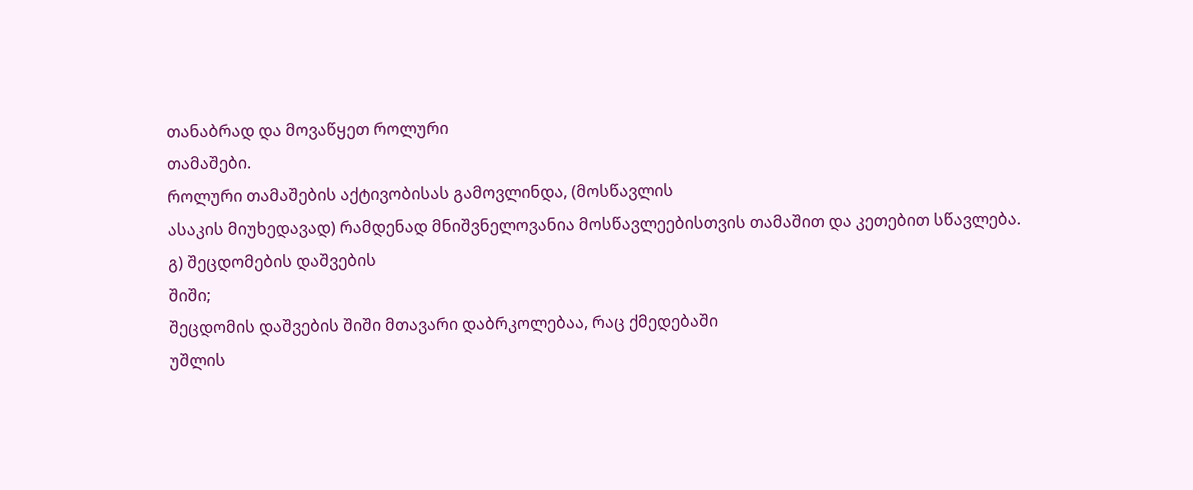თანაბრად და მოვაწყეთ როლური
თამაშები.
როლური თამაშების აქტივობისას გამოვლინდა, (მოსწავლის
ასაკის მიუხედავად) რამდენად მნიშვნელოვანია მოსწავლეებისთვის თამაშით და კეთებით სწავლება.
გ) შეცდომების დაშვების
შიში;
შეცდომის დაშვების შიში მთავარი დაბრკოლებაა, რაც ქმედებაში
უშლის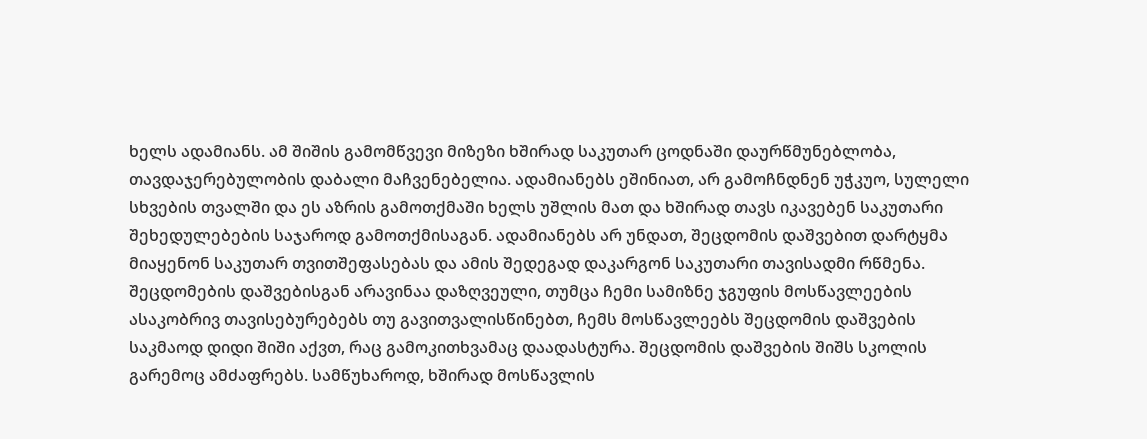ხელს ადამიანს. ამ შიშის გამომწვევი მიზეზი ხშირად საკუთარ ცოდნაში დაურწმუნებლობა,
თავდაჯერებულობის დაბალი მაჩვენებელია. ადამიანებს ეშინიათ, არ გამოჩნდნენ უჭკუო, სულელი
სხვების თვალში და ეს აზრის გამოთქმაში ხელს უშლის მათ და ხშირად თავს იკავებენ საკუთარი
შეხედულებების საჯაროდ გამოთქმისაგან. ადამიანებს არ უნდათ, შეცდომის დაშვებით დარტყმა
მიაყენონ საკუთარ თვითშეფასებას და ამის შედეგად დაკარგონ საკუთარი თავისადმი რწმენა.
შეცდომების დაშვებისგან არავინაა დაზღვეული, თუმცა ჩემი სამიზნე ჯგუფის მოსწავლეების
ასაკობრივ თავისებურებებს თუ გავითვალისწინებთ, ჩემს მოსწავლეებს შეცდომის დაშვების
საკმაოდ დიდი შიში აქვთ, რაც გამოკითხვამაც დაადასტურა. შეცდომის დაშვების შიშს სკოლის
გარემოც ამძაფრებს. სამწუხაროდ, ხშირად მოსწავლის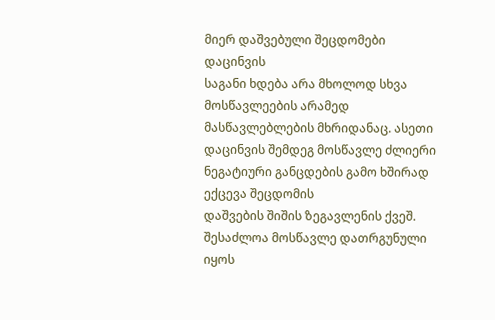მიერ დაშვებული შეცდომები დაცინვის
საგანი ხდება არა მხოლოდ სხვა მოსწავლეების არამედ მასწავლებლების მხრიდანაც. ასეთი
დაცინვის შემდეგ მოსწავლე ძლიერი ნეგატიური განცდების გამო ხშირად ექცევა შეცდომის
დაშვების შიშის ზეგავლენის ქვეშ. შესაძლოა მოსწავლე დათრგუნული იყოს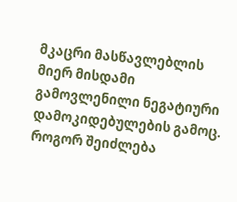მკაცრი მასწავლებლის
მიერ მისდამი გამოვლენილი ნეგატიური დამოკიდებულების გამოც.
როგორ შეიძლება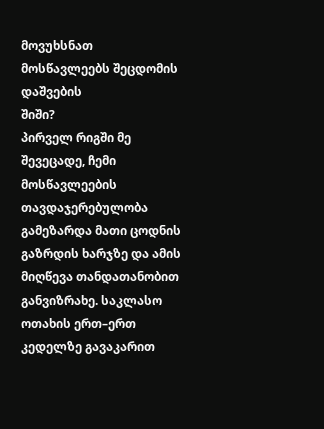მოვუხსნათ მოსწავლეებს შეცდომის დაშვების
შიში?
პირველ რიგში მე შევეცადე, ჩემი მოსწავლეების თავდაჯერებულობა
გამეზარდა მათი ცოდნის გაზრდის ხარჯზე და ამის მიღწევა თანდათანობით განვიზრახე. საკლასო
ოთახის ერთ–ერთ კედელზე გავაკარით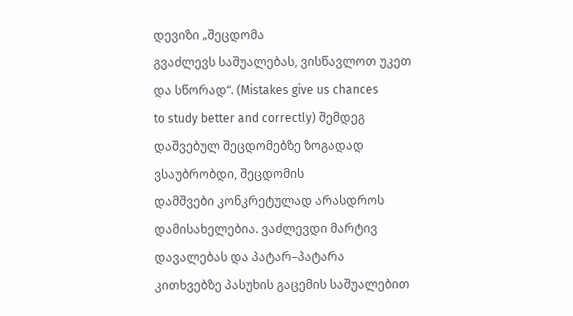დევიზი „შეცდომა
გვაძლევს საშუალებას, ვისწავლოთ უკეთ და სწორად“. (Mistakes give us chances
to study better and correctly) შემდეგ დაშვებულ შეცდომებზე ზოგადად ვსაუბრობდი, შეცდომის
დამშვები კონკრეტულად არასდროს დამისახელებია. ვაძლევდი მარტივ დავალებას და პატარ–პატარა
კითხვებზე პასუხის გაცემის საშუალებით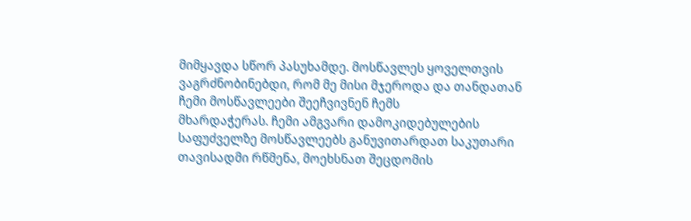მიმყავდა სწორ პასუხამდე. მოსწავლეს ყოველთვის
ვაგრძნობინებდი, რომ მე მისი მჯეროდა და თანდათან ჩემი მოსწავლეები შეეჩვივნენ ჩემს
მხარდაჭერას. ჩემი ამგვარი დამოკიდებულების საფუძველზე მოსწავლეებს განუვითარდათ საკუთარი
თავისადმი რწმენა, მოეხსნათ შეცდომის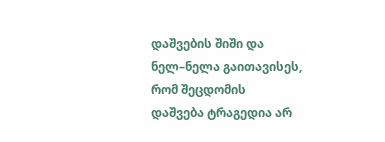დაშვების შიში და ნელ–ნელა გაითავისეს, რომ შეცდომის
დაშვება ტრაგედია არ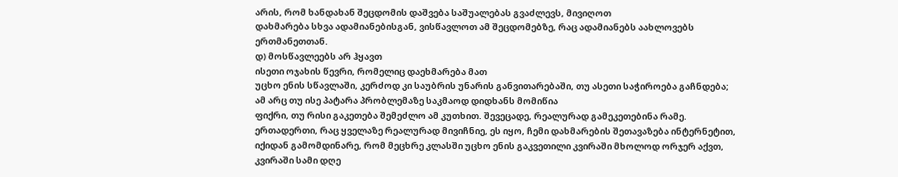არის, რომ ხანდახან შეცდომის დაშვება საშუალებას გვაძლევს, მივიღოთ
დახმარება სხვა ადამიანებისგან, ვისწავლოთ ამ შეცდომებზე, რაც ადამიანებს აახლოვებს
ერთმანეთთან.
დ) მოსწავლეებს არ ჰყავთ
ისეთი ოჯახის წევრი, რომელიც დაეხმარება მათ
უცხო ენის სწავლაში, კერძოდ კი საუბრის უნარის განვითარებაში, თუ ასეთი საჭიროება გაჩნდება;
ამ არც თუ ისე პატარა პრობლემაზე საკმაოდ დიდხანს მომიწია
ფიქრი, თუ რისი გაკეთება შემეძლო ამ კუთხით. შევეცადე, რეალურად გამეკეთებინა რამე.
ერთადერთი, რაც ყველაზე რეალურად მივიჩნიე, ეს იყო, ჩემი დახმარების შეთავაზება ინტერნეტით,
იქიდან გამომდინარე, რომ მეცხრე კლასში უცხო ენის გაკვეთილი კვირაში მხოლოდ ორჯერ აქვთ,
კვირაში სამი დღე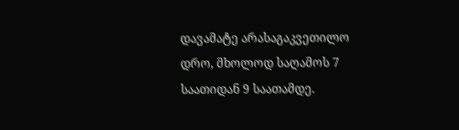დავამატე არასაგაკვეთილო დრო, მხოლოდ საღამოს 7 საათიდან 9 საათამდე.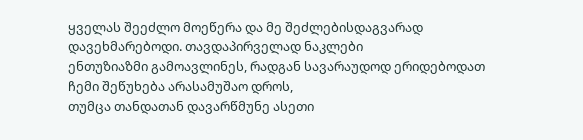ყველას შეეძლო მოეწერა და მე შეძლებისდაგვარად დავეხმარებოდი. თავდაპირველად ნაკლები
ენთუზიაზმი გამოავლინეს, რადგან სავარაუდოდ ერიდებოდათ ჩემი შეწუხება არასამუშაო დროს,
თუმცა თანდათან დავარწმუნე ასეთი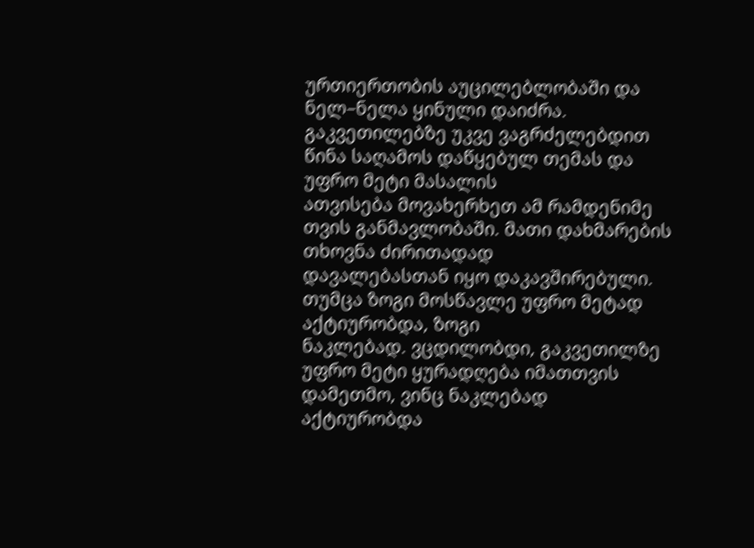ურთიერთობის აუცილებლობაში და ნელ–ნელა ყინული დაიძრა.
გაკვეთილებზე უკვე ვაგრძელებდით წინა საღამოს დაწყებულ თემას და უფრო მეტი მასალის
ათვისება მოვახერხეთ ამ რამდენიმე თვის განმავლობაში. მათი დახმარების თხოვნა ძირითადად
დავალებასთან იყო დაკავშირებული. თუმცა ზოგი მოსწავლე უფრო მეტად აქტიურობდა, ზოგი
ნაკლებად. ვცდილობდი, გაკვეთილზე უფრო მეტი ყურადღება იმათთვის დამეთმო, ვინც ნაკლებად
აქტიურობდა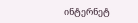ინტერნეტ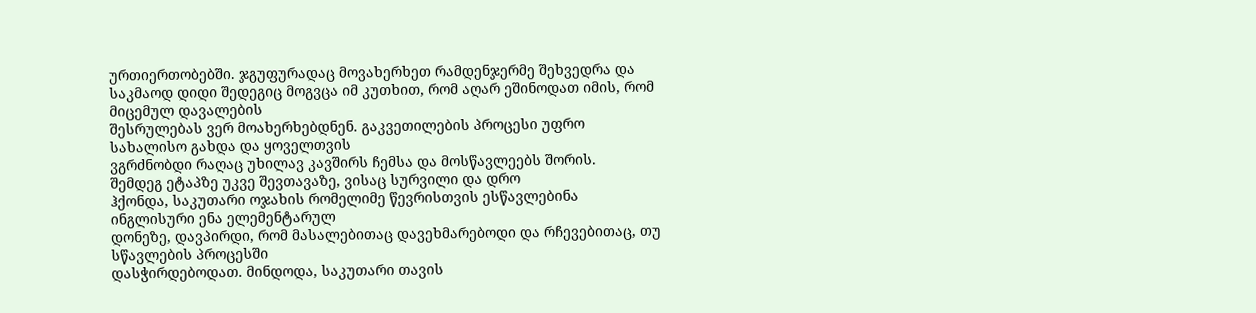ურთიერთობებში. ჯგუფურადაც მოვახერხეთ რამდენჯერმე შეხვედრა და
საკმაოდ დიდი შედეგიც მოგვცა იმ კუთხით, რომ აღარ ეშინოდათ იმის, რომ მიცემულ დავალების
შესრულებას ვერ მოახერხებდნენ. გაკვეთილების პროცესი უფრო სახალისო გახდა და ყოველთვის
ვგრძნობდი რაღაც უხილავ კავშირს ჩემსა და მოსწავლეებს შორის.
შემდეგ ეტაპზე უკვე შევთავაზე, ვისაც სურვილი და დრო
ჰქონდა, საკუთარი ოჯახის რომელიმე წევრისთვის ესწავლებინა ინგლისური ენა ელემენტარულ
დონეზე, დავპირდი, რომ მასალებითაც დავეხმარებოდი და რჩევებითაც, თუ სწავლების პროცესში
დასჭირდებოდათ. მინდოდა, საკუთარი თავის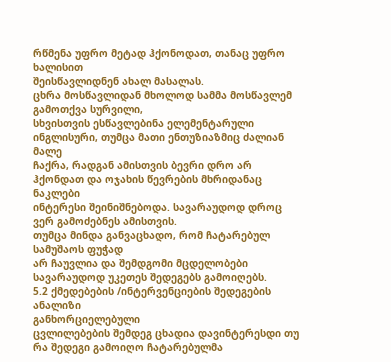რწმენა უფრო მეტად ჰქონოდათ, თანაც უფრო ხალისით
შეისწავლიდნენ ახალ მასალას.
ცხრა მოსწავლიდან მხოლოდ სამმა მოსწავლემ გამოთქვა სურვილი,
სხვისთვის ესწავლებინა ელემენტარული ინგლისური, თუმცა მათი ენთუზიაზმიც ძალიან მალე
ჩაქრა, რადგან ამისთვის ბევრი დრო არ ჰქონდათ და ოჯახის წევრების მხრიდანაც ნაკლები
ინტერესი შეინიშნებოდა. სავარაუდოდ დროც ვერ გამოძებნეს ამისთვის.
თუმცა მინდა განვაცხადო, რომ ჩატარებულ სამუშაოს ფუჭად
არ ჩაუვლია და შემდგომი მცდელობები სავარაუდოდ უკეთეს შედეგებს გამოიღებს.
5.2 ქმედებების /ინტერვენციების შედეგების ანალიზი
განხორციელებული
ცვლილებების შემდეგ ცხადია დავინტერესდი თუ რა შედეგი გამოიღო ჩატარებულმა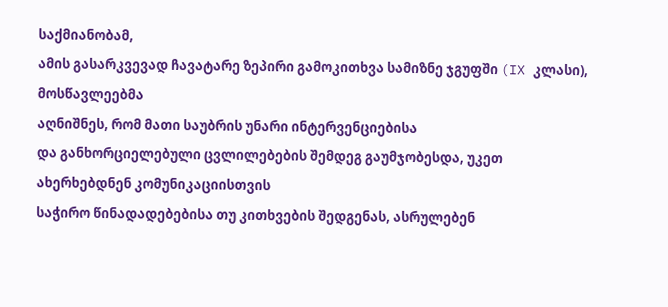საქმიანობამ,
ამის გასარკვევად ჩავატარე ზეპირი გამოკითხვა სამიზნე ჯგუფში (IX კლასი), მოსწავლეებმა
აღნიშნეს, რომ მათი საუბრის უნარი ინტერვენციებისა
და განხორციელებული ცვლილებების შემდეგ გაუმჯობესდა, უკეთ ახერხებდნენ კომუნიკაციისთვის
საჭირო წინადადებებისა თუ კითხვების შედგენას, ასრულებენ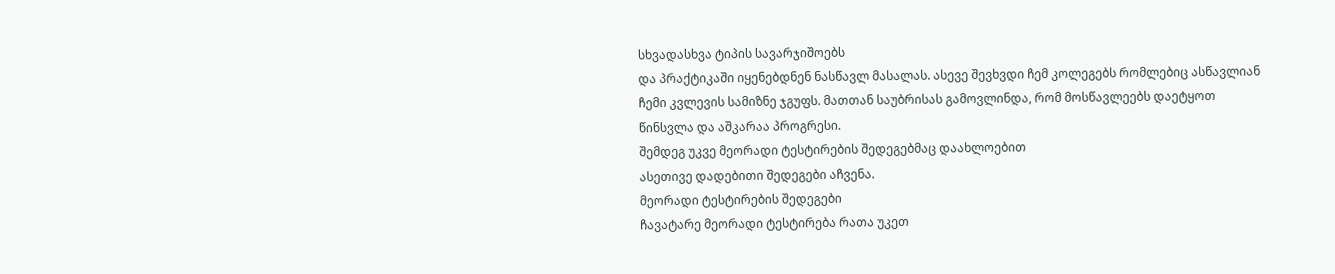სხვადასხვა ტიპის სავარჯიშოებს
და პრაქტიკაში იყენებდნენ ნასწავლ მასალას. ასევე შევხვდი ჩემ კოლეგებს რომლებიც ასწავლიან
ჩემი კვლევის სამიზნე ჯგუფს. მათთან საუბრისას გამოვლინდა, რომ მოსწავლეებს დაეტყოთ
წინსვლა და აშკარაა პროგრესი.
შემდეგ უკვე მეორადი ტესტირების შედეგებმაც დაახლოებით
ასეთივე დადებითი შედეგები აჩვენა.
მეორადი ტესტირების შედეგები
ჩავატარე მეორადი ტესტირება რათა უკეთ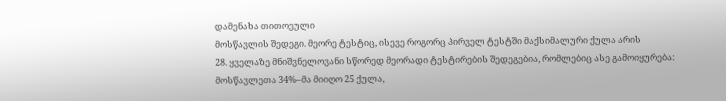დამენახა თითოეული
მოსწავლის შედეგი. მეორე ტესტიც, ისევე როგორც პირველ ტესტში მაქსიმალური ქულა არის
28. ყველაზე მნიშვნელოვანი სწორედ მეორადი ტესტირების შედეგებია, რომლებიც ასე გამოიყურება:
მოსწავლეთა 34%–მა მიიღო 25 ქულა,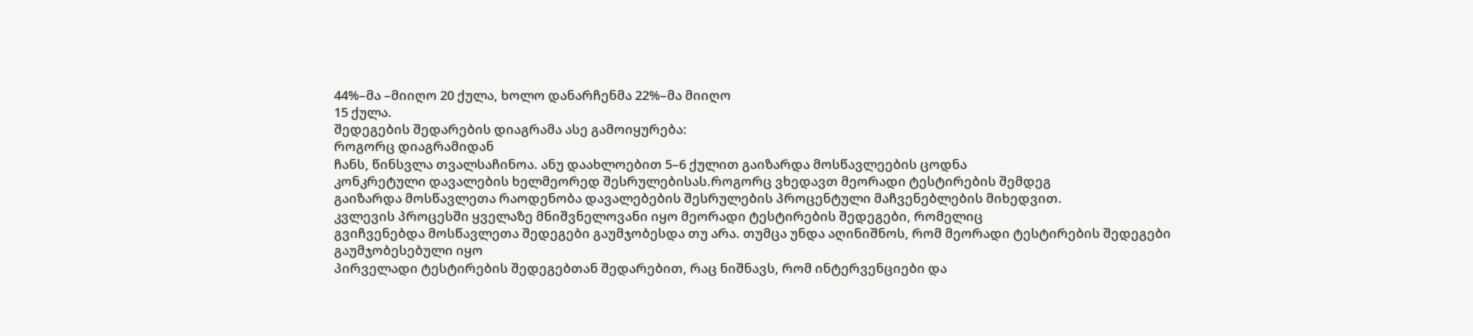44%–მა –მიიღო 20 ქულა, ხოლო დანარჩენმა 22%–მა მიიღო
15 ქულა.
შედეგების შედარების დიაგრამა ასე გამოიყურება:
როგორც დიაგრამიდან
ჩანს, წინსვლა თვალსაჩინოა. ანუ დაახლოებით 5–6 ქულით გაიზარდა მოსწავლეების ცოდნა
კონკრეტული დავალების ხელმეორედ შესრულებისას.როგორც ვხედავთ მეორადი ტესტირების შემდეგ
გაიზარდა მოსწავლეთა რაოდენობა დავალებების შესრულების პროცენტული მაჩვენებლების მიხედვით.
კვლევის პროცესში ყველაზე მნიშვნელოვანი იყო მეორადი ტესტირების შედეგები, რომელიც
გვიჩვენებდა მოსწავლეთა შედეგები გაუმჯობესდა თუ არა. თუმცა უნდა აღინიშნოს, რომ მეორადი ტესტირების შედეგები გაუმჯობესებული იყო
პირველადი ტესტირების შედეგებთან შედარებით, რაც ნიშნავს, რომ ინტერვენციები და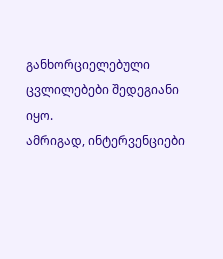განხორციელებული
ცვლილებები შედეგიანი იყო.
ამრიგად, ინტერვენციები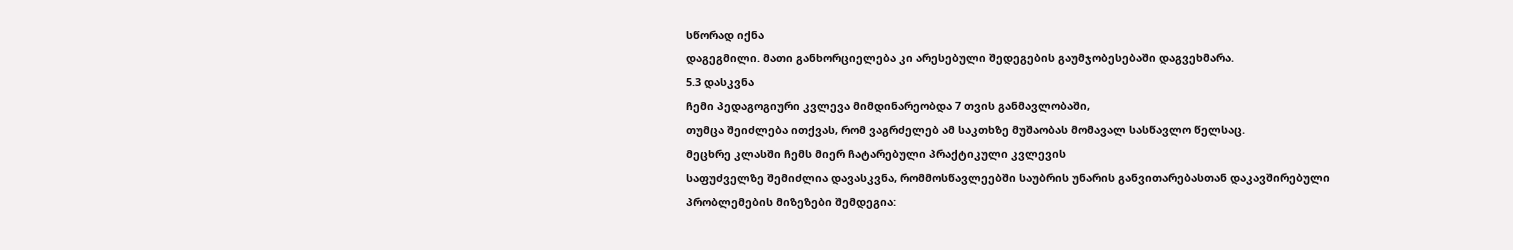სწორად იქნა
დაგეგმილი. მათი განხორციელება კი არესებული შედეგების გაუმჯობესებაში დაგვეხმარა.
5.3 დასკვნა
ჩემი პედაგოგიური კვლევა მიმდინარეობდა 7 თვის განმავლობაში,
თუმცა შეიძლება ითქვას, რომ ვაგრძელებ ამ საკთხზე მუშაობას მომავალ სასწავლო წელსაც.
მეცხრე კლასში ჩემს მიერ ჩატარებული პრაქტიკული კვლევის
საფუძველზე შემიძლია დავასკვნა, რომმოსწავლეებში საუბრის უნარის განვითარებასთან დაკავშირებული
პრობლემების მიზეზები შემდეგია: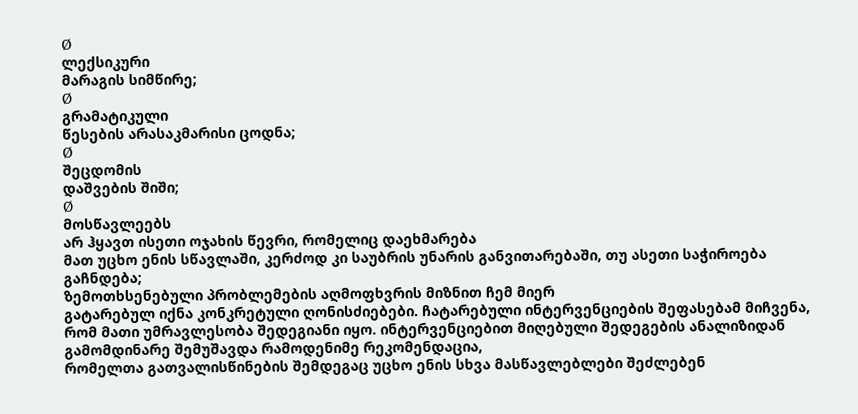Ø
ლექსიკური
მარაგის სიმწირე;
Ø
გრამატიკული
წესების არასაკმარისი ცოდნა;
Ø
შეცდომის
დაშვების შიში;
Ø
მოსწავლეებს
არ ჰყავთ ისეთი ოჯახის წევრი, რომელიც დაეხმარება
მათ უცხო ენის სწავლაში, კერძოდ კი საუბრის უნარის განვითარებაში, თუ ასეთი საჭიროება
გაჩნდება;
ზემოთხსენებული პრობლემების აღმოფხვრის მიზნით ჩემ მიერ
გატარებულ იქნა კონკრეტული ღონისძიებები. ჩატარებული ინტერვენციების შეფასებამ მიჩვენა,
რომ მათი უმრავლესობა შედეგიანი იყო. ინტერვენციებით მიღებული შედეგების ანალიზიდან
გამომდინარე შემუშავდა რამოდენიმე რეკომენდაცია,
რომელთა გათვალისწინების შემდეგაც უცხო ენის სხვა მასწავლებლები შეძლებენ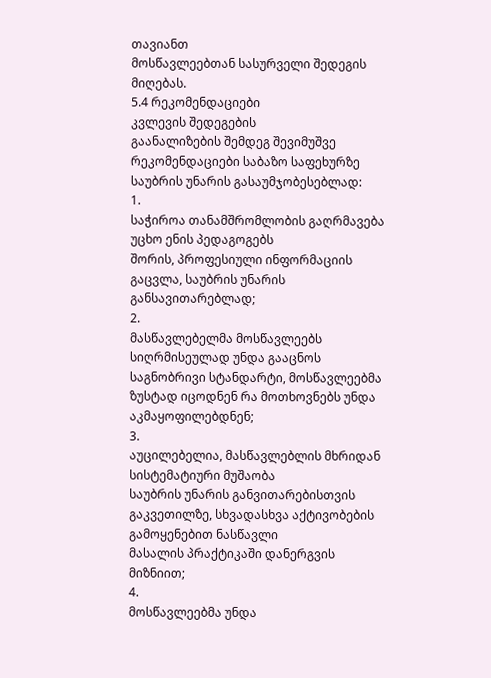თავიანთ
მოსწავლეებთან სასურველი შედეგის მიღებას.
5.4 რეკომენდაციები
კვლევის შედეგების
გაანალიზების შემდეგ შევიმუშვე რეკომენდაციები საბაზო საფეხურზე საუბრის უნარის გასაუმჯობესებლად:
1.
საჭიროა თანამშრომლობის გაღრმავება უცხო ენის პედაგოგებს
შორის, პროფესიული ინფორმაციის გაცვლა, საუბრის უნარის
განსავითარებლად;
2.
მასწავლებელმა მოსწავლეებს სიღრმისეულად უნდა გააცნოს
საგნობრივი სტანდარტი, მოსწავლეებმა ზუსტად იცოდნენ რა მოთხოვნებს უნდა აკმაყოფილებდნენ;
3.
აუცილებელია, მასწავლებლის მხრიდან სისტემატიური მუშაობა
საუბრის უნარის განვითარებისთვის გაკვეთილზე, სხვადასხვა აქტივობების გამოყენებით ნასწავლი
მასალის პრაქტიკაში დანერგვის მიზნიით;
4.
მოსწავლეებმა უნდა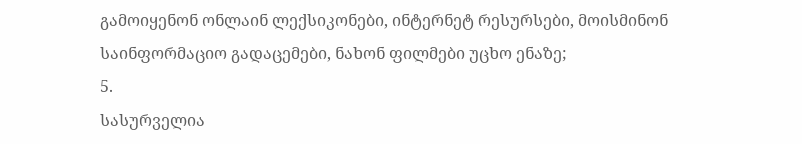გამოიყენონ ონლაინ ლექსიკონები, ინტერნეტ რესურსები, მოისმინონ
საინფორმაციო გადაცემები, ნახონ ფილმები უცხო ენაზე;
5.
სასურველია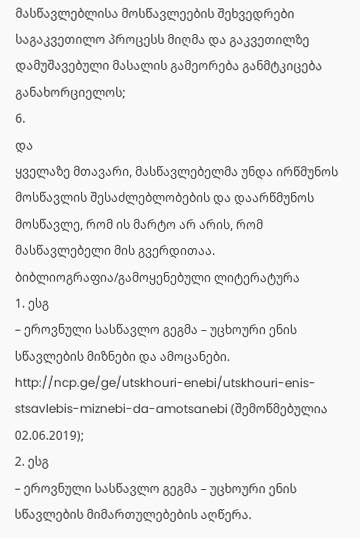მასწავლებლისა მოსწავლეების შეხვედრები საგაკვეთილო პროცესს მიღმა და გაკვეთილზე დამუშავებული მასალის გამეორება განმტკიცება განახორციელოს;
6.
და
ყველაზე მთავარი, მასწავლებელმა უნდა ირწმუნოს მოსწავლის შესაძლებლობების და დაარწმუნოს
მოსწავლე, რომ ის მარტო არ არის, რომ მასწავლებელი მის გვერდითაა.
ბიბლიოგრაფია/გამოყენებული ლიტერატურა
1. ესგ
– ეროვნული სასწავლო გეგმა – უცხოური ენის სწავლების მიზნები და ამოცანები.
http://ncp.ge/ge/utskhouri-enebi/utskhouri-enis-stsavlebis-miznebi-da-amotsanebi (შემოწმებულია 02.06.2019);
2. ესგ
– ეროვნული სასწავლო გეგმა – უცხოური ენის სწავლების მიმართულებების აღწერა.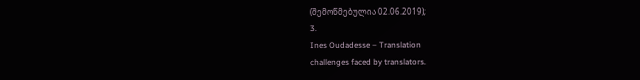(შემოწმებულია 02.06.2019);
3.
Ines Oudadesse – Translation
challenges faced by translators.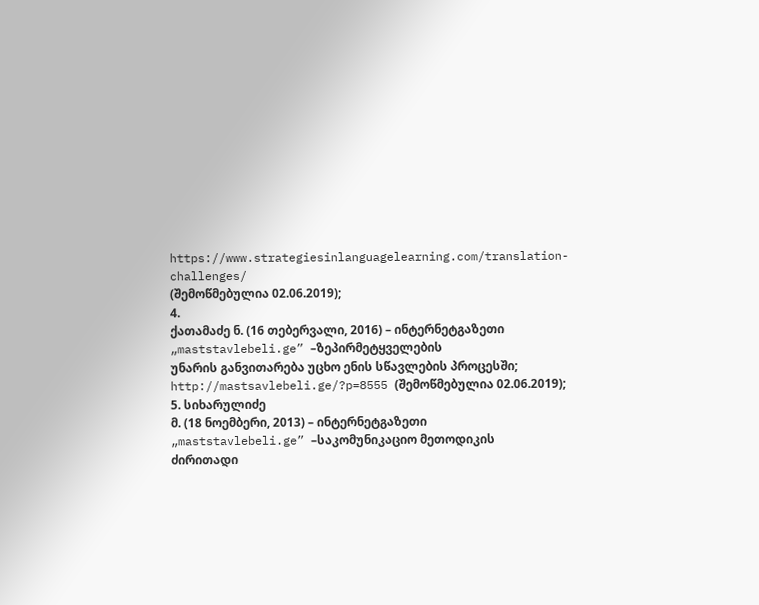https://www.strategiesinlanguagelearning.com/translation-challenges/
(შემოწმებულია 02.06.2019);
4.
ქათამაძე ნ. (16 თებერვალი, 2016) – ინტერნეტგაზეთი
„maststavlebeli.ge” –ზეპირმეტყველების
უნარის განვითარება უცხო ენის სწავლების პროცესში;
http://mastsavlebeli.ge/?p=8555 (შემოწმებულია 02.06.2019);
5. სიხარულიძე
მ. (18 ნოემბერი, 2013) – ინტერნეტგაზეთი
„maststavlebeli.ge” –საკომუნიკაციო მეთოდიკის
ძირითადი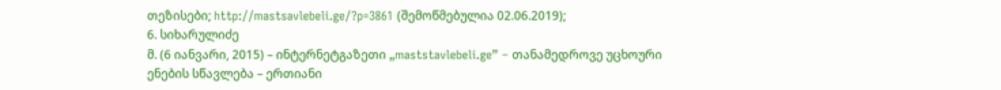თეზისები; http://mastsavlebeli.ge/?p=3861 (შემოწმებულია 02.06.2019);
6. სიხარულიძე
მ. (6 იანვარი, 2015) – ინტერნეტგაზეთი „maststavlebeli.ge” – თანამედროვე უცხოური
ენების სწავლება – ერთიანი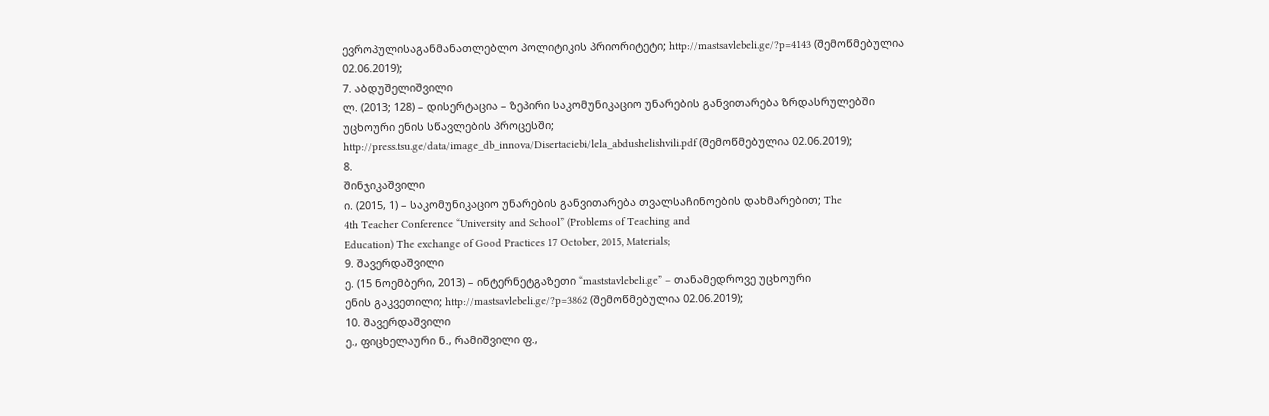ევროპულისაგანმანათლებლო პოლიტიკის პრიორიტეტი; http://mastsavlebeli.ge/?p=4143 (შემოწმებულია
02.06.2019);
7. აბდუშელიშვილი
ლ. (2013; 128) – დისერტაცია – ზეპირი საკომუნიკაციო უნარების განვითარება ზრდასრულებში
უცხოური ენის სწავლების პროცესში;
http://press.tsu.ge/data/image_db_innova/Disertaciebi/lela_abdushelishvili.pdf (შემოწმებულია 02.06.2019);
8.
შინჯიკაშვილი
ი. (2015, 1) – საკომუნიკაციო უნარების განვითარება თვალსაჩინოების დახმარებით; The
4th Teacher Conference “University and School” (Problems of Teaching and
Education) The exchange of Good Practices 17 October, 2015, Materials;
9. შავერდაშვილი
ე. (15 ნოემბერი, 2013) – ინტერნეტგაზეთი “maststavlebeli.ge” – თანამედროვე უცხოური
ენის გაკვეთილი; http://mastsavlebeli.ge/?p=3862 (შემოწმებულია 02.06.2019);
10. შავერდაშვილი
ე., ფიცხელაური ნ., რამიშვილი ფ.,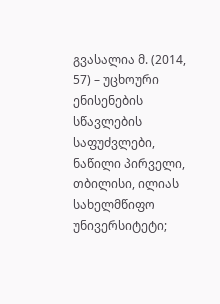გვასალია მ. (2014, 57) – უცხოური ენისენების სწავლების
საფუძვლები, ნაწილი პირველი, თბილისი, ილიას სახელმწიფო უნივერსიტეტი;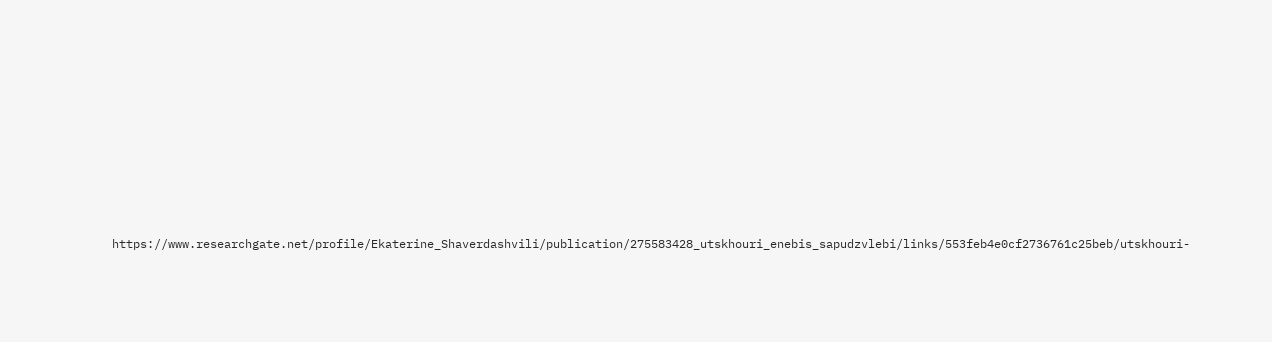https://www.researchgate.net/profile/Ekaterine_Shaverdashvili/publication/275583428_utskhouri_enebis_sapudzvlebi/links/553feb4e0cf2736761c25beb/utskhouri-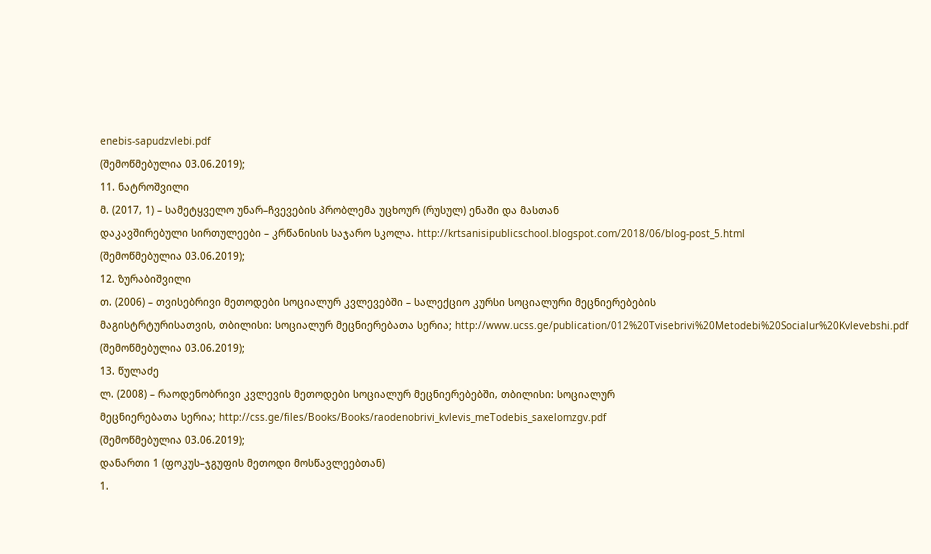enebis-sapudzvlebi.pdf
(შემოწმებულია 03.06.2019);
11. ნატროშვილი
მ. (2017, 1) – სამეტყველო უნარ–ჩვევების პრობლემა უცხოურ (რუსულ) ენაში და მასთან
დაკავშირებული სირთულეები – კრწანისის საჯარო სკოლა. http://krtsanisipublicschool.blogspot.com/2018/06/blog-post_5.html
(შემოწმებულია 03.06.2019);
12. ზურაბიშვილი
თ. (2006) – თვისებრივი მეთოდები სოციალურ კვლევებში – სალექციო კურსი სოციალური მეცნიერებების
მაგისტრტურისათვის, თბილისი: სოციალურ მეცნიერებათა სერია; http://www.ucss.ge/publication/012%20Tvisebrivi%20Metodebi%20Socialur%20Kvlevebshi.pdf
(შემოწმებულია 03.06.2019);
13. წულაძე
ლ. (2008) – რაოდენობრივი კვლევის მეთოდები სოციალურ მეცნიერებებში, თბილისი: სოციალურ
მეცნიერებათა სერია; http://css.ge/files/Books/Books/raodenobrivi_kvlevis_meTodebis_saxelomzgv.pdf
(შემოწმებულია 03.06.2019);
დანართი 1 (ფოკუს–ჯგუფის მეთოდი მოსწავლეებთან)
1.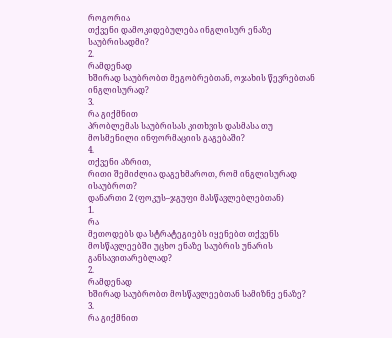როგორია
თქვენი დამოკიდებულება ინგლისურ ენაზე საუბრისადმი?
2.
რამდენად
ხშირად საუბრობთ მეგობრებთან, ოჯახის წევრებთან ინგლისურად?
3.
რა გიქმნით
პრობლემას საუბრისას კითხვის დასმასა თუ
მოსმენილი ინფორმაციის გაგებაში?
4.
თქვენი აზრით,
რითი შემიძლია დაგეხმაროთ, რომ ინგლისურად ისაუბროთ?
დანართი 2 (ფოკუს–ჯგუფი მასწავლებლებთან)
1.
რა
მეთოდებს და სტრატეგიებს იყენებთ თქვენს მოსწავლეებში უცხო ენაზე საუბრის უნარის
განსავითარებლად?
2.
რამდენად
ხშირად საუბრობთ მოსწავლეებთან სამიზნე ენაზე?
3.
რა გიქმნით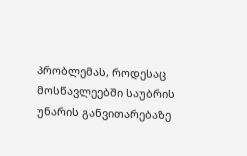პრობლემას, როდესაც მოსწავლეებში საუბრის
უნარის განვითარებაზე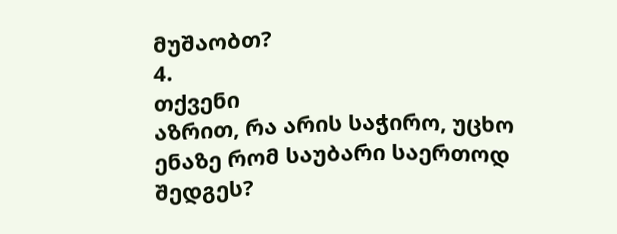მუშაობთ?
4.
თქვენი
აზრით, რა არის საჭირო, უცხო ენაზე რომ საუბარი საერთოდ შედგეს?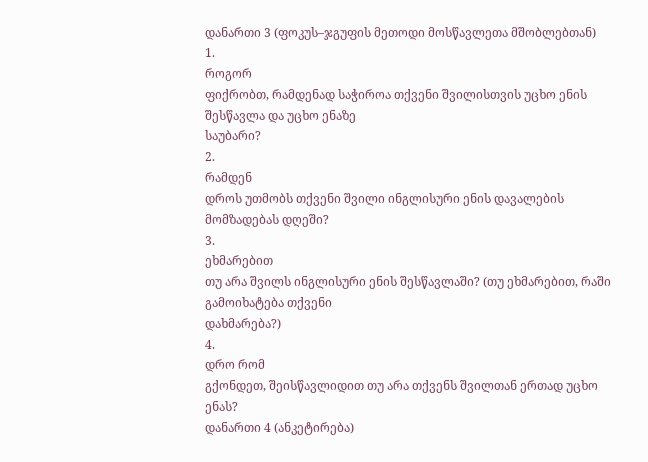დანართი 3 (ფოკუს–ჯგუფის მეთოდი მოსწავლეთა მშობლებთან)
1.
როგორ
ფიქრობთ, რამდენად საჭიროა თქვენი შვილისთვის უცხო ენის შესწავლა და უცხო ენაზე
საუბარი?
2.
რამდენ
დროს უთმობს თქვენი შვილი ინგლისური ენის დავალების მომზადებას დღეში?
3.
ეხმარებით
თუ არა შვილს ინგლისური ენის შესწავლაში? (თუ ეხმარებით, რაში გამოიხატება თქვენი
დახმარება?)
4.
დრო რომ
გქონდეთ, შეისწავლიდით თუ არა თქვენს შვილთან ერთად უცხო ენას?
დანართი 4 (ანკეტირება)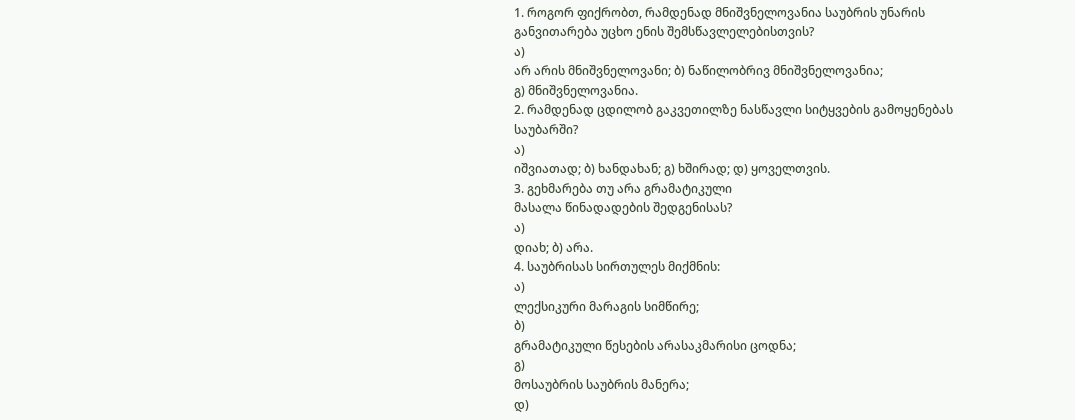1. როგორ ფიქრობთ, რამდენად მნიშვნელოვანია საუბრის უნარის
განვითარება უცხო ენის შემსწავლელებისთვის?
ა)
არ არის მნიშვნელოვანი; ბ) ნაწილობრივ მნიშვნელოვანია;
გ) მნიშვნელოვანია.
2. რამდენად ცდილობ გაკვეთილზე ნასწავლი სიტყვების გამოყენებას
საუბარში?
ა)
იშვიათად; ბ) ხანდახან; გ) ხშირად; დ) ყოველთვის.
3. გეხმარება თუ არა გრამატიკული
მასალა წინადადების შედგენისას?
ა)
დიახ; ბ) არა.
4. საუბრისას სირთულეს მიქმნის:
ა)
ლექსიკური მარაგის სიმწირე;
ბ)
გრამატიკული წესების არასაკმარისი ცოდნა;
გ)
მოსაუბრის საუბრის მანერა;
დ)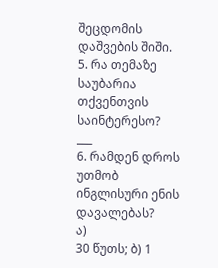შეცდომის დაშვების შიში.
5. რა თემაზე საუბარია თქვენთვის საინტერესო?
___
6. რამდენ დროს უთმობ ინგლისური ენის დავალებას?
ა)
30 წუთს; ბ) 1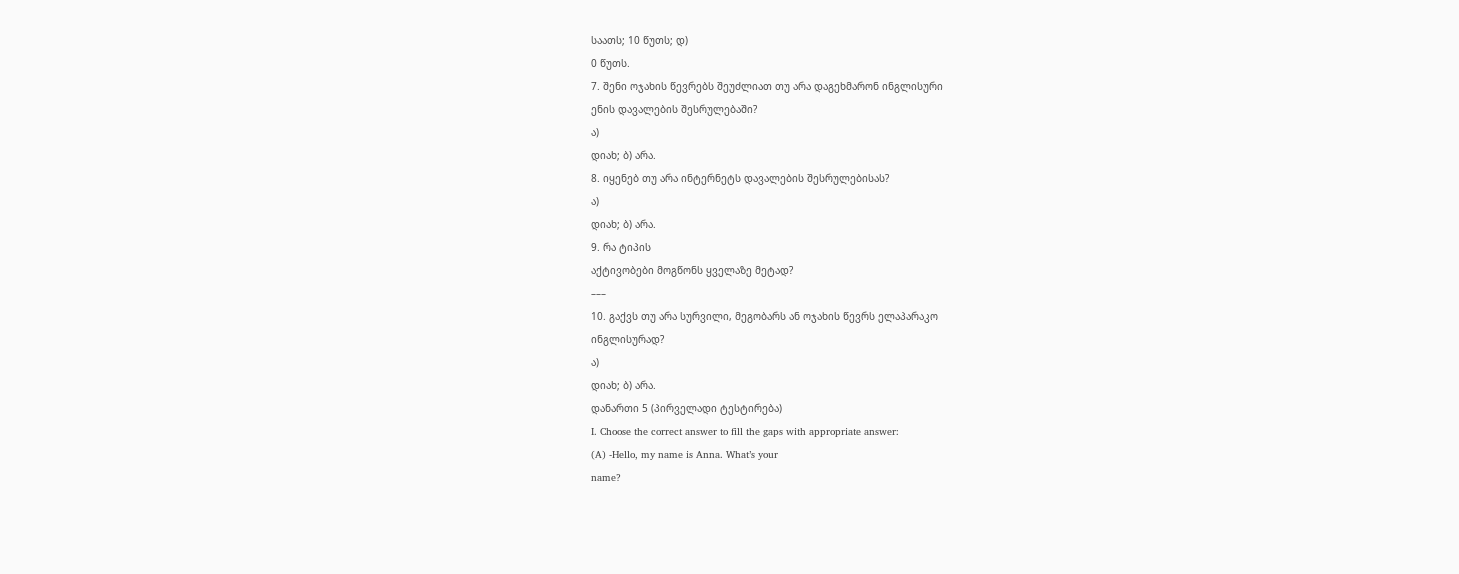საათს; 10 წუთს; დ)
0 წუთს.
7. შენი ოჯახის წევრებს შეუძლიათ თუ არა დაგეხმარონ ინგლისური
ენის დავალების შესრულებაში?
ა)
დიახ; ბ) არა.
8. იყენებ თუ არა ინტერნეტს დავალების შესრულებისას?
ა)
დიახ; ბ) არა.
9. რა ტიპის
აქტივობები მოგწონს ყველაზე მეტად?
–––
10. გაქვს თუ არა სურვილი, მეგობარს ან ოჯახის წევრს ელაპარაკო
ინგლისურად?
ა)
დიახ; ბ) არა.
დანართი 5 (პირველადი ტესტირება)
I. Choose the correct answer to fill the gaps with appropriate answer:
(A) -Hello, my name is Anna. What’s your
name?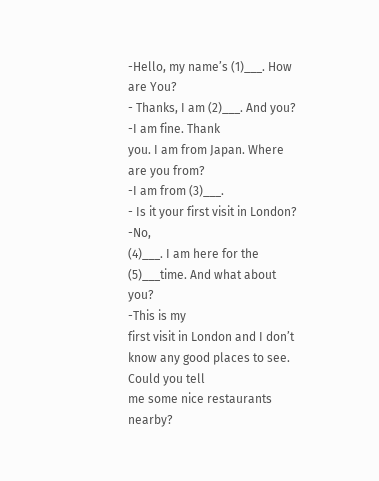-Hello, my name’s (1)___. How are You?
- Thanks, I am (2)___. And you?
-I am fine. Thank
you. I am from Japan. Where are you from?
-I am from (3)___.
- Is it your first visit in London?
-No,
(4)___. I am here for the (5)___time. And what about
you?
-This is my
first visit in London and I don’t know any good places to see. Could you tell
me some nice restaurants nearby?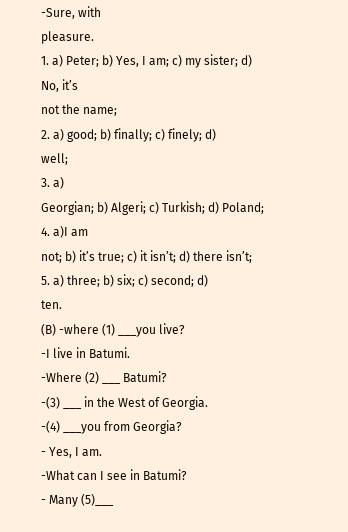-Sure, with
pleasure.
1. a) Peter; b) Yes, I am; c) my sister; d) No, it’s
not the name;
2. a) good; b) finally; c) finely; d)
well;
3. a)
Georgian; b) Algeri; c) Turkish; d) Poland;
4. a)I am
not; b) it’s true; c) it isn’t; d) there isn’t;
5. a) three; b) six; c) second; d)
ten.
(B) -where (1) ___you live?
-I live in Batumi.
-Where (2) ___ Batumi?
-(3) ___ in the West of Georgia.
-(4) ___you from Georgia?
- Yes, I am.
-What can I see in Batumi?
- Many (5)___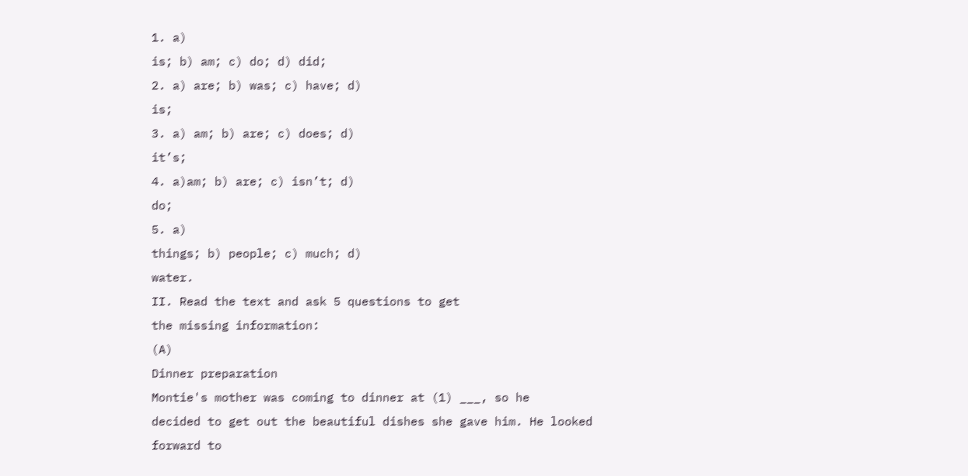1. a)
is; b) am; c) do; d) did;
2. a) are; b) was; c) have; d)
is;
3. a) am; b) are; c) does; d)
it’s;
4. a)am; b) are; c) isn’t; d)
do;
5. a)
things; b) people; c) much; d)
water.
II. Read the text and ask 5 questions to get
the missing information:
(A)
Dinner preparation
Montie's mother was coming to dinner at (1) ___, so he
decided to get out the beautiful dishes she gave him. He looked forward to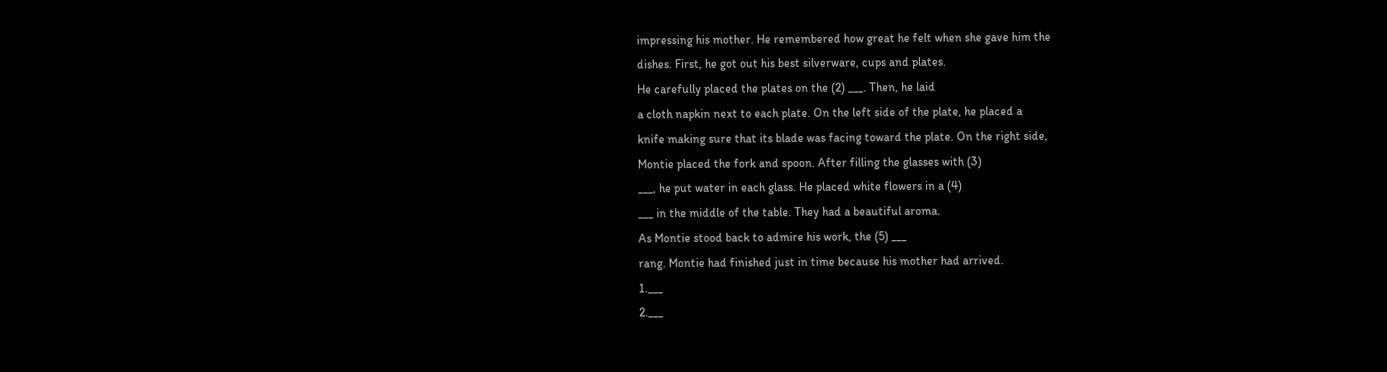impressing his mother. He remembered how great he felt when she gave him the
dishes. First, he got out his best silverware, cups and plates.
He carefully placed the plates on the (2) ___. Then, he laid
a cloth napkin next to each plate. On the left side of the plate, he placed a
knife making sure that its blade was facing toward the plate. On the right side,
Montie placed the fork and spoon. After filling the glasses with (3)
___, he put water in each glass. He placed white flowers in a (4)
___ in the middle of the table. They had a beautiful aroma.
As Montie stood back to admire his work, the (5) ___
rang. Montie had finished just in time because his mother had arrived.
1.___
2.___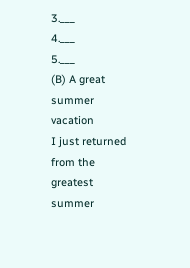3.___
4.___
5.___
(B) A great
summer vacation
I just returned from the greatest summer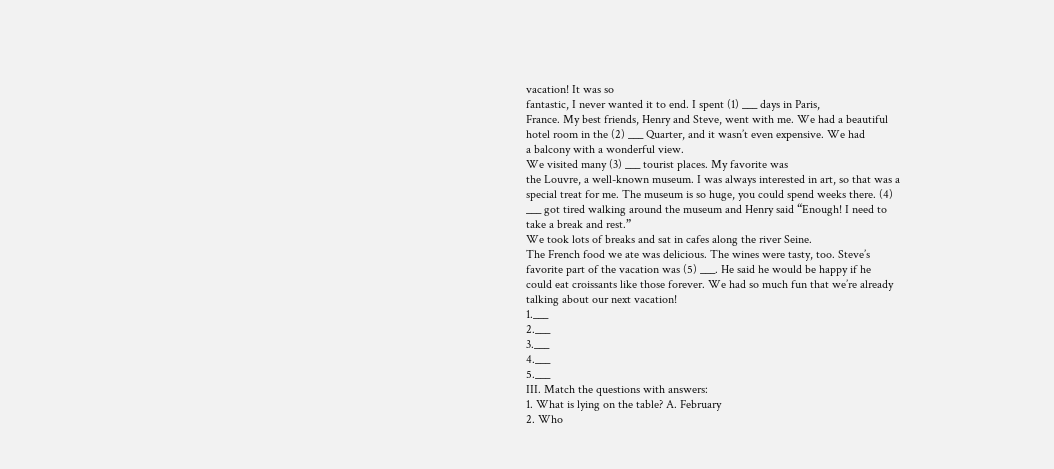vacation! It was so
fantastic, I never wanted it to end. I spent (1) ___ days in Paris,
France. My best friends, Henry and Steve, went with me. We had a beautiful
hotel room in the (2) ___ Quarter, and it wasn’t even expensive. We had
a balcony with a wonderful view.
We visited many (3) ___ tourist places. My favorite was
the Louvre, a well-known museum. I was always interested in art, so that was a
special treat for me. The museum is so huge, you could spend weeks there. (4)
___ got tired walking around the museum and Henry said “Enough! I need to
take a break and rest.”
We took lots of breaks and sat in cafes along the river Seine.
The French food we ate was delicious. The wines were tasty, too. Steve’s
favorite part of the vacation was (5) ___. He said he would be happy if he
could eat croissants like those forever. We had so much fun that we’re already
talking about our next vacation!
1.___
2.___
3.___
4.___
5.___
III. Match the questions with answers:
1. What is lying on the table? A. February
2. Who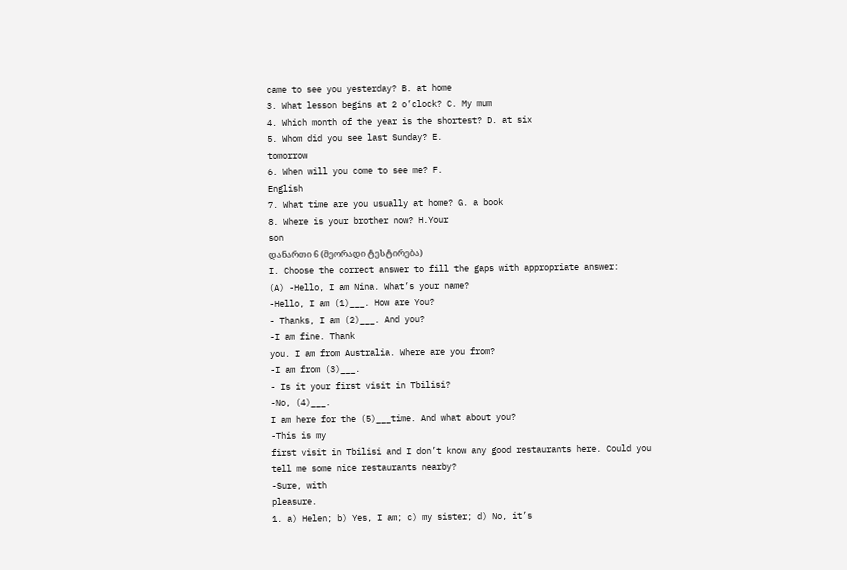came to see you yesterday? B. at home
3. What lesson begins at 2 o’clock? C. My mum
4. Which month of the year is the shortest? D. at six
5. Whom did you see last Sunday? E.
tomorrow
6. When will you come to see me? F.
English
7. What time are you usually at home? G. a book
8. Where is your brother now? H.Your
son
დანართი 6 (მეორადი ტესტირება)
I. Choose the correct answer to fill the gaps with appropriate answer:
(A) -Hello, I am Nina. What’s your name?
-Hello, I am (1)___. How are You?
- Thanks, I am (2)___. And you?
-I am fine. Thank
you. I am from Australia. Where are you from?
-I am from (3)___.
- Is it your first visit in Tbilisi?
-No, (4)___.
I am here for the (5)___time. And what about you?
-This is my
first visit in Tbilisi and I don’t know any good restaurants here. Could you
tell me some nice restaurants nearby?
-Sure, with
pleasure.
1. a) Helen; b) Yes, I am; c) my sister; d) No, it’s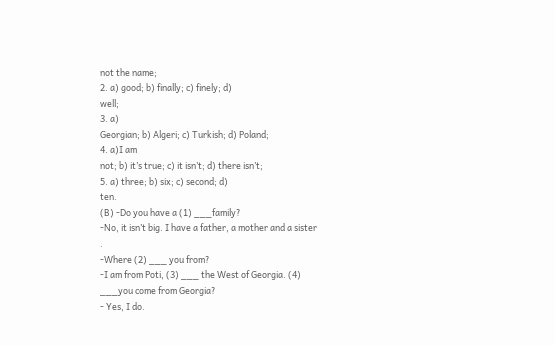not the name;
2. a) good; b) finally; c) finely; d)
well;
3. a)
Georgian; b) Algeri; c) Turkish; d) Poland;
4. a)I am
not; b) it’s true; c) it isn’t; d) there isn’t;
5. a) three; b) six; c) second; d)
ten.
(B) -Do you have a (1) ___family?
-No, it isn’t big. I have a father, a mother and a sister
.
-Where (2) ___ you from?
-I am from Poti, (3) ___ the West of Georgia. (4)
___you come from Georgia?
- Yes, I do.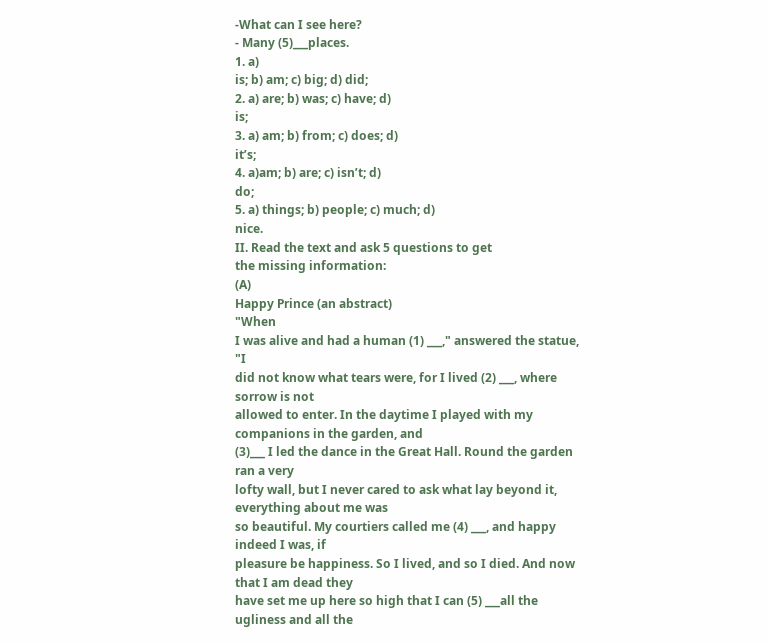-What can I see here?
- Many (5)___places.
1. a)
is; b) am; c) big; d) did;
2. a) are; b) was; c) have; d)
is;
3. a) am; b) from; c) does; d)
it’s;
4. a)am; b) are; c) isn’t; d)
do;
5. a) things; b) people; c) much; d)
nice.
II. Read the text and ask 5 questions to get
the missing information:
(A)
Happy Prince (an abstract)
"When
I was alive and had a human (1) ___," answered the statue, "I
did not know what tears were, for I lived (2) ___, where sorrow is not
allowed to enter. In the daytime I played with my companions in the garden, and
(3)___ I led the dance in the Great Hall. Round the garden ran a very
lofty wall, but I never cared to ask what lay beyond it, everything about me was
so beautiful. My courtiers called me (4) ___, and happy indeed I was, if
pleasure be happiness. So I lived, and so I died. And now that I am dead they
have set me up here so high that I can (5) ___all the ugliness and all the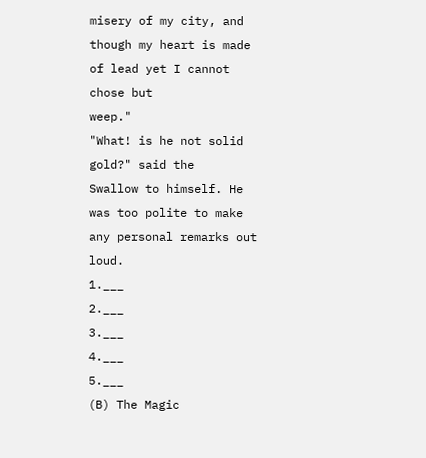misery of my city, and though my heart is made of lead yet I cannot chose but
weep."
"What! is he not solid gold?" said the
Swallow to himself. He was too polite to make any personal remarks out
loud.
1.___
2.___
3.___
4.___
5.___
(B) The Magic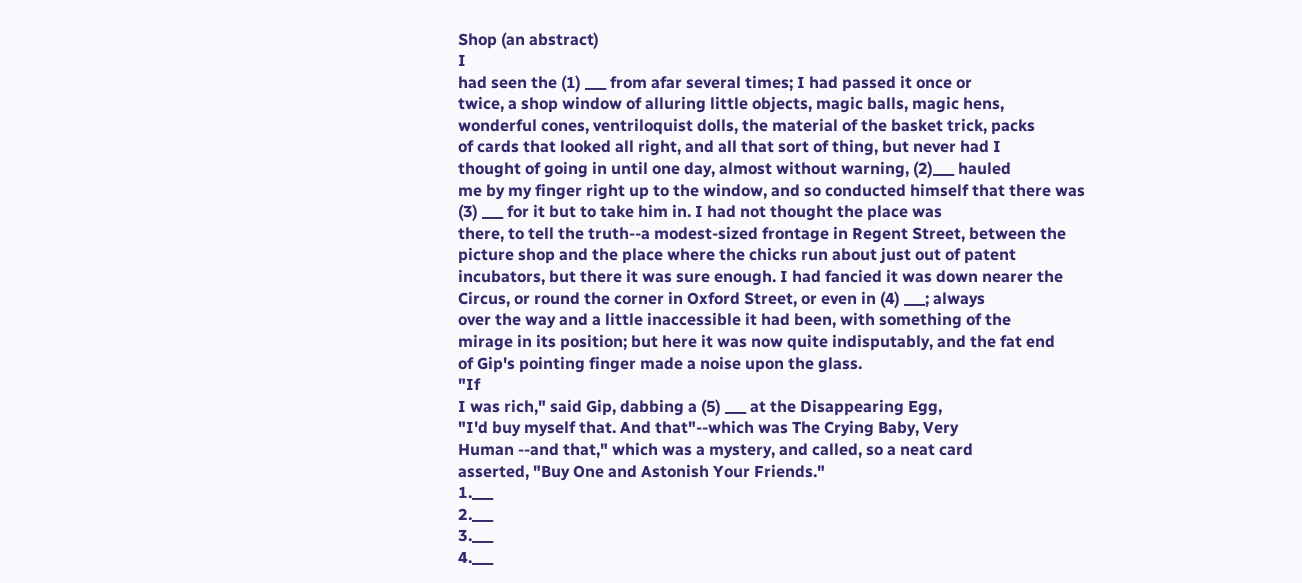Shop (an abstract)
I
had seen the (1) ___ from afar several times; I had passed it once or
twice, a shop window of alluring little objects, magic balls, magic hens,
wonderful cones, ventriloquist dolls, the material of the basket trick, packs
of cards that looked all right, and all that sort of thing, but never had I
thought of going in until one day, almost without warning, (2)___ hauled
me by my finger right up to the window, and so conducted himself that there was
(3) ___ for it but to take him in. I had not thought the place was
there, to tell the truth--a modest-sized frontage in Regent Street, between the
picture shop and the place where the chicks run about just out of patent
incubators, but there it was sure enough. I had fancied it was down nearer the
Circus, or round the corner in Oxford Street, or even in (4) ___; always
over the way and a little inaccessible it had been, with something of the
mirage in its position; but here it was now quite indisputably, and the fat end
of Gip's pointing finger made a noise upon the glass.
"If
I was rich," said Gip, dabbing a (5) ___ at the Disappearing Egg,
"I'd buy myself that. And that"--which was The Crying Baby, Very
Human --and that," which was a mystery, and called, so a neat card
asserted, "Buy One and Astonish Your Friends."
1.___
2.___
3.___
4.___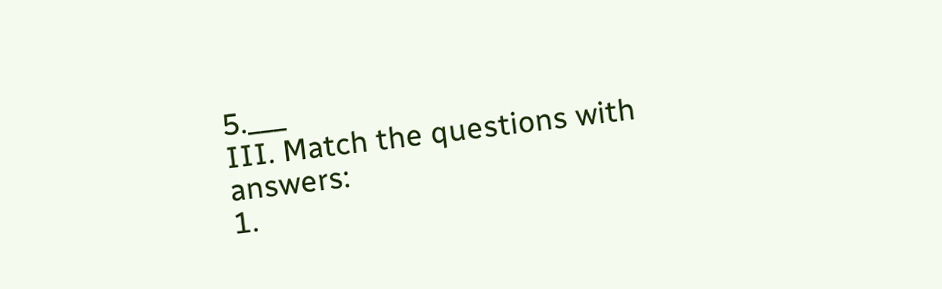5.___
III. Match the questions with answers:
1.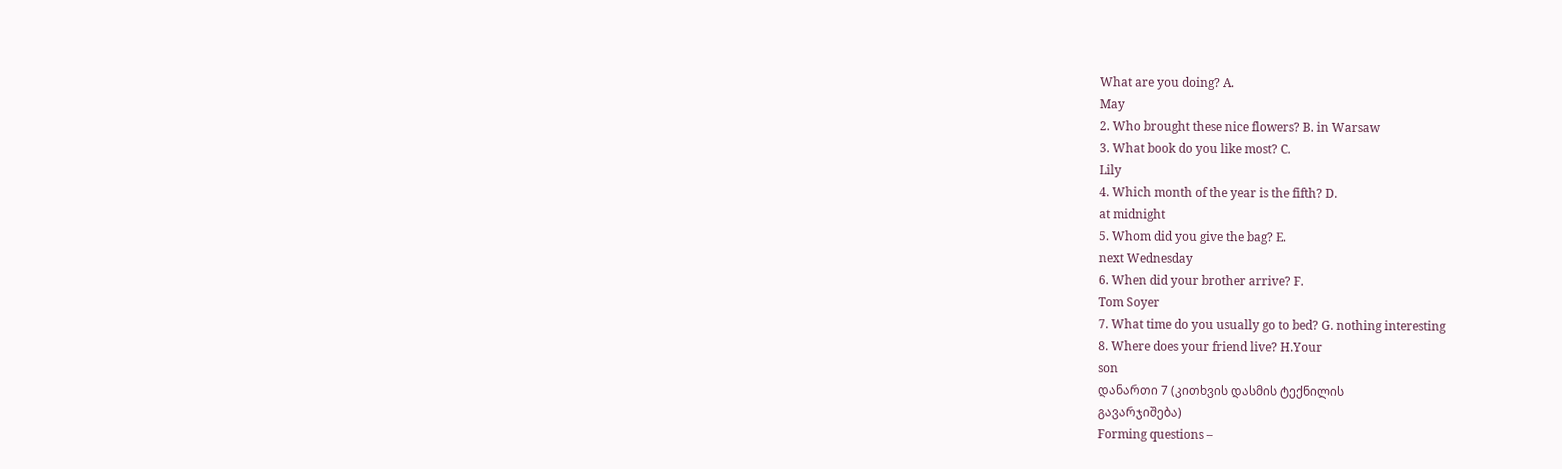What are you doing? A.
May
2. Who brought these nice flowers? B. in Warsaw
3. What book do you like most? C.
Lily
4. Which month of the year is the fifth? D.
at midnight
5. Whom did you give the bag? E.
next Wednesday
6. When did your brother arrive? F.
Tom Soyer
7. What time do you usually go to bed? G. nothing interesting
8. Where does your friend live? H.Your
son
დანართი 7 (კითხვის დასმის ტექნილის
გავარჯიშება)
Forming questions –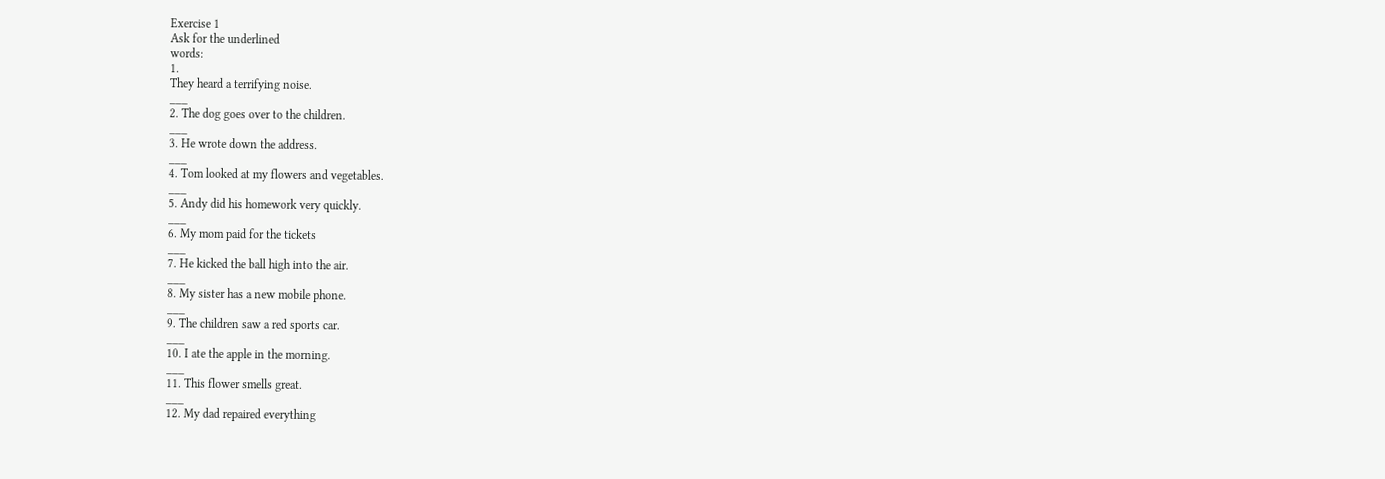Exercise 1
Ask for the underlined
words:
1.
They heard a terrifying noise.
___
2. The dog goes over to the children.
___
3. He wrote down the address.
___
4. Tom looked at my flowers and vegetables.
___
5. Andy did his homework very quickly.
___
6. My mom paid for the tickets
___
7. He kicked the ball high into the air.
___
8. My sister has a new mobile phone.
___
9. The children saw a red sports car.
___
10. I ate the apple in the morning.
___
11. This flower smells great.
___
12. My dad repaired everything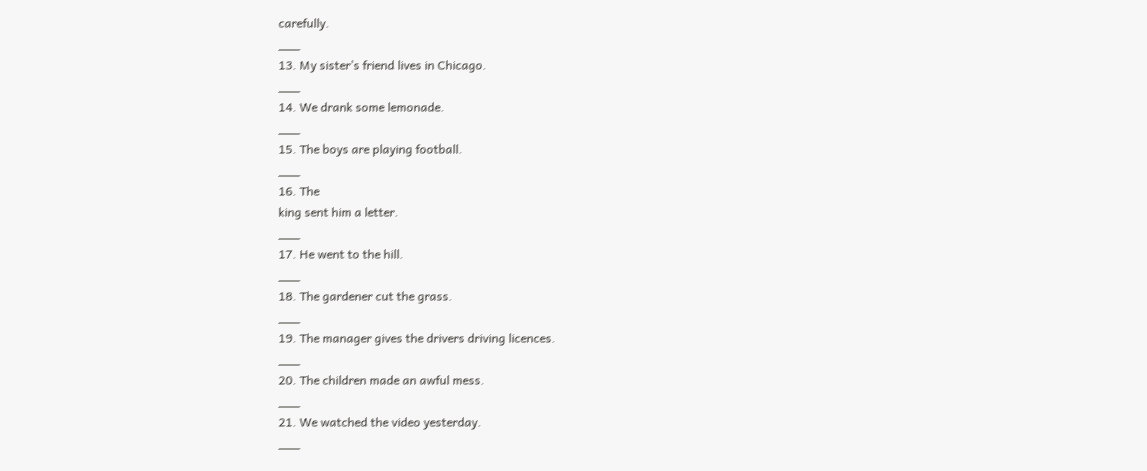carefully.
___
13. My sister’s friend lives in Chicago.
___
14. We drank some lemonade.
___
15. The boys are playing football.
___
16. The
king sent him a letter.
___
17. He went to the hill.
___
18. The gardener cut the grass.
___
19. The manager gives the drivers driving licences.
___
20. The children made an awful mess.
___
21. We watched the video yesterday.
___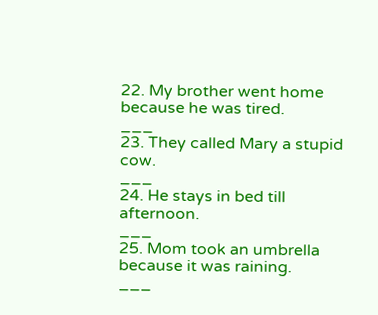22. My brother went home because he was tired.
___
23. They called Mary a stupid cow.
___
24. He stays in bed till afternoon.
___
25. Mom took an umbrella because it was raining.
___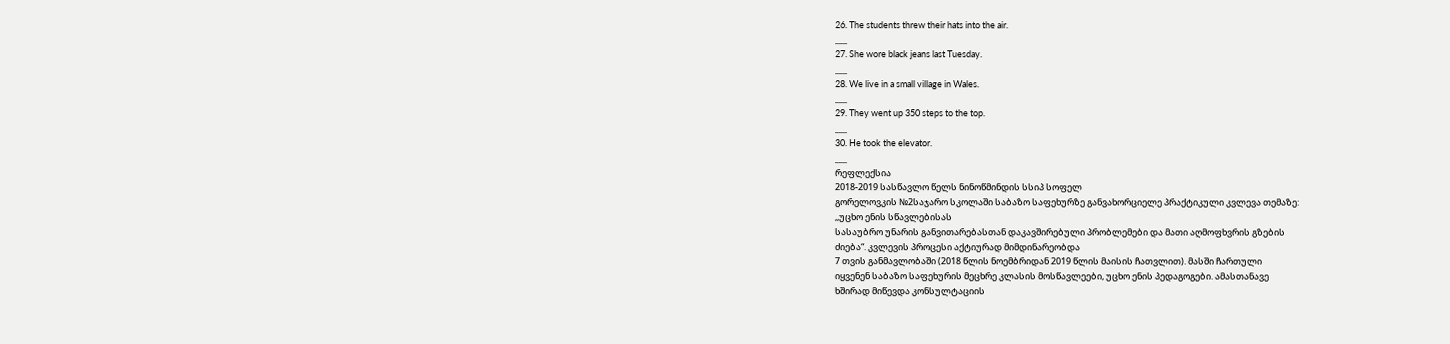26. The students threw their hats into the air.
___
27. She wore black jeans last Tuesday.
___
28. We live in a small village in Wales.
___
29. They went up 350 steps to the top.
___
30. He took the elevator.
___
რეფლექსია
2018-2019 სასწავლო წელს ნინოწმინდის სსიპ სოფელ
გორელოვკის №2საჯარო სკოლაში საბაზო საფეხურზე განვახორციელე პრაქტიკული კვლევა თემაზე:
,,უცხო ენის სწავლებისას
სასაუბრო უნარის განვითარებასთან დაკავშირებული პრობლემები და მათი აღმოფხვრის გზების
ძიება“. კვლევის პროცესი აქტიურად მიმდინარეობდა
7 თვის განმავლობაში (2018 წლის ნოემბრიდან 2019 წლის მაისის ჩათვლით). მასში ჩართული
იყვენენ საბაზო საფეხურის მეცხრე კლასის მოსწავლეები, უცხო ენის პედაგოგები. ამასთანავე
ხშირად მიწევდა კონსულტაციის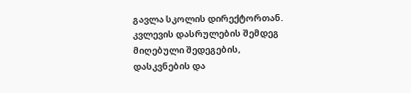გავლა სკოლის დირექტორთან.
კვლევის დასრულების შემდეგ მიღებული შედეგების,
დასკვნების და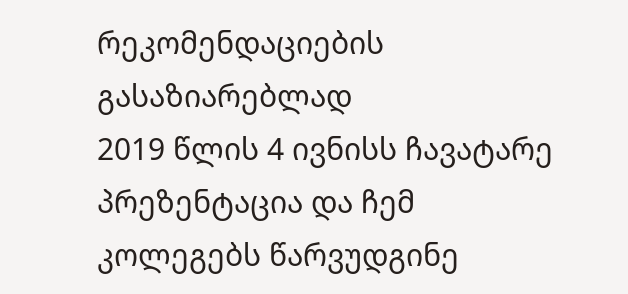რეკომენდაციების გასაზიარებლად
2019 წლის 4 ივნისს ჩავატარე პრეზენტაცია და ჩემ კოლეგებს წარვუდგინე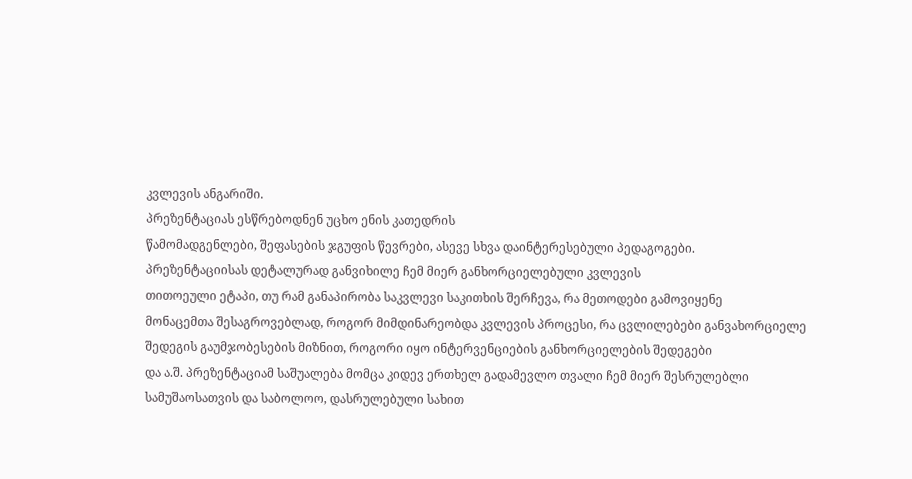კვლევის ანგარიში.
პრეზენტაციას ესწრებოდნენ უცხო ენის კათედრის
წამომადგენლები, შეფასების ჯგუფის წევრები, ასევე სხვა დაინტერესებული პედაგოგები.
პრეზენტაციისას დეტალურად განვიხილე ჩემ მიერ განხორციელებული კვლევის
თითოეული ეტაპი, თუ რამ განაპირობა საკვლევი საკითხის შერჩევა, რა მეთოდები გამოვიყენე
მონაცემთა შესაგროვებლად, როგორ მიმდინარეობდა კვლევის პროცესი, რა ცვლილებები განვახორციელე
შედეგის გაუმჯობესების მიზნით, როგორი იყო ინტერვენციების განხორციელების შედეგები
და ა.შ. პრეზენტაციამ საშუალება მომცა კიდევ ერთხელ გადამევლო თვალი ჩემ მიერ შესრულებლი
სამუშაოსათვის და საბოლოო, დასრულებული სახით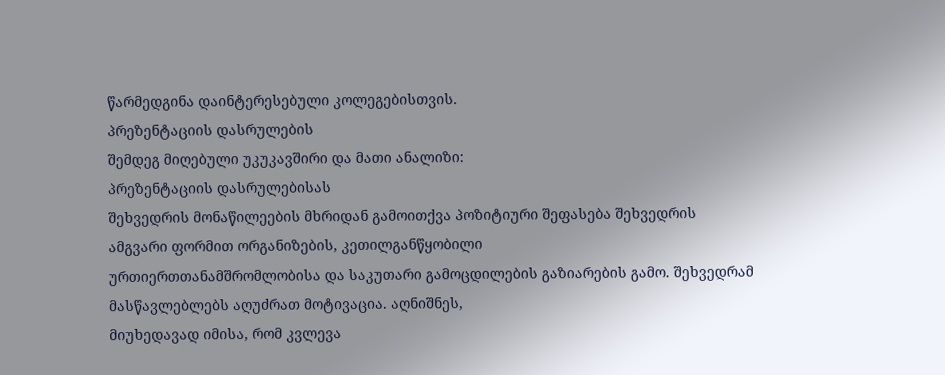წარმედგინა დაინტერესებული კოლეგებისთვის.
პრეზენტაციის დასრულების
შემდეგ მიღებული უკუკავშირი და მათი ანალიზი:
პრეზენტაციის დასრულებისას
შეხვედრის მონაწილეების მხრიდან გამოითქვა პოზიტიური შეფასება შეხვედრის
ამგვარი ფორმით ორგანიზების, კეთილგანწყობილი
ურთიერთთანამშრომლობისა და საკუთარი გამოცდილების გაზიარების გამო. შეხვედრამ მასწავლებლებს აღუძრათ მოტივაცია. აღნიშნეს,
მიუხედავად იმისა, რომ კვლევა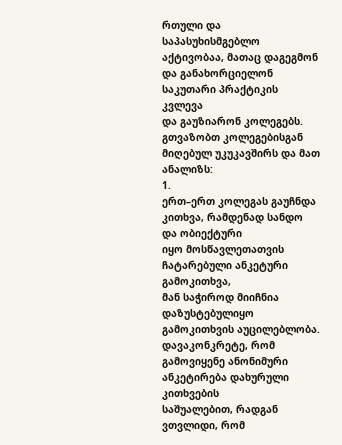რთული და საპასუხისმგებლო აქტივობაა, მათაც დაგეგმონ და განახორციელონ საკუთარი პრაქტიკის კვლევა
და გაუზიარონ კოლეგებს. გთვაზობთ კოლეგებისგან მიღებულ უკუკავშირს და მათ ანალიზს:
1.
ერთ–ერთ კოლეგას გაუჩნდა კითხვა, რამდენად სანდო და ობიექტური
იყო მოსწავლეთათვის ჩატარებული ანკეტური გამოკითხვა,
მან საჭიროდ მიიჩნია დაზუსტებულიყო გამოკითხვის აუცილებლობა.
დავაკონკრეტე, რომ გამოვიყენე ანონიმური ანკეტირება დახურული კითხვების
საშუალებით, რადგან ვთვლიდი, რომ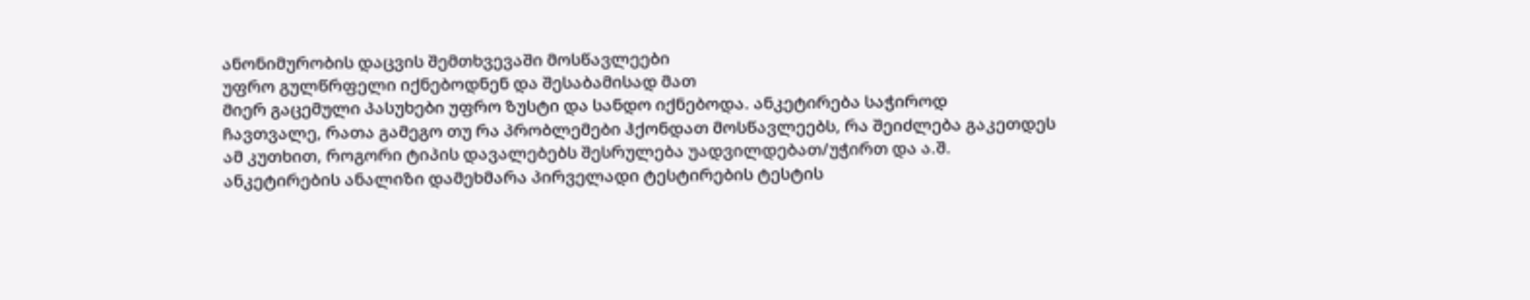ანონიმურობის დაცვის შემთხვევაში მოსწავლეები
უფრო გულწრფელი იქნებოდნენ და შესაბამისად მათ
მიერ გაცემული პასუხები უფრო ზუსტი და სანდო იქნებოდა. ანკეტირება საჭიროდ
ჩავთვალე, რათა გამეგო თუ რა პრობლემები ჰქონდათ მოსწავლეებს, რა შეიძლება გაკეთდეს
ამ კუთხით, როგორი ტიპის დავალებებს შესრულება უადვილდებათ/უჭირთ და ა.შ.
ანკეტირების ანალიზი დამეხმარა პირველადი ტესტირების ტესტის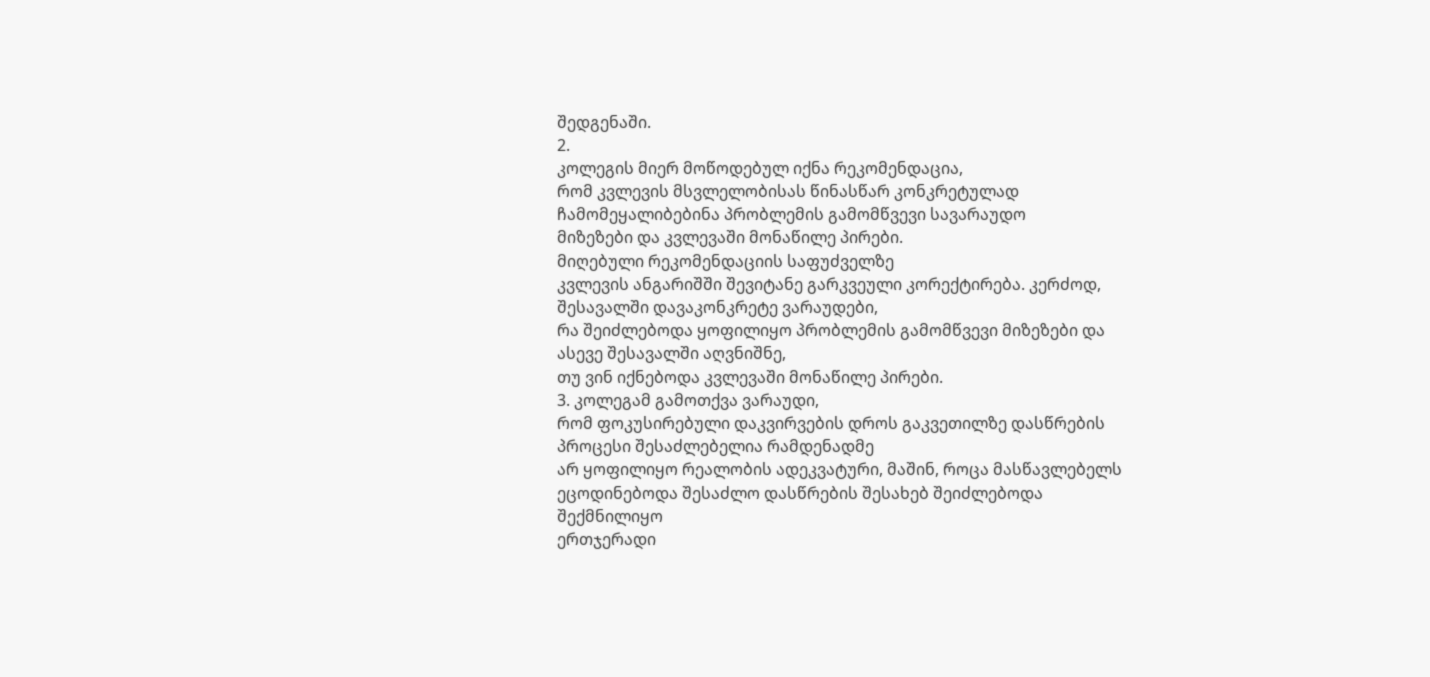შედგენაში.
2.
კოლეგის მიერ მოწოდებულ იქნა რეკომენდაცია,
რომ კვლევის მსვლელობისას წინასწარ კონკრეტულად ჩამომეყალიბებინა პრობლემის გამომწვევი სავარაუდო
მიზეზები და კვლევაში მონაწილე პირები.
მიღებული რეკომენდაციის საფუძველზე
კვლევის ანგარიშში შევიტანე გარკვეული კორექტირება. კერძოდ, შესავალში დავაკონკრეტე ვარაუდები,
რა შეიძლებოდა ყოფილიყო პრობლემის გამომწვევი მიზეზები და ასევე შესავალში აღვნიშნე,
თუ ვინ იქნებოდა კვლევაში მონაწილე პირები.
3. კოლეგამ გამოთქვა ვარაუდი,
რომ ფოკუსირებული დაკვირვების დროს გაკვეთილზე დასწრების პროცესი შესაძლებელია რამდენადმე
არ ყოფილიყო რეალობის ადეკვატური, მაშინ, როცა მასწავლებელს ეცოდინებოდა შესაძლო დასწრების შესახებ შეიძლებოდა შექმნილიყო
ერთჯერადი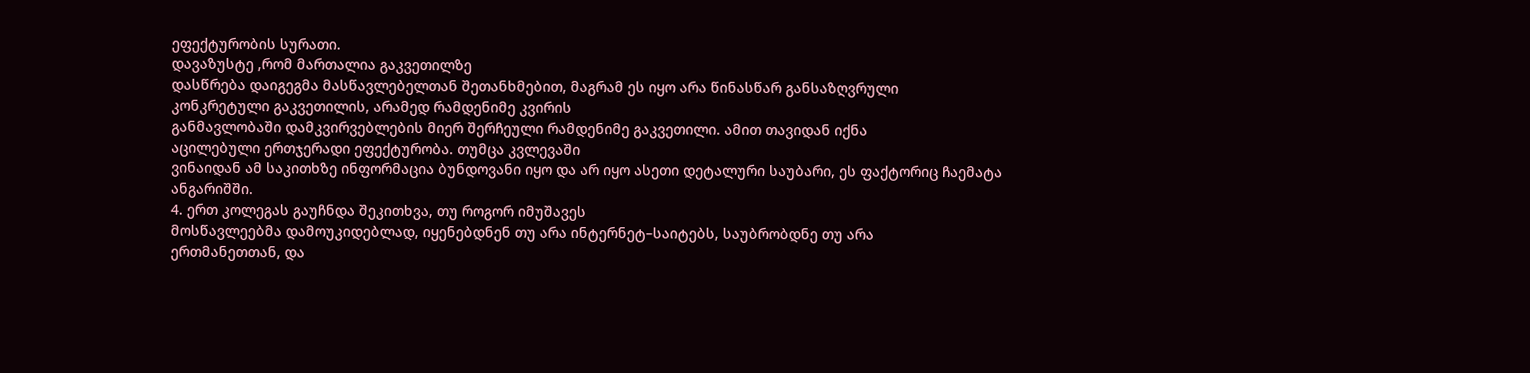ეფექტურობის სურათი.
დავაზუსტე ,რომ მართალია გაკვეთილზე
დასწრება დაიგეგმა მასწავლებელთან შეთანხმებით, მაგრამ ეს იყო არა წინასწარ განსაზღვრული
კონკრეტული გაკვეთილის, არამედ რამდენიმე კვირის
განმავლობაში დამკვირვებლების მიერ შერჩეული რამდენიმე გაკვეთილი. ამით თავიდან იქნა
აცილებული ერთჯერადი ეფექტურობა. თუმცა კვლევაში
ვინაიდან ამ საკითხზე ინფორმაცია ბუნდოვანი იყო და არ იყო ასეთი დეტალური საუბარი, ეს ფაქტორიც ჩაემატა ანგარიშში.
4. ერთ კოლეგას გაუჩნდა შეკითხვა, თუ როგორ იმუშავეს
მოსწავლეებმა დამოუკიდებლად, იყენებდნენ თუ არა ინტერნეტ–საიტებს, საუბრობდნე თუ არა
ერთმანეთთან, და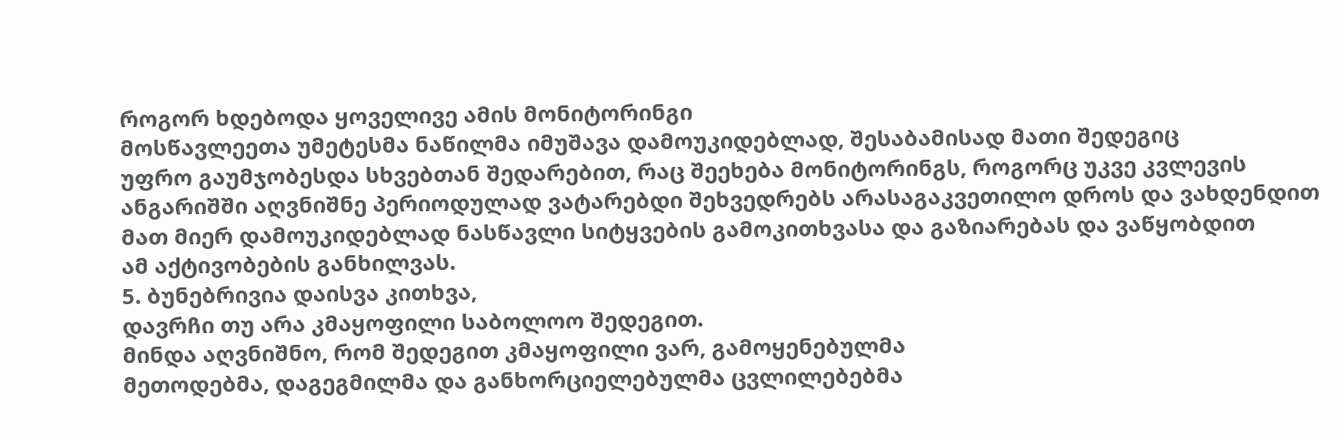როგორ ხდებოდა ყოველივე ამის მონიტორინგი
მოსწავლეეთა უმეტესმა ნაწილმა იმუშავა დამოუკიდებლად, შესაბამისად მათი შედეგიც
უფრო გაუმჯობესდა სხვებთან შედარებით, რაც შეეხება მონიტორინგს, როგორც უკვე კვლევის
ანგარიშში აღვნიშნე პერიოდულად ვატარებდი შეხვედრებს არასაგაკვეთილო დროს და ვახდენდით
მათ მიერ დამოუკიდებლად ნასწავლი სიტყვების გამოკითხვასა და გაზიარებას და ვაწყობდით
ამ აქტივობების განხილვას.
5. ბუნებრივია დაისვა კითხვა,
დავრჩი თუ არა კმაყოფილი საბოლოო შედეგით.
მინდა აღვნიშნო, რომ შედეგით კმაყოფილი ვარ, გამოყენებულმა
მეთოდებმა, დაგეგმილმა და განხორციელებულმა ცვლილებებმა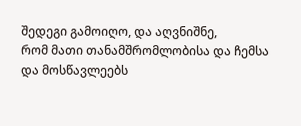შედეგი გამოიღო, და აღვნიშნე,
რომ მათი თანამშრომლობისა და ჩემსა და მოსწავლეებს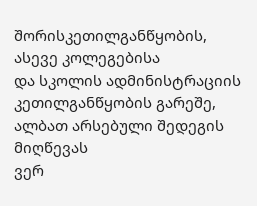შორისკეთილგანწყობის, ასევე კოლეგებისა
და სკოლის ადმინისტრაციის კეთილგანწყობის გარეშე, ალბათ არსებული შედეგის მიღწევას
ვერ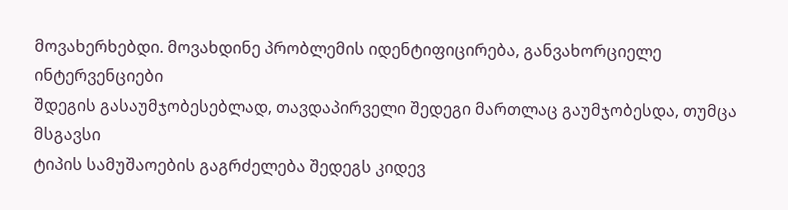მოვახერხებდი. მოვახდინე პრობლემის იდენტიფიცირება, განვახორციელე ინტერვენციები
შდეგის გასაუმჯობესებლად, თავდაპირველი შედეგი მართლაც გაუმჯობესდა, თუმცა მსგავსი
ტიპის სამუშაოების გაგრძელება შედეგს კიდევ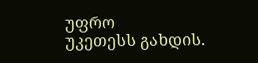უფრო
უკეთესს გახდის.